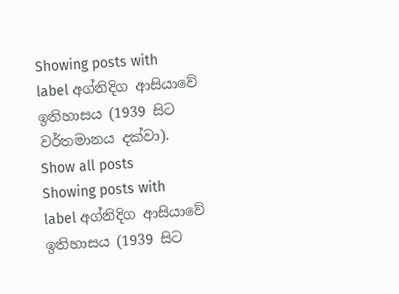Showing posts with label අග්නිදිග ආසියාවේ ඉතිහාසය (1939 සිට වර්තමානය දක්වා). Show all posts
Showing posts with label අග්නිදිග ආසියාවේ ඉතිහාසය (1939 සිට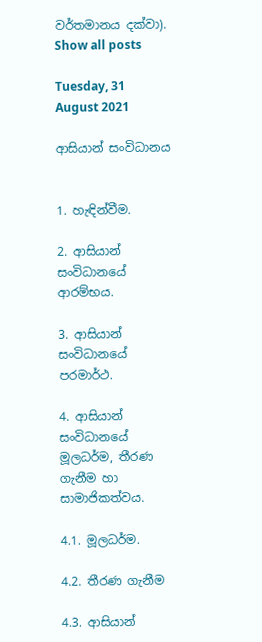වර්තමානය දක්වා). Show all posts

Tuesday, 31 August 2021

ආසියාන් සංවිධානය


1. හැඳින්වීම.

2. ආසියාන් සංවිධානයේ ආරම්භය.

3. ආසියාන් සංවිධානයේ පරමාර්ථ.

4. ආසියාන් සංවිධානයේ මූලධර්ම, තීරණ ගැනීම හා සාමාජිකත්වය.

4.1. මූලධර්ම.

4.2. තීරණ ගැනීම

4.3. ආසියාන්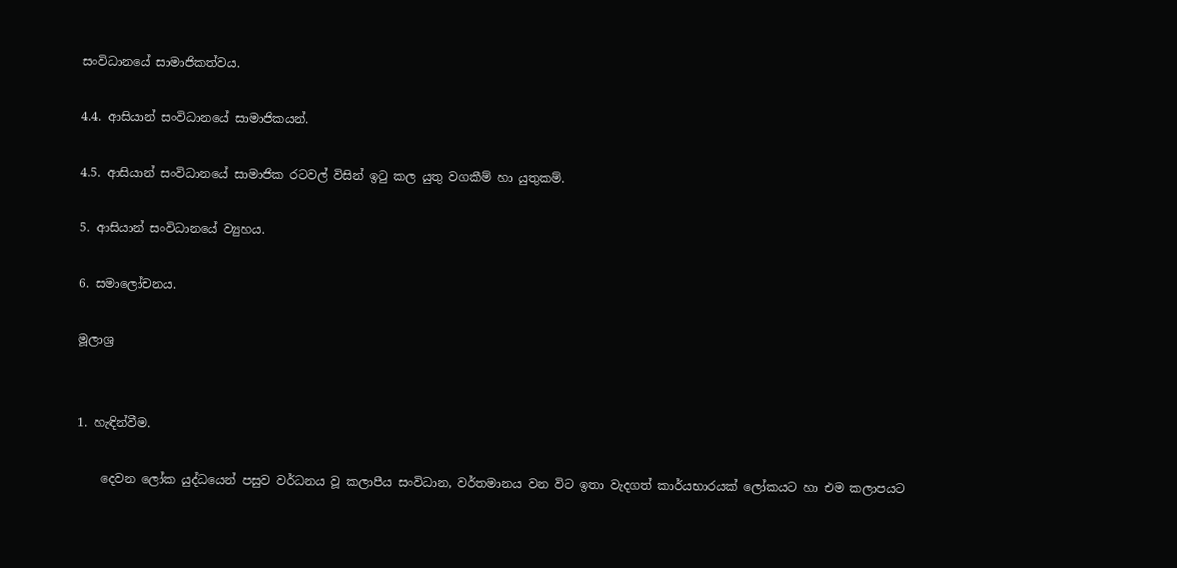සංවිධානයේ සාමාජිකත්වය.

4.4. ආසියාන් සංවිධානයේ සාමාජිකයන්.

4.5. ආසියාන් සංවිධානයේ සාමාජික රටවල් විසින් ඉටු කල යුතු වගකීම් හා යුතුකම්.

5. ආසියාන් සංවිධානයේ ව්‍යුහය.

6. සමාලෝචනය.

මූලාශ්‍ර


1. හැඳින්වීම.

    දෙවන ලෝක යුද්ධයෙන් පසුව වර්ධනය වූ කලාපීය සංවිධාන, වර්තමානය වන විට ඉතා වැදගත් කාර්යභාරයක් ලෝකයට හා එම කලාපයට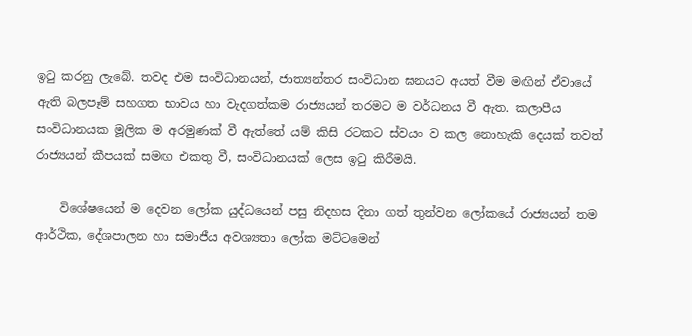ඉටු කරනු ලැබේ. තවද එම සංවිධානයන්, ජාත්‍යන්තර සංවිධාන ඝනයට අයත් වීම මඟින් ඒවායේ ඇති බලපෑම් සහගත භාවය හා වැදගත්කම රාජ්‍යයන් තරමට ම වර්ධනය වී ඇත. කලාපීය සංවිධානයක මූලික ම අරමුණක් වී ඇත්තේ යම් කිසි රටකට ස්වයං ව කල නොහැකි දෙයක් තවත් රාජ්‍යයන් කීපයක් සමඟ එකතු වී, සංවිධානයක් ලෙස ඉටු කිරීමයි.

    විශේෂයෙන් ම දෙවන ලෝක යුද්ධයෙන් පසු නිදහස දිනා ගත් තුන්වන ලෝකයේ රාජ්‍යයන් තම ආර්ථික, දේශපාලන හා සමාජීය අවශ්‍යතා ලෝක මට්ටමෙන්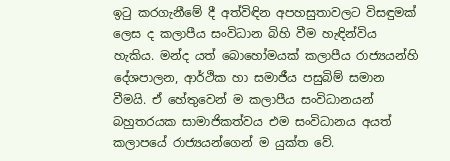ඉටු කරගැනීමේ දී අත්විඳින අපහසුතාවලට විසඳුමක් ලෙස ද කලාපීය සංවිධාන බිහි වීම හැඳින්විය හැකිය. මන්ද යත් බොහෝමයක් කලාපීය රාජ්‍යයන්හි දේශපාලන, ආර්ථික හා සමාජීය පසුබිම් සමාන වීමයි. ඒ හේතුවෙන් ම කලාපීය සංවිධානයන් බහුතරයක සාමාජිකත්වය එම සංවිධානය අයත් කලාපයේ රාජ්‍යයන්ගෙන් ම යුක්ත වේ.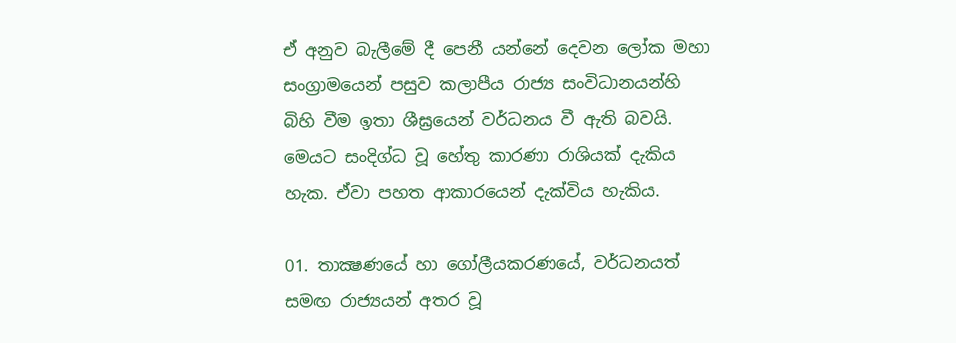ඒ අනුව බැලීමේ දී පෙනී යන්නේ දෙවන ලෝක මහා සංග්‍රාමයෙන් පසුව කලාපීය රාජ්‍ය සංවිධානයන්හි බිහි වීම ඉතා ශීඝ්‍රයෙන් වර්ධනය වී ඇති බවයි. මෙයට සංදිග්ධ වූ හේතු කාරණා රාශියක් දැකිය හැක. ඒවා පහත ආකාරයෙන් දැක්විය හැකිය.

01. තාක්‍ෂණයේ හා ගෝලීයකරණයේ, වර්ධනයත් සමඟ රාජ්‍යයන් අතර වූ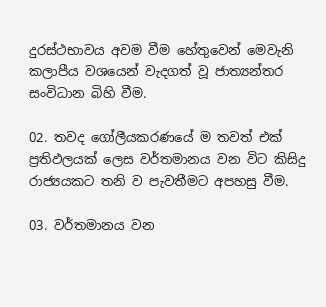දුරස්ථභාවය අවම වීම හේතුවෙන් මෙවැනි කලාපීය වශයෙන් වැදගත් වූ ජාත්‍යන්තර සංවිධාන බිහි වීම.

02. තවද ගෝලීයකරණයේ ම තවත් එක් ප්‍රතිඵලයක් ලෙස වර්තමානය වන විට කිසිදු රාජ්‍යයකට තනි ව පැවතීමට අපහසු වීම.

03. වර්තමානය වන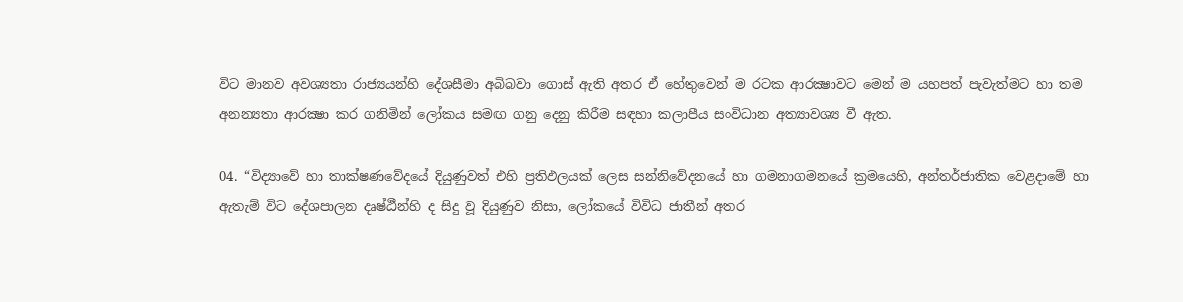විට මානව අවශ්‍යතා රාජ්‍යයන්හි දේශසීමා අබිබවා ගොස් ඇති අතර ඒ හේතුවෙන් ම රටක ආරක්‍ෂාවට මෙන් ම යහපත් පැවැත්මට හා තම අනන්‍යතා ආරක්‍ෂා කර ගනිමින් ලෝකය සමඟ ගනු දෙනු කිරීම සඳහා කලාපීය සංවිධාන අත්‍යාවශ්‍ය වී ඇත.

04. “විද්‍යාවේ හා තාක්ෂණවේදයේ දියුණුවත් එහි ප්‍රතිඵලයක් ලෙස සන්නිවේදනයේ හා ගමනාගමනයේ ක්‍රමයෙහි, අන්තර්ජාතික වෙළදාමේ හා ඇතැම් විට දේශපාලන දෘෂ්ඨීන්හි ද සිදු වූ දියුණුව ‍නිසා, ලෝකයේ විවිධ ජාතීන් අතර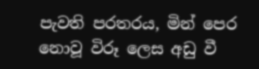පැවති පරතරය, මින් පෙර නොවූ විරූ ලෙස අඩු වී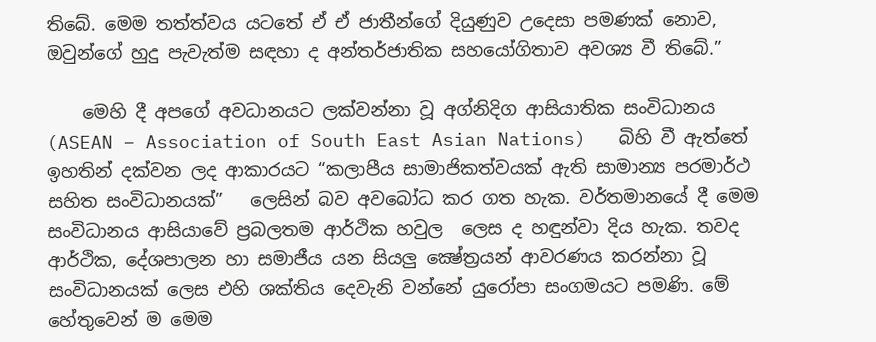තිබේ. මෙම තත්ත්වය යටතේ ඒ ඒ ජාතීන්ගේ දියුණුව උදෙසා පමණක් නොව, ඔවුන්ගේ හුදු පැවැත්ම සඳහා ද අන්තර්ජාතික සහයෝගිතාව අවශ්‍ය වී තිබේ.”

    මෙහි දී අපගේ අවධානයට ලක්වන්නා වූ අග්නිදිග ආසියාතික සංවිධානය (ASEAN – Association of South East Asian Nations)   බිහි වී ඇත්තේ ඉහතින් දක්වන ලද ආකාරයට “කලාපීය සාමාජිකත්වයක් ඇති සාමාන්‍ය පරමාර්ථ සහිත සංවිධානයක්”   ලෙසින් බව අවබෝධ කර ගත හැක. වර්තමානයේ දී මෙම සංවිධානය ආසියාවේ ප්‍රබලතම ආර්ථික හවුල  ලෙස ද හඳුන්වා දිය හැක. තවද ආර්ථික, දේශපාලන හා සමාජීය යන සියලු ක්‍ෂේත්‍රයන් ආවරණය කරන්නා වූ සංවිධානයක් ලෙස එහි ශක්තිය දෙවැනි වන්නේ යුරෝපා සංගමයට පමණි. මේ හේතුවෙන් ම මෙම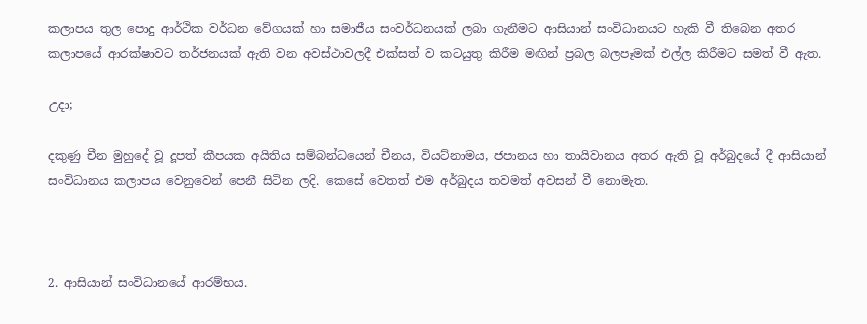කලාපය තුල පොදු ආර්ථික වර්ධන වේගයක් හා සමාජීය සංවර්ධනයක් ලබා ගැනීමට ආසියාන් සංවිධානයට හැකි වී තිබෙන අතර කලාපයේ ආරක්ෂාවට තර්ජනයක් ඇති වන අවස්ථාවලදී එක්සත් ව කටයුතු කිරීම මඟින් ප්‍රබල බලපෑමක් එල්ල කිරීමට සමත් වී ඇත.

උදා;

දකුණු චීන මුහුදේ වූ දූපත් කීපයක අයිතිය සම්බන්ධයෙන් චීනය, වියට්නාමය, ජපානය හා තායිවානය අතර ඇති වූ අර්බුදයේ දී ආසියාන් සංවිධානය කලාපය වෙනුවෙන් පෙනී සිටින ලදි. කෙසේ වෙතත් එම අර්බුදය තවමත් අවසන් වී නොමැත.



2. ආසියාන් සංවිධානයේ ආරම්භය.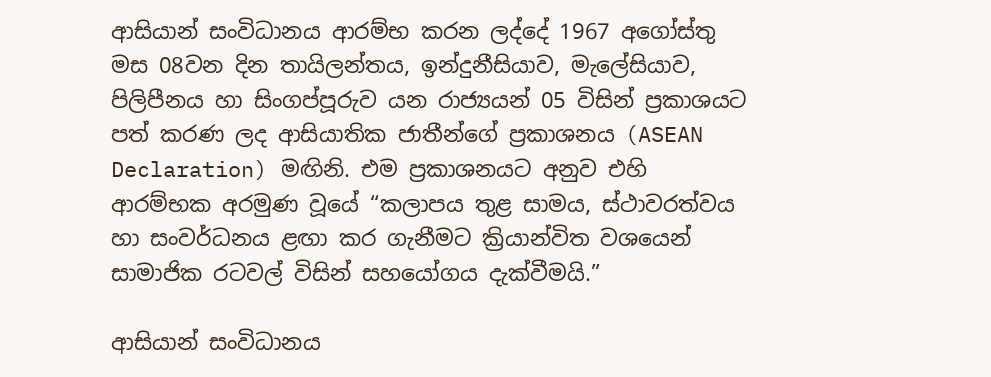ආසියාන් සංවිධානය ආරම්භ කරන ලද්දේ 1967 අගෝස්තු මස 08වන දින තායිලන්තය, ඉන්දුනීසියාව, මැලේසියාව, පිලිපීනය හා සිංගප්පූරුව යන රාජ්‍යයන් 05 විසින් ප්‍රකාශයට පත් කරණ ලද ආසියාතික ජාතීන්ගේ ප්‍රකාශනය (ASEAN Declaration) මඟිනි. එම ප්‍රකාශනයට අනුව එහි ආරම්භක අරමුණ වූයේ “කලාපය තුළ සාමය, ස්ථාවරත්වය හා සංවර්ධනය ළඟා කර ගැනීමට ක්‍රියාන්විත වශයෙන් සාමාජික රටවල් විසින් සහයෝගය දැක්වීමයි.”

ආසියාන් සංවිධානය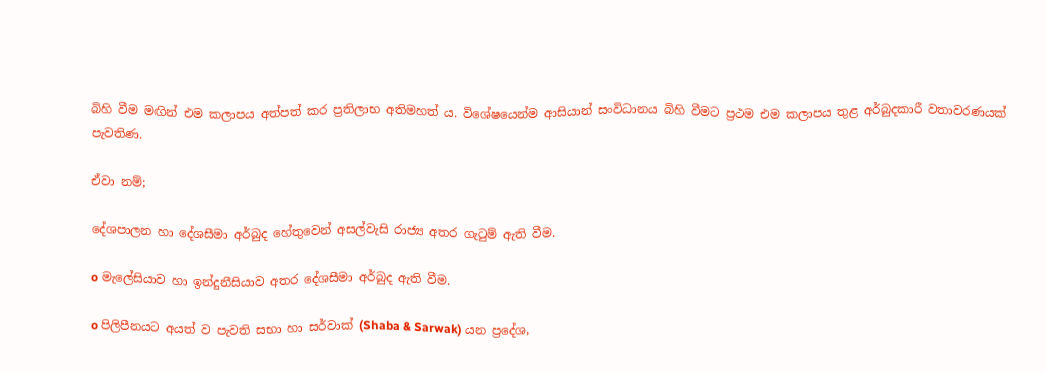බිහි වීම මඟින් එම කලාපය අත්පත් කර ප්‍රතිලාභ අතිමහත් ය. විශේෂයෙන්ම ආසියාන් සංවිධානය බිහි වීමට ප්‍රථම එම කලාපය තුළ අර්බුදකාරී වතාවරණයක් පැවතිණ.

ඒවා නම්;

දේශපාලන හා දේශසීමා අර්බුද හේතුවෙන් අසල්වැසි රාජ්‍ය අතර ගැටුම් ඇති වීම.

o මැලේසියාව හා ඉන්දුනීසියාව අතර දේශසීමා අර්බුද ඇති වීම.

o පිලිපීනයට අයත් ව පැවති සභා හා සර්වාක් (Shaba & Sarwak) යන ප්‍රදේශ,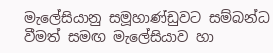මැලේසියානු සමූහාණ්ඩුවට සම්බන්ධ වීමත් සමඟ මැලේසියාව හා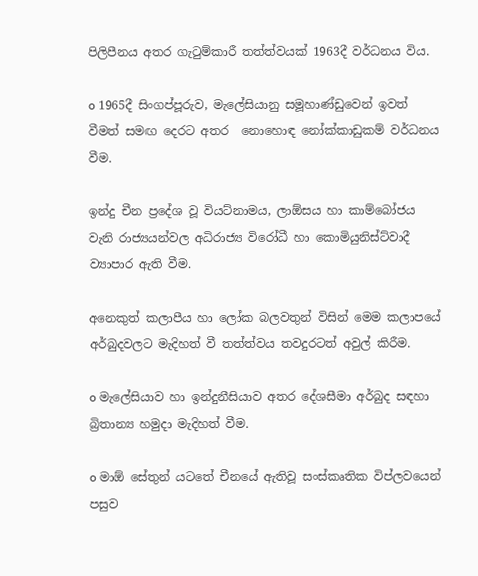පිලිපීනය අතර ගැටුම්කාරී තත්ත්වයක් 1963දී වර්ධනය විය.

o 1965දී සිංගප්පූරුව, මැලේසියානු සමූහාණ්ඩුවෙන් ඉවත් වීමත් සමඟ දෙර‍ට අතර  නොහොඳ නෝක්කාඩුකම් වර්ධනය වීම.

ඉන්දු චීන ප්‍රදේශ වූ වියට්නාමය, ලාඕසය හා කාම්බෝජය වැනි රාජ්‍යයන්වල අධිරාජ්‍ය විරෝධී හා කොමියුනිස්ට්වාදී ව්‍යාපාර ඇති වීම.

අනෙකුත් කලාපීය හා ලෝක බලවතුන් විසින් මෙම කලාපයේ අර්බුදවලට මැදිහත් වී තත්ත්වය තවදුරටත් අවුල් කිරීම.

o මැලේසියාව හා ඉන්දුනීසියාව අතර දේශසීමා අර්බුද සඳහා බ්‍රිතාන්‍ය හමුදා මැදිහත් වීම.

o මාඕ සේතුන් යටතේ චීනයේ ඇතිවූ සංස්කෘතික විප්ලවයෙන් පසුව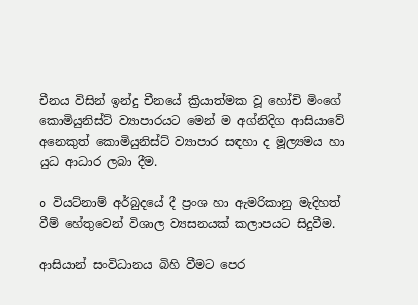චීනය විසින් ඉන්දු චීනයේ ක්‍රියාත්මක වූ හෝචි මිංගේ කොමියුනිස්ට් ව්‍යාපාරයට මෙන් ම අග්නිදිග ආසියාවේ අනෙකුත් කොමියුනිස්ට් ව්‍යාපාර සඳහා ද මූල්‍යමය හා යුධ ආධාර ලබා දීම.

o වියට්නාම් අර්බුදයේ දී ප්‍රංශ හා ඇමරිකානු මැදිහත් වීම් හේතුවෙන් විශාල ව්‍යසනයක් කලාපයට සිදුවීම.

ආසියාන් සංවිධානය බිහි වීමට පෙර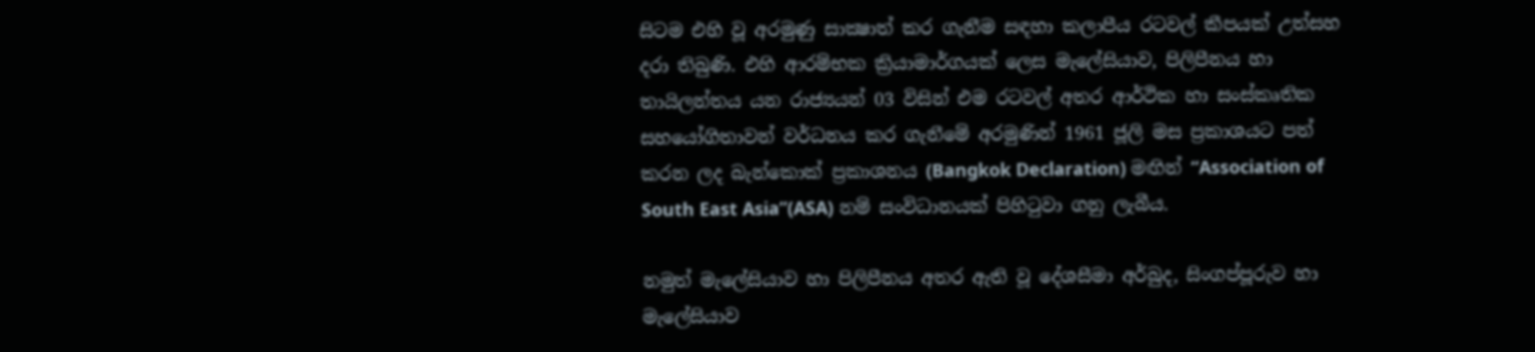සිටම එහි වූ අරමුණු සාක්‍ෂාත් කර ගැනීම සඳහා කලාපීය රටවල් කීපයක් උත්සහ දරා තිබුණි. එහි ආරම්භක ක්‍රියාමාර්ගයක් ලෙස මැලේසියාව, පිලිපීනය හා තායිලන්තය යන රාජ්‍යයන් 03 විසින් එම රටවල් අතර ආර්ථික හා සංස්කෘතික සහයෝගිතාවන් වර්ධනය කර ගැනීමේ අරමුණින් 1961 ජූලි මස ප්‍රකාශයට පත් කරන ලද බැන්කොක් ප්‍රකාශනය (Bangkok Declaration) මඟින් “Association of South East Asia”(ASA) නම් සංවිධානයක් පිහිටුවා ගනු ලැබීය.

නමුත් මැලේසියාව හා පිලිපීනය අතර ඇති වූ දේශසීමා අර්බුද, සිංගප්පූරුව හා මැලේසියාව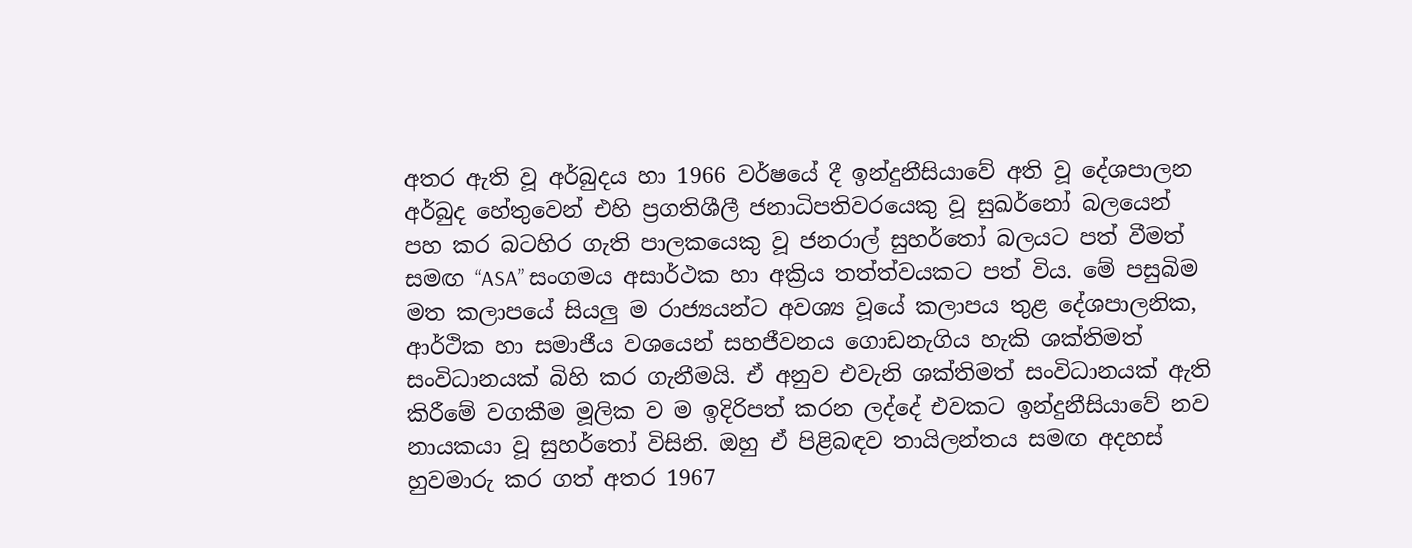අතර ඇති වූ අර්බුදය හා 1966 වර්ෂයේ දී ඉන්දුනීසියාවේ අති වූ දේශපාලන අර්බුද හේතුවෙන් එහි ප්‍රගතිශීලී ජනාධිපතිවරයෙකු වූ සුඛර්නෝ බලයෙන් පහ කර බටහිර ගැති පාලකයෙකු වූ ජනරාල් සුහර්තෝ බලයට පත් වීමත් සමඟ “ASA” සංගමය අසාර්ථක හා අක්‍රිය තත්ත්වයකට පත් විය. මේ පසුබිම මත කලාපයේ සියලු ම රාජ්‍යයන්ට අවශ්‍ය වූයේ කලාපය තුළ දේශපාලනික, ආර්ථික හා සමාජීය වශයෙන් සහජීවනය ගොඩනැගිය හැකි ශක්තිමත් සංවිධානයක් බිහි කර ගැනීමයි. ඒ අනුව එවැනි ශක්තිමත් සංවිධානයක් ඇති කිරීමේ වගකීම මූලික ව ම ඉදිරිපත් කරන ලද්දේ එවකට ඉන්දුනීසියාවේ නව නායකයා වූ සුහර්තෝ විසිනි. ඔහු ඒ පිළිබඳව තායිලන්තය සමඟ අදහස් හුවමාරු කර ගත් අතර 1967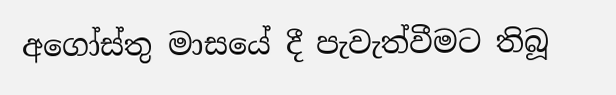අගෝස්තු මාසයේ දී පැවැත්වීමට තිබූ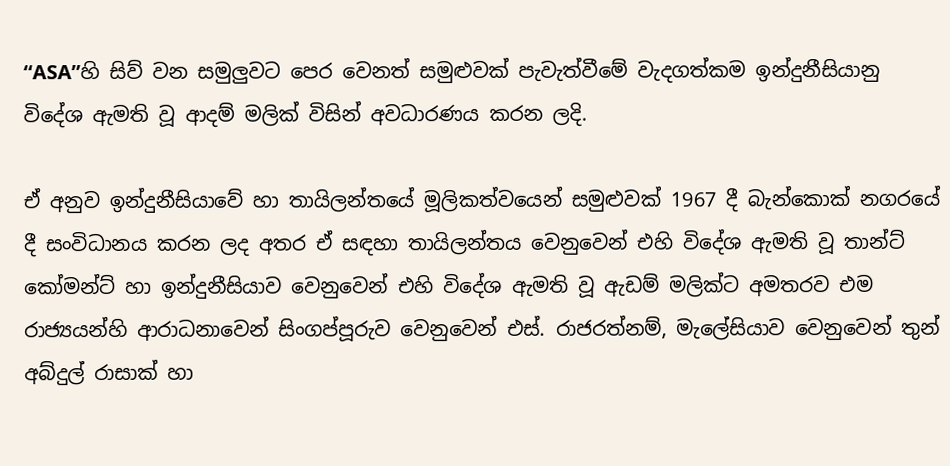“ASA”හි සිව් වන සමුලුවට පෙර වෙනත් සමුළුවක් පැවැත්වීමේ වැදගත්කම ඉන්දුනීසියානු විදේශ ඇමති වූ ආදම් මලික් විසින් අවධාරණය කරන ලදි.

ඒ අනුව ඉන්දුනීසියාවේ හා තායිලන්තයේ මූලිකත්වයෙන් සමුළුවක් 1967 දී බැන්කොක් නගරයේ දී සංවිධානය කරන ලද අතර ඒ සඳහා තායිලන්තය වෙනුවෙන් එහි විදේශ ඇමති වූ තාන්ට් කෝමන්ට් හා ඉන්දුනීසියාව වෙනුවෙන් එහි විදේශ ඇමති වූ ඇඩම් මලික්ට අමතරව එම රාජ්‍යයන්හි ආරාධනාවෙන් සිංගප්පූරුව වෙනුවෙන් එස්. රාජරත්නම්, මැලේසියාව වෙනුවෙන් තුන් අබ්දුල් රාසාක් හා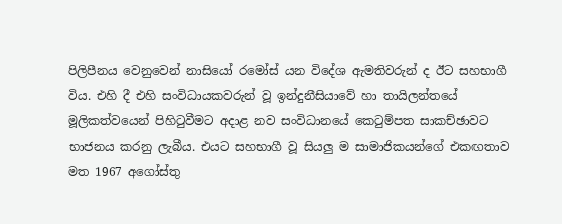පිලිපීනය වෙනුවෙන් නාසියෝ රමෝස් යන විදේශ ඇමතිවරුන් ද ඊට සහභාගී විය. එහි දී එහි සංවිධායකවරුන් වූ ඉන්දුනීසියාවේ හා තායිලන්තයේ මූලිකත්වයෙන් පිහිටුවීමට අදාළ නව සංවිධානයේ කෙටුම්පත සාකච්ඡාවට භාජනය කරනු ලැබීය. එයට සහභාගී වූ සියලු ම සාමාජිකයන්ගේ එකඟතාව මත 1967 අගෝස්තු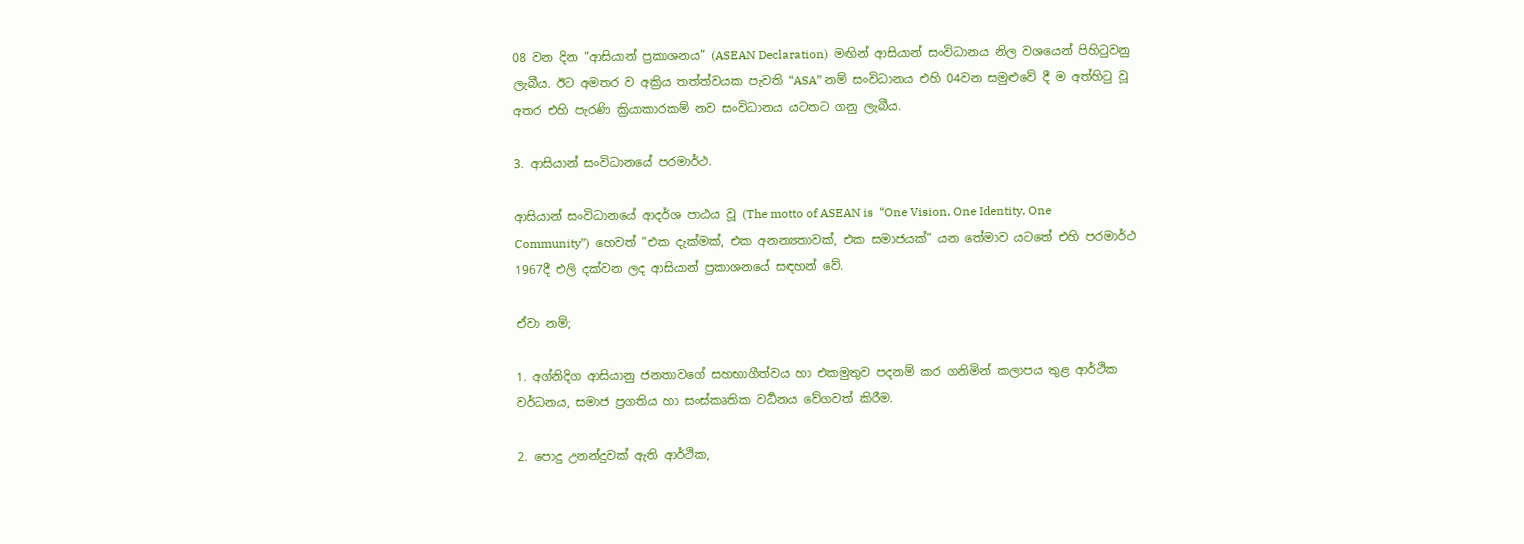08 වන දින “ආසියාන් ප්‍රකාශනය” (ASEAN Declaration)  මඟින් ආසියාන් සංවිධානය නිල වශයෙන් පිහිටුවනු ලැබීය. ඊට අමතර ව අක්‍රිය තත්ත්වයක පැවති “ASA” නම් සංවිධානය එහි 04වන සමුළුවේ දී ම අත්හිටු වූ අතර එහි පැරණි ක්‍රියාකාරකම් නව සංවිධානය යටතට ගනු ලැබීය.

3. ආසියාන් සංවිධානයේ පරමාර්ථ.

ආසියාන් සංවිධානයේ ආදර්ශ පාඨය වූ (The motto of ASEAN is  “One Vision, One Identity, One Community”)  හෙවත් “එක දැක්මක්, එක අනන්‍යතාවක්, එක සමාජයක්” යන තේමාව යටතේ එහි පරමාර්ථ 1967දී එලි දක්වන ලද ආසියාන් ප්‍රකාශනයේ සඳහන් වේ.

ඒවා නම්;

1. අග්නිදිග ආසියානු ජනතාවගේ සහභාගීත්වය හා එකමුතුව පදනම් කර ගනිමින් කලාපය තුළ ආර්ථික වර්ධනය, සමාජ ප්‍රගතිය හා සංස්කෘතික වර්‍ධනය වේගවත් කිරීම.

2. පොදු උනන්දුවක් ඇති ආර්ථික,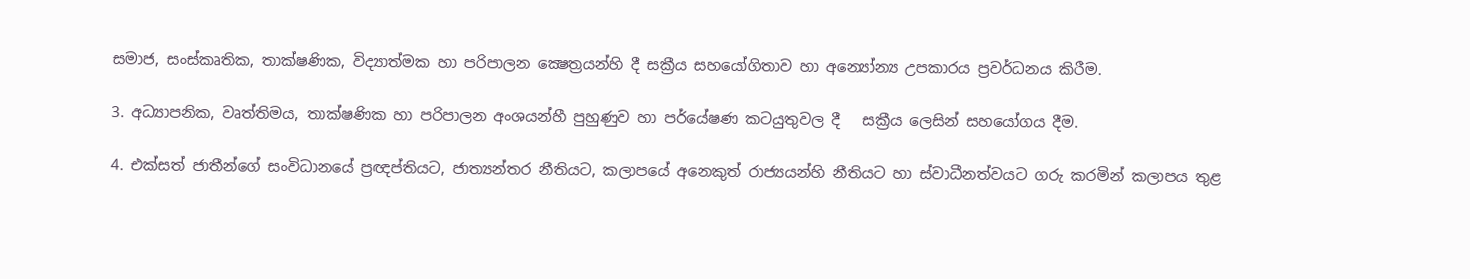සමාජ, සංස්කෘතික, තාක්ෂණික, විද්‍යාත්මක හා පරිපාලන ක්‍ෂෙත්‍රයන්හි දී සක්‍රීය සහයෝගිතාව හා අන්‍යෝන්‍ය උපකාරය ප්‍රවර්ධනය කිරීම.

3. අධ්‍යාපනික, වෘත්තිමය, තාක්ෂණික හා පරිපාලන අංශයන්හී පුහුණුව හා පර්යේෂණ කටයුතුවල දී   සක්‍රීය ලෙසින් සහයෝගය දීම.

4. එක්සත් ජාතීන්ගේ සංවිධානයේ ප්‍රඥප්තියට, ජාත්‍යන්තර නීතියට, කලාපයේ අනෙකුත් රාජ්‍යයන්හි නීතියට හා ස්වාධීනත්වයට ගරු කරමින් කලාපය තුළ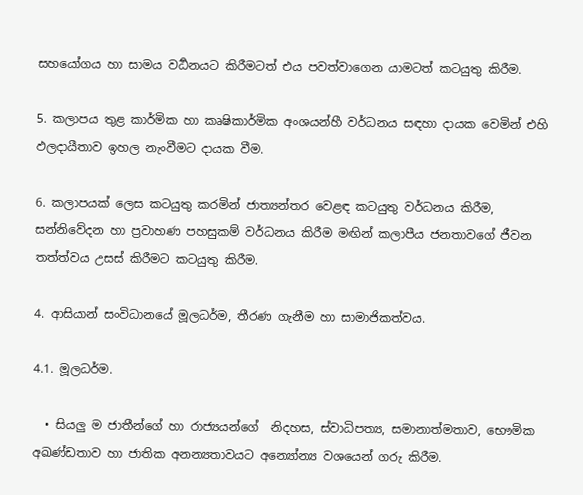සහයෝගය හා සාමය වර්‍ධනයට කිරීමටත් එය පවත්වාගෙන යාමටත් කටයුතු කිරීම.

5. කලාපය තුළ කාර්මික හා කෘෂිකාර්මික අංශයන්හී වර්ධනය සඳහා දායක වෙමින් එහි ඵලදායීතාව ඉහල නැංවීමට දායක වීම.

6. කලාපයක් ලෙස කටයුතු කරමින් ජාත්‍යන්තර වෙළඳ කටයුතු වර්ධනය කිරීම, සන්නිවේදන හා ප්‍රවාහණ පහසුකම් වර්ධනය කිරීම මඟින් කලාපීය ජනතාවගේ ජීවන තත්ත්වය උසස් කිරීමට කටයුතු කිරීම.

4. ආසියාන් සංවිධානයේ මූලධර්ම, තීරණ ගැනීම හා සාමාජිකත්වය.

4.1. මූලධර්ම.

  • සියලු ම ජාතීන්ගේ හා රාජ්‍යයන්ගේ  නිදහස, ස්වාධිපත්‍ය, සමානාත්මතාව, භෞමික අඛණ්ඩතාව හා ජාතික අනන්‍යතාවයට අන්‍යෝන්‍ය වශයෙන් ගරු කිරීම.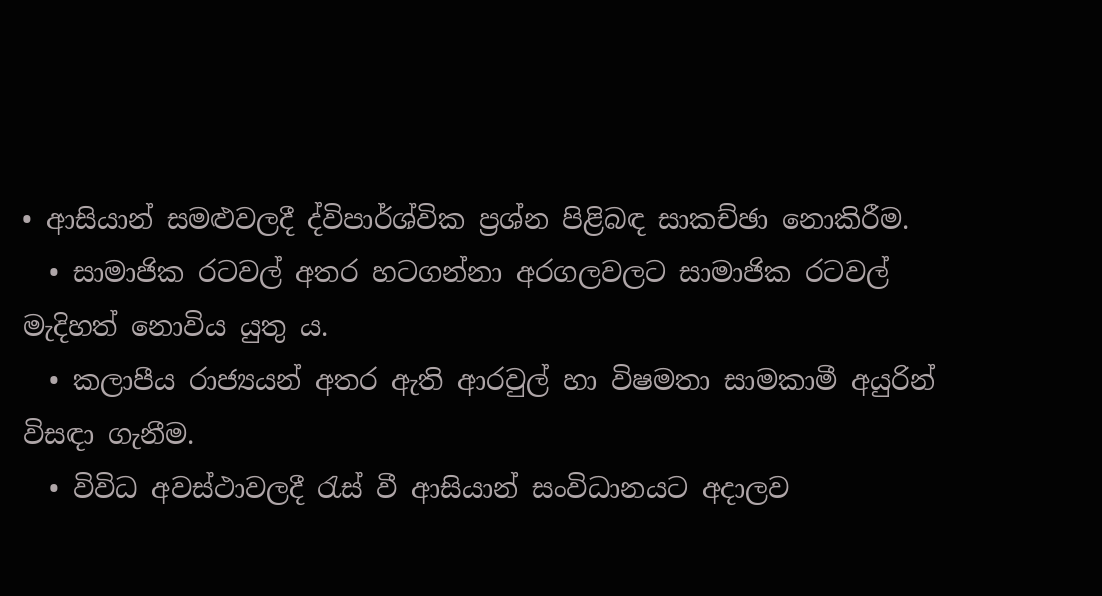• ආසියාන් සමළුවලදී ද්විපාර්ශ්වික ප්‍රශ්න පිළිබඳ සාකච්ඡා නොකිරීම.
  • සාමාජික රටවල් අතර හටගන්නා අරගලවලට සාමාජික රටවල් මැදිහත් නොවිය යුතු ය.
  • කලාපීය රාජ්‍යයන් අතර ඇති ආරවුල් හා විෂමතා සාමකාමී අයුරින් විසඳා ගැනීම.
  • විවිධ අවස්ථාවලදී රැස් වී ආසියාන් සංවිධානයට අදාලව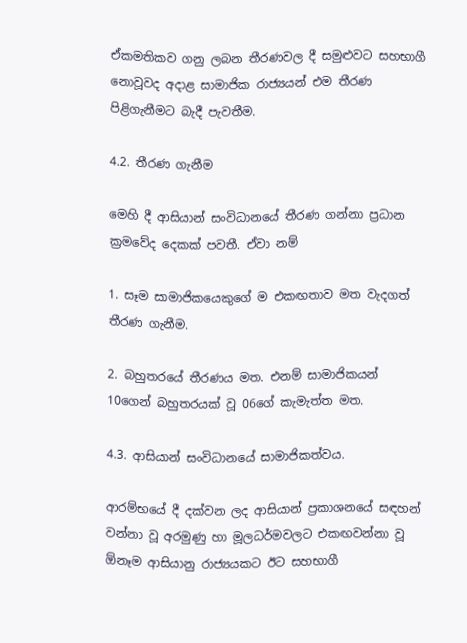ඒකමතිකව ගනු ලබන තීරණවල දී සමුළුවට සහභාගී නොවූවද අදාළ සාමාජික රාජ්‍යයන් එම තීරණ පිළිගැනීමට බැදී පැවතීම.

4.2. තීරණ ගැනීම

මෙහි දී ආසියාන් සංවිධානයේ තීරණ ගන්නා ප්‍රධාන ක්‍රමවේද දෙකක් පවතී. ඒවා නම්

1. සෑම සාමාජිකයෙකුගේ ම එකඟතාව මත වැදගත් තීරණ ගැනීම.

2. බහුතරයේ තීරණය මත. එනම් සාමාජිකයන් 10ගෙන් බහුතරයක් වූ 06ගේ කැමැත්ත මත.

4.3. ආසියාන් සංවිධානයේ සාමාජිකත්වය.

ආරම්භයේ දී දක්වන ලද ආසියාන් ප්‍රකාශනයේ සඳහන් වන්නා වූ අරමුණු හා මූලධර්මවලට එකඟවන්නා වූ ඕනෑම ආසියානු රාජ්‍යයකට ඊට සහභාගී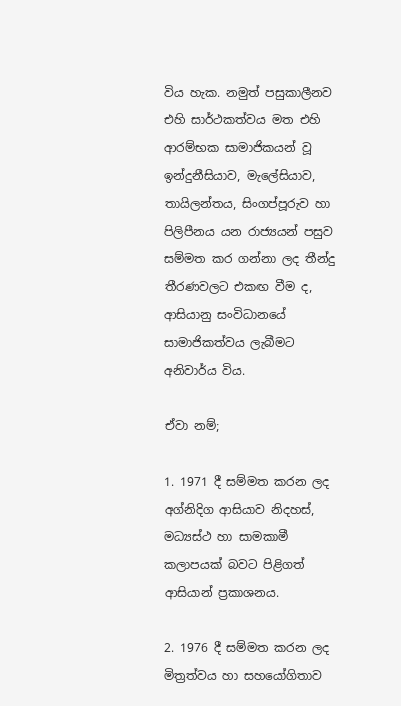විය හැක. නමුත් පසුකාලීනව එහි සාර්ථකත්වය මත එහි ආරම්භක සාමාජිකයන් වූ ඉන්දුනීසියාව, මැලේසියාව, තායිලන්තය, සිංගප්පූරුව හා පිලිපීනය යන රාජ්‍යයන් පසුව සම්මත කර ගන්නා ලද තීන්දු තීරණවලට එකඟ වීම ද, ආසියානු සංවිධානයේ සාමාජිකත්වය ලැබීමට අනිවාර්ය විය.

ඒවා නම්;

1. 1971 දී සම්මත කරන ලද අග්නිදිග ආසියාව නිදහස්, මධ්‍යස්ථ හා සාමකාමී කලාපයක් බවට පිළිගත් ආසියාන් ප්‍රකාශනය.

2. 1976 දී සම්මත කරන ලද මිත්‍රත්වය හා සහයෝගිතාව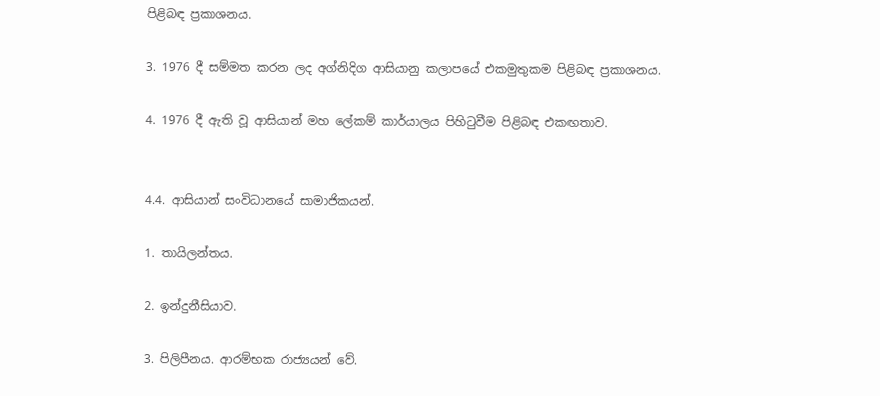පිළිබඳ ප්‍රකාශනය.

3. 1976 දී සම්මත කරන ලද අග්නිදිග ආසියානු කලාපයේ එකමුතුකම පිළිබඳ ප්‍රකාශනය.

4. 1976 දී ඇති වූ ආසියාන් මහ ලේකම් කාර්යාලය පිහිටුවීම පිළිබඳ එකඟතාව.


4.4. ආසියාන් සංවිධානයේ සාමාජිකයන්.

1. තායිලන්තය.

2. ඉන්දුනීසියාව.

3. පිලිපීනය. ආරම්භක රාජ්‍යයන් වේ.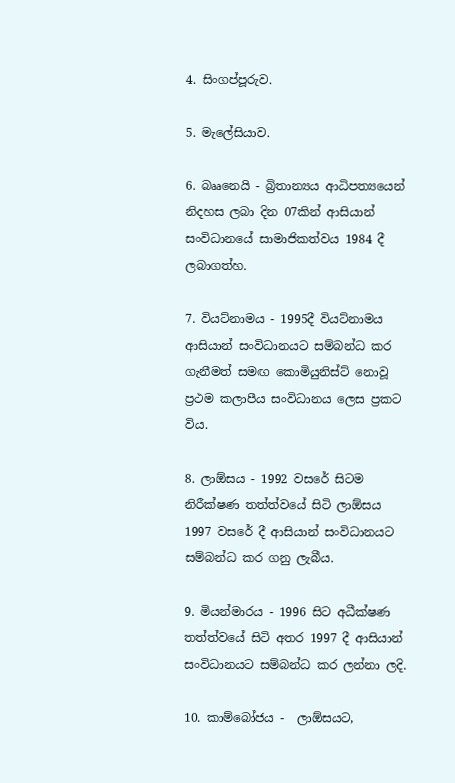4. සිංගප්පූරුව.

5. මැලේසියාව.

6. බෲනෙයි - බ්‍රිතාන්‍යය ආධිපත්‍යයෙන් නිදහස ලබා දින 07කින් ආසියාන් සංවිධානයේ සාමාජිකත්වය 1984 දී ලබාගත්හ.

7. වියට්නාමය - 1995දී වියට්නාමය ආසියාන් සංවිධානයට සම්බන්ධ කර ගැනීමත් සමඟ කොමියුනිස්ට් නොවූ ප්‍රථම කලාපීය සංවිධානය ලෙස ප්‍රකට විය.

8. ලාඕසය - 1992 වසරේ සිටම නිරීක්ෂණ තත්ත්වයේ සිටි ලාඕසය 1997 වසරේ දී ආසියාන් සංවිධානයට සම්බන්ධ කර ගනු ලැබීය.

9. මියන්මාරය - 1996 සිට අධීක්ෂණ තත්ත්වයේ සිටි අතර 1997 දී ආසියාන් සංවිධානයට සම්බන්ධ කර ලන්නා ලදි.

10. කාම්බෝජය -  ලාඕසයට,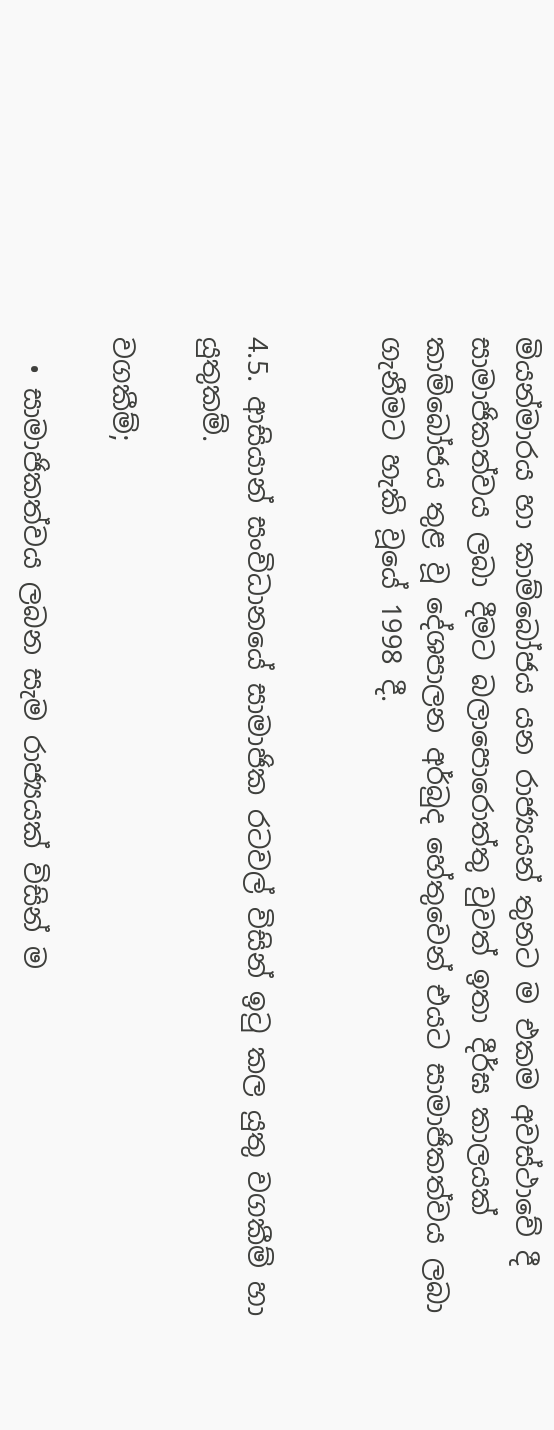මියන්මාරය හා කාම්බෝජය යන රාජ්‍යයන් තුනට ම එකම අවස්ථාවේ දී සාමාජිකත්වය ලබා දීමට බලාපොරොත්තු වුවත් ඉතා දීර්ඝ කාලයක් කාම්බෝජය තුළ වූ දේශපාලන අර්බුද හේතුවෙන් එයට සාමාජිකත්වය ලබා ගැනීමට හැකි වූයේ 1998 දී.


4.5. ආසියාන් සංවිධානයේ සාමාජික රටවල් විසින් ඉටු කල යුතු වගකීම් හා යුතුකම්.

වගකීම්;

  • සාමාජිකත්වය ලබන සැම රාජ්‍යයක් විසින් ම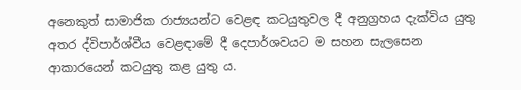අනෙකුත් සාමාජික රාජ්‍යයන්ට වෙළඳ කටයුතුවල දී අනුග්‍රහය දැක්විය යුතු අතර ද්විපාර්ශ්වීය වෙළඳාමේ දී දෙපාර්ශවයට ම සහන සැලසෙන ආකාරයෙන් කටයුතු කළ යුතු ය.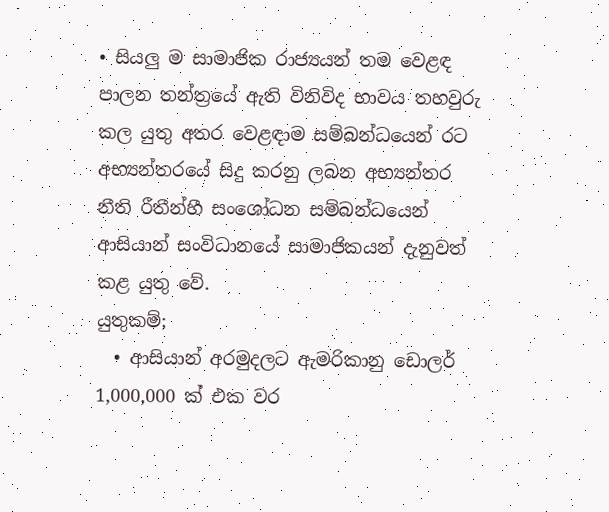• සියලු ම සාමාජික රාජ්‍යයන් තම වෙළඳ පාලන තන්ත්‍රයේ ඇති විනිවිද භාවය තහවුරු කල යුතු අතර වෙළඳාම සම්බන්ධයෙන් රට අභ්‍යන්තරයේ සිදු කරනු ලබන අභ්‍යන්තර නීති රීතීන්හී සංශෝධන සම්බන්ධයෙන්  ආසියාන් සංවිධානයේ සාමාජිකයන් දැනුවත් කළ යුතු වේ.
යුතුකම්;
  • ආසියාන් අරමුදලට ඇමරිකානු ඩොලර් 1,000,000 ක් එක වර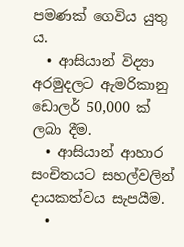පමණක් ගෙවිය යුතු ය.
  • ආසියාන් විද්‍යා අරමුදලට ඇමරිකානු ඩොලර් 50,000 ක් ලබා දීම.
  • ආසියාන් ආහාර සංචිතයට සහල්වලින් දායකත්වය සැපයීම.
  •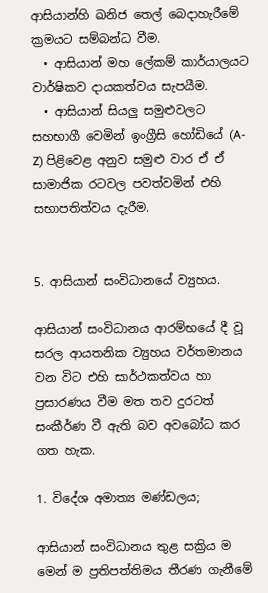ආසියාන්හි ඛනිජ තෙල් බෙදාහැරීමේ ක්‍රමයට සම්බන්ධ වීම.
  • ආසියාන් මහ ලේකම් කාර්යාලයට වාර්ෂිකව දායකත්වය සැපයීම.
  • ආසියාන් සියලු සමුළුවලට සහභාගී වෙමින් ඉංග්‍රීසි හෝඩියේ (A-Z) පිළිවෙළ අනුව සමුළු වාර ඒ ඒ සාමාජික රටවල පවත්වමින් එහි සභාපතිත්වය දැරීම.


5. ආසියාන් සංවිධානයේ ව්‍යුහය.

ආසියාන් සංවිධානය ආරම්භයේ දී වූ සරල ආයතනික ව්‍යුහය වර්තමානය වන විට එහි සාර්ථකත්වය හා ප්‍රසාරණය වීම මත තව දුරටත් සංකීර්ණ වී ඇති බව අවබෝධ කර ගත හැක.

1. විදේශ අමාත්‍ය මණ්ඩලය;

ආසියාන් සංවිධානය තුළ සක්‍රිය ම මෙන් ම ප්‍රතිපත්තිමය තීරණ ගැනීමේ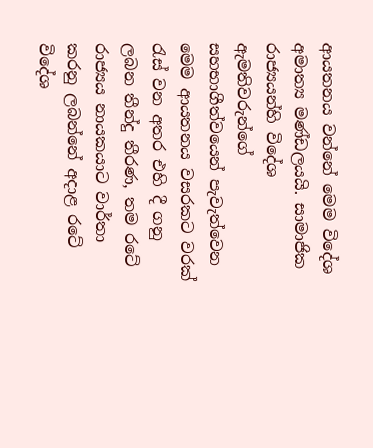ආයතනය වන්නේ මෙම විදේශ අමාත්‍ය මණ්ඩලයයි. සාමාජික රාජ්‍යයන්හි විදේශ ඇමතිවරුන්ගේ සහභාගීත්වයෙන් පැවැත්වෙන මෙම ආයතනය වසරකට වරක් රැස් වන අතර එහි දී ගනු ලබන තීන්දු තීරණ, තම රටේ රාජ්‍යය නායකයාට වාර්තා කරනු ලබන්නේ අදාළ රටේ විදේශ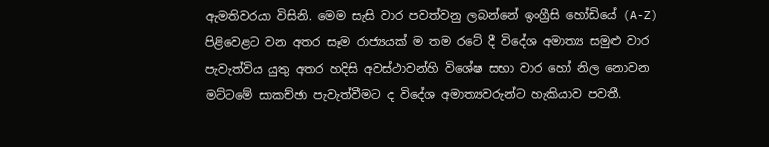ඇමතිවරයා විසිනි. මෙම සැසි වාර පවත්වනු ලබන්නේ ඉංග්‍රීසි හෝඩියේ (A-Z) පිළිවෙළට වන අතර සෑම රාජ්‍යයක් ම තම රටේ දී විදේශ අමාත්‍ය සමුළු වාර පැවැත්විය යුතු අතර හදිසි අවස්ථාවන්හි විශේෂ සභා වාර හෝ නිල නොවන මට්ටමේ සාකච්ඡා පැවැත්වීමට ද විදේශ අමාත්‍යවරුන්ට හැකියාව පවතී.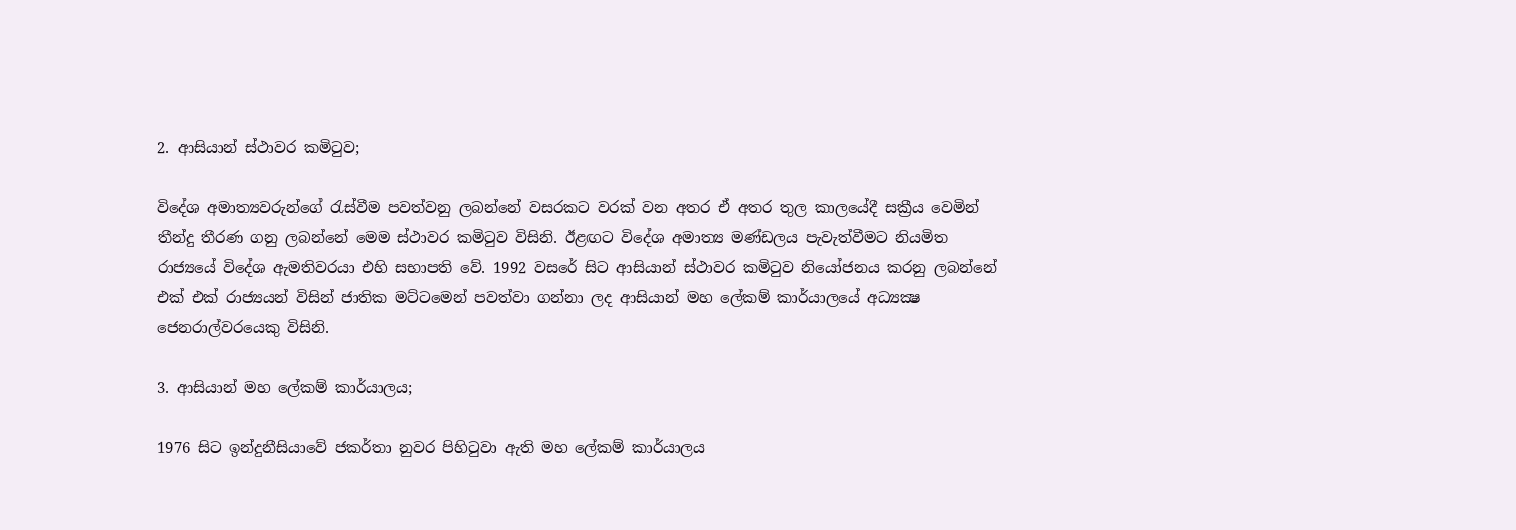2. ආසියාන් ස්ථාවර කමිටුව;

විදේශ අමාත්‍යවරුන්ගේ රැස්වීම පවත්වනු ලබන්නේ වසරකට වරක් වන අතර ඒ අතර තුල කාලයේදී සක්‍රීය වෙමින් තීන්දු තීරණ ගනු ලබන්නේ මෙම ස්ථාවර කමිටුව විසිනි. ඊළඟට විදේශ අමාත්‍ය මණ්ඩලය පැවැත්වීමට නියමිත රාජ්‍යයේ විදේශ ඇමතිවරයා එහි සභාපති වේ. 1992 වසරේ සිට ආසියාන් ස්ථාවර කමිටුව නියෝජනය කරනු ලබන්නේ එක් එක් රාජ්‍යයන් විසින් ජාතික මට්ටමෙන් පවත්වා ගන්නා ලද ආසියාන් මහ ලේකම් කාර්යාලයේ අධ්‍යක්‍ෂ ජෙනරාල්වරයෙකු විසිනි.

3. ආසියාන් මහ ලේකම් කාර්යාලය;

1976 සිට ඉන්දුනීසියාවේ ජකර්තා නුවර පිහිටුවා ඇති මහ ලේකම් කාර්යාලය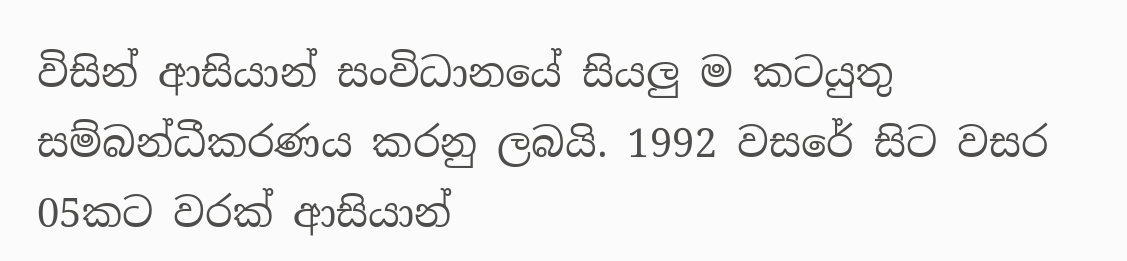විසින් ආසියාන් සංවිධානයේ සියලු ම කටයුතු සම්බන්ධීකරණය කරනු ලබයි. 1992 වසරේ සිට වසර 05කට වරක් ආසියාන්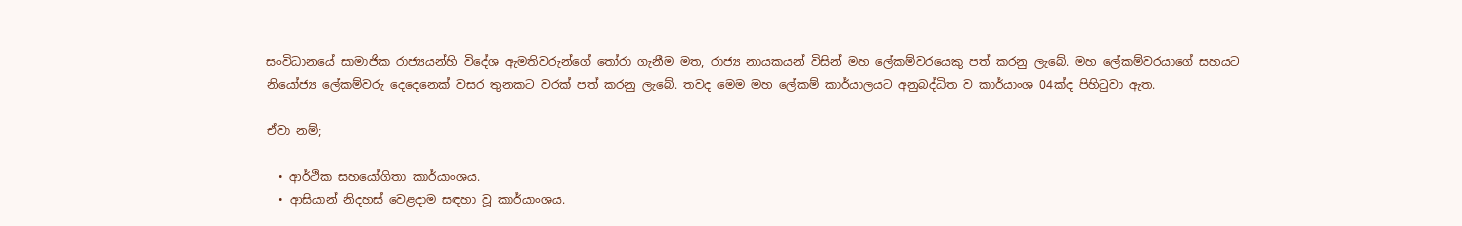සංවිධානයේ සාමාජික රාජ්‍යයන්හි විදේශ ඇමතිවරුන්ගේ තෝරා ගැනීම මත, රාජ්‍ය නායකයන් විසින් මහ ලේකම්වරයෙකු පත් කරනු ලැබේ. මහ ලේකම්වරයාගේ සහයට නියෝජ්‍ය ලේකම්වරු දෙදෙනෙක් වසර තුනකට වරක් පත් කරනු ලැබේ. තවද මෙම මහ ලේකම් කාර්යාලයට අනුබද්ධිත ව කාර්යාංශ 04ක්ද පිහිටුවා ඇත.

ඒවා නම්;

  • ආර්ථික සහයෝගිතා කාර්යාංශය.
  • ආසියාන් නිදහස් වෙළදාම සඳහා වූ කාර්යාංශය.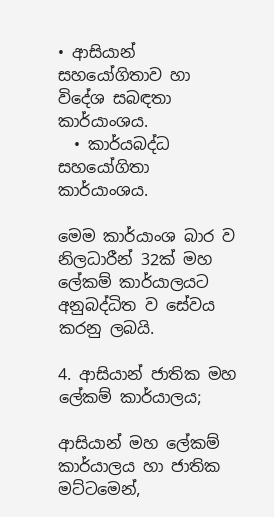• ආසියාන් සහයෝගිතාව හා විදේශ සබඳතා කාර්යාංශය.
  • කාර්යබද්ධ සහයෝගිතා කාර්යාංශය.

මෙම කාර්යාංශ බාර ව නිලධාරීන් 32ක් මහ ලේකම් කාර්යාලයට අනුබද්ධිත ව සේවය කරනු ලබයි.

4. ආසියාන් ජාතික මහ ලේකම් කාර්යාලය;

ආසියාන් මහ ලේකම් කාර්යාලය හා ජාතික මට්ටමෙන්,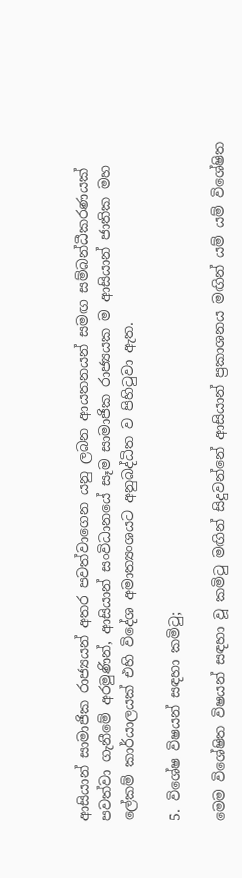ආසියාන් සාමාජික රාජ්‍යයන් අතර පවත්වාගෙන යනු ලබන ආයතනයන් සමඟ සම්බන්ධීකරණයක් පවත්වා ගැනීමේ අරමුණින්, ආසියාන් සංවිධානයේ සෑම සාමාජික රාජ්‍යයක ම ආසියාන් ජාතික මහ ලේකම් කාර්යාලයක් එහි විදේශ අමාත්‍යංශයට අනුබද්ධිත ව පිහිටුවා ඇත.

5. විශේෂ විෂයන් සඳහා කමිටු;

මෙම විශේෂිත විෂයන් සඳහා වූ කමිටු මඟින් සිදුවන්නේ ආසියාන් ප්‍රකාශනය මඟින් යම් යම් විශේෂිත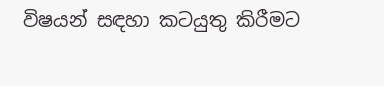විෂයන් සඳහා කටයුතු කිරීමට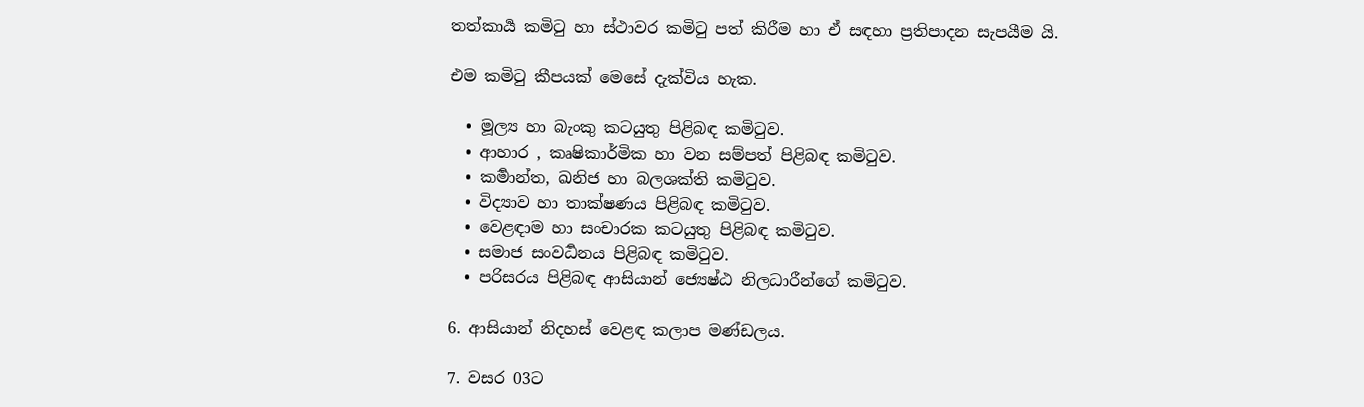තත්කාර්‍ය කමිටු හා ස්ථාවර කමිටු පත් කිරීම හා ඒ සඳහා ප්‍රතිපාදන සැපයීම යි.

එම කමිටු කීපයක් මෙසේ දැක්විය හැක.

  • මූල්‍ය හා බැංකු කටයුතු පිළිබඳ කමිටුව.
  • ආහාර , කෘෂිකාර්මික හා වන සම්පත් පිළිබඳ කමිටුව.
  • කර්‍මාන්ත, ඛනිජ හා බලශක්ති කමිටුව.
  • විද්‍යාව හා තාක්ෂණය පිළිබඳ කමිටුව.
  • වෙළඳාම හා සංචාරක කටයුතු පිළිබඳ කමිටුව.
  • සමාජ සංවර්‍ධනය පිළිබඳ කමිටුව.
  • පරිසරය පිළිබඳ ආසියාන් ජ්‍යෙෂ්ඨ නිලධාරීන්ගේ කමිටුව.

6. ආසියාන් නිදහස් වෙළඳ කලාප මණ්ඩලය.

7. වසර 03ට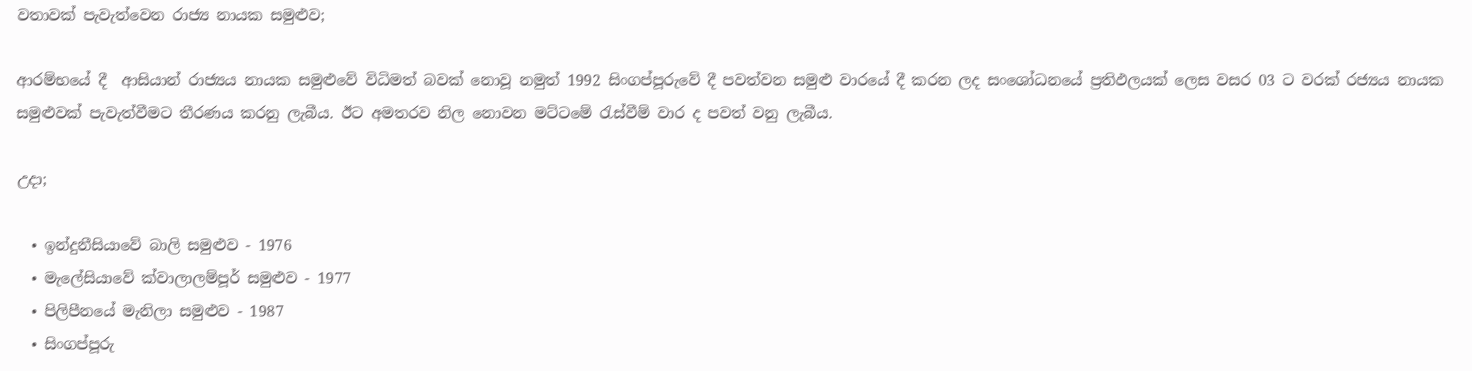වතාවක් පැවැත්වෙන රාජ්‍ය නායක සමුළුව;

ආරම්භයේ දී  ආසියාන් රාජ්‍යය නායක සමුළුවේ විධිමත් බවක් නොවූ නමුත් 1992 සිංගප්පූරුවේ දී පවත්වන සමුළු වාරයේ දී කරන ලද සංශෝධනයේ ප්‍රතිඵලයක් ලෙස වසර 03 ට වරක් රජ්‍යය නායක සමුළුවක් පැවැත්වීමට තීරණය කරනු ලැබීය. ඊට අමතරව නිල නොවන මට්ටමේ රැස්වීම් වාර ද පවත් වනු ලැබීය.

උදා;

  • ඉන්දුනීසියාවේ බාලි සමුළුව - 1976
  • මැලේසියාවේ ක්වාලාලම්පූර් සමුළුව - 1977
  • පිලිපීනයේ මැනිලා සමුළුව - 1987
  • සිංගප්පූරු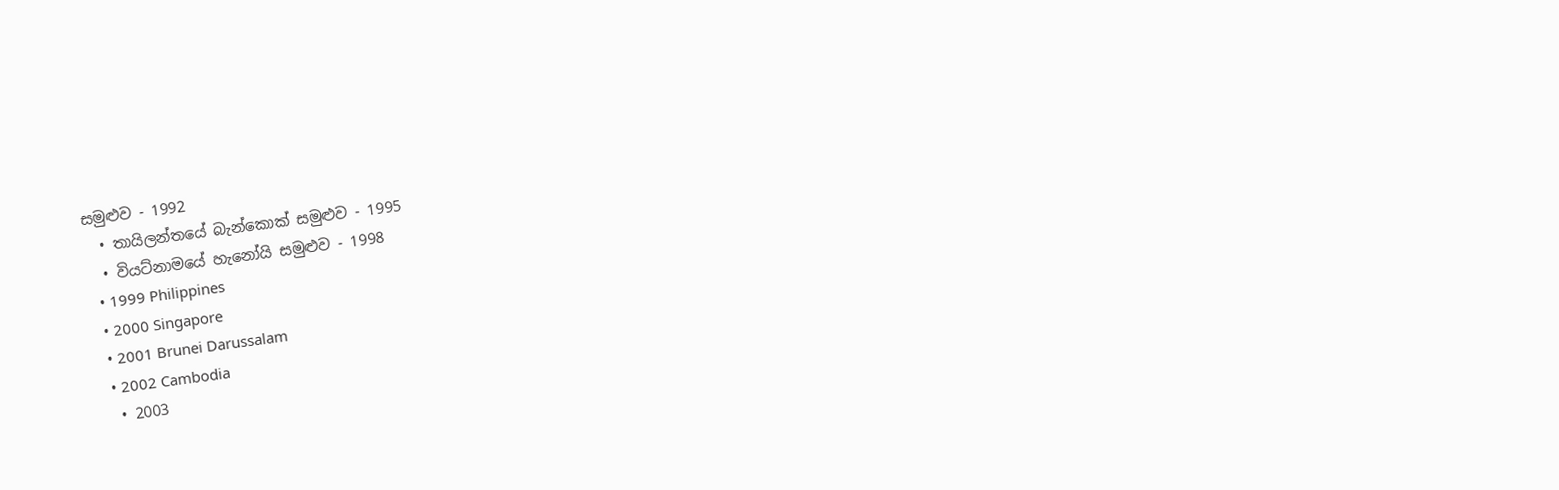සමුළුව - 1992
  • තායිලන්තයේ බැන්කොක් සමුළුව - 1995
  • වියට්නාමයේ හැනෝයි සමුළුව - 1998
  • 1999 Philippines
  • 2000 Singapore
  • 2001 Brunei Darussalam
  • 2002 Cambodia
  • 2003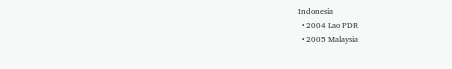Indonesia
  • 2004 Lao PDR
  • 2005 Malaysia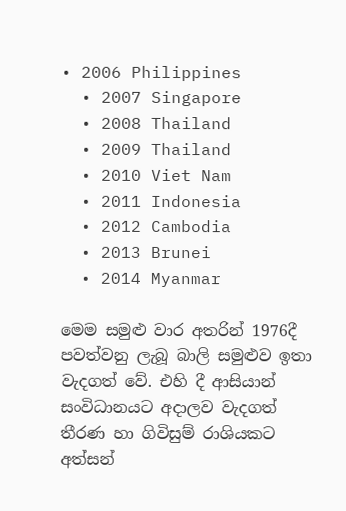• 2006 Philippines
  • 2007 Singapore
  • 2008 Thailand
  • 2009 Thailand
  • 2010 Viet Nam
  • 2011 Indonesia
  • 2012 Cambodia
  • 2013 Brunei
  • 2014 Myanmar

මෙම සමුළු වාර අතරින් 1976දී පවත්වනු ලැබූ බාලි සමුළුව ඉතා වැදගත් වේ. එහි දී ආසියාන් සංවිධානයට අදාලව වැදගත් තීරණ හා ගිවිසුම් රාශියකට අත්සන්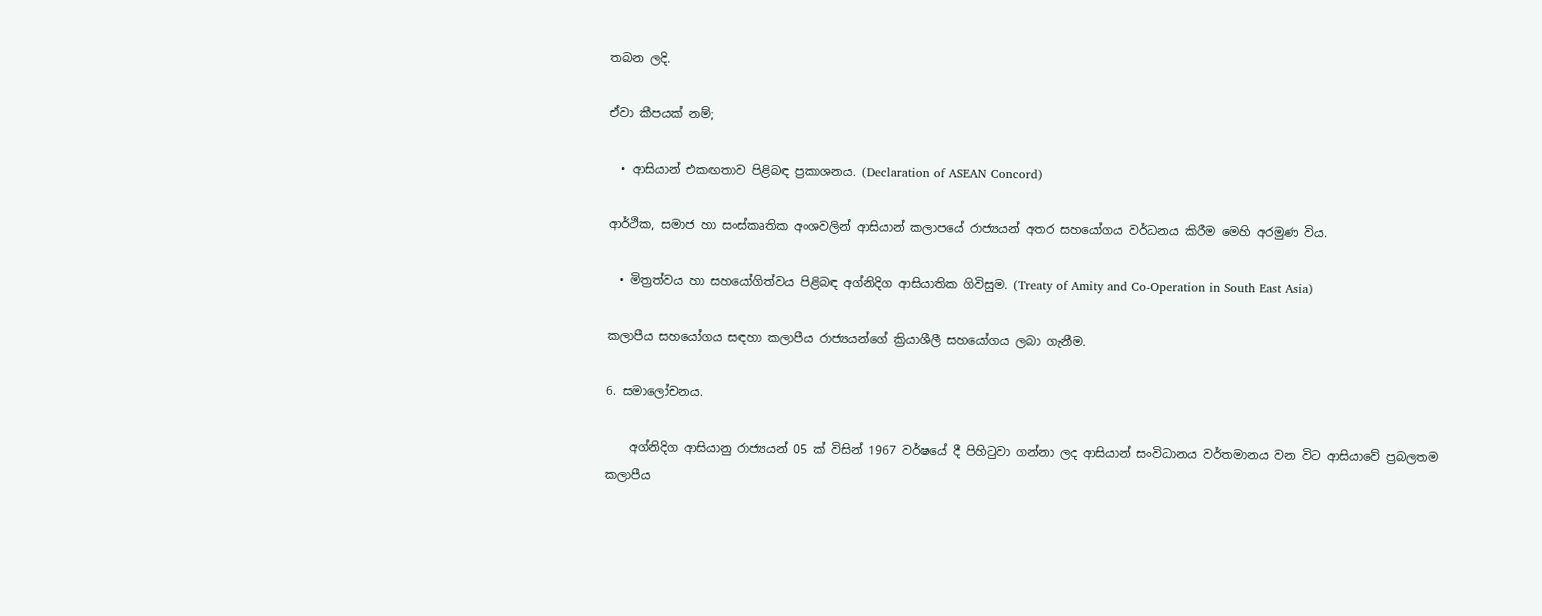තබන ලදි.

ඒවා කීපයක් නම්;

  • ආසියාන් එකඟතාව පිළිබඳ ප්‍රකාශනය. (Declaration of ASEAN Concord)

ආර්ථික, සමාජ හා සංස්කෘතික අංශවලින් ආසියාන් කලාපයේ රාජ්‍යයන් අතර සහයෝගය වර්ධනය කිරීම මෙහි අරමුණ විය.

  • මිත්‍රත්වය හා සහයෝගිත්වය පිළිබඳ අග්නිදිග ආසියාතික ගිවිසුම. (Treaty of Amity and Co-Operation in South East Asia)

කලාපීය සහයෝගය සඳහා කලාපීය රාජ්‍යයන්ගේ ක්‍රියාශීලී සහයෝගය ලබා ගැනීම.

6. සමාලෝචනය.

    අග්නිදිග ආසියානු රාජ්‍යයන් 05 ක් විසින් 1967 වර්ෂයේ දී පිහිටුවා ගන්නා ලද ආසියාන් සංවිධානය වර්තමානය වන විට ආසියාවේ ප්‍රබලතම කලාපීය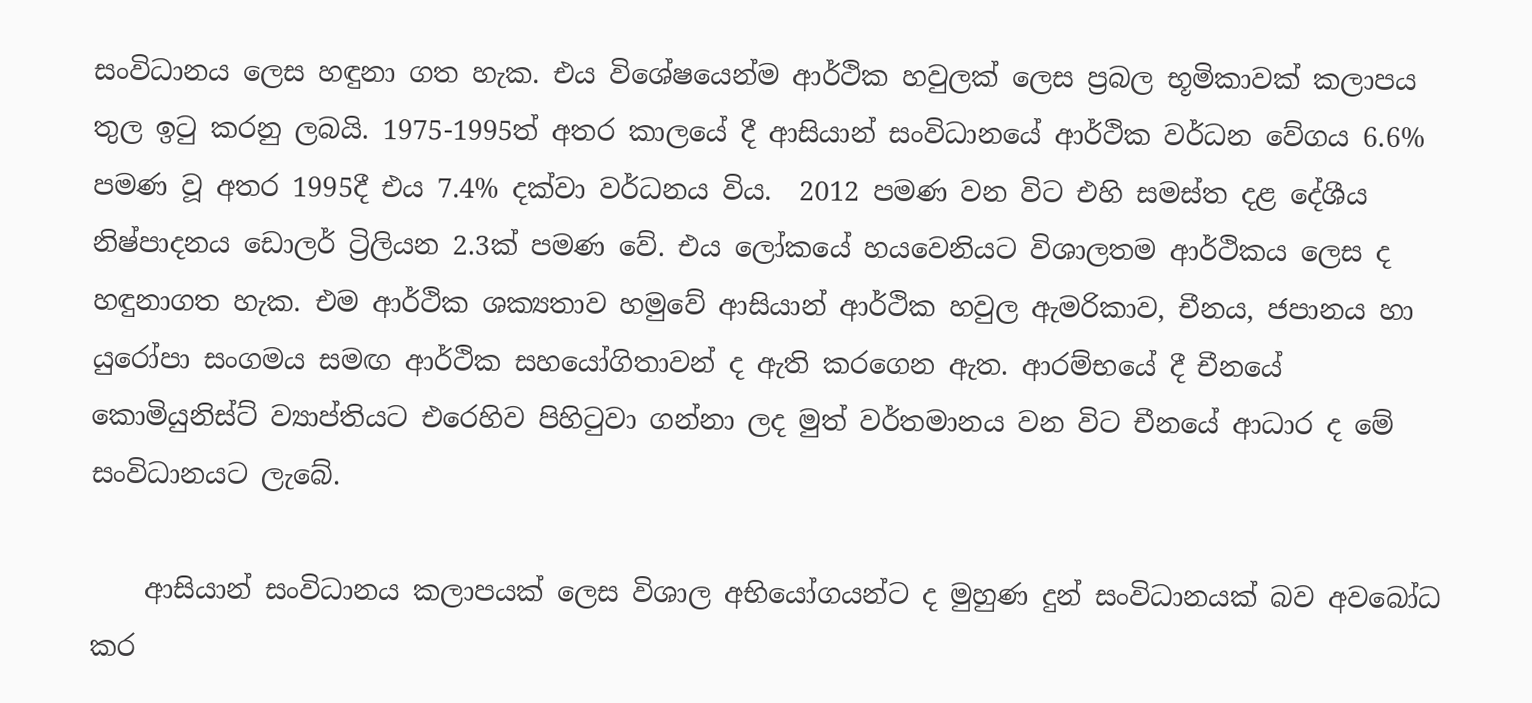සංවිධානය ලෙස හඳුනා ගත හැක. එය විශේෂයෙන්ම ආර්ථික හවුලක් ලෙස ප්‍රබල භූමිකාවක් කලාපය තුල ඉටු කරනු ලබයි. 1975-1995ත් අතර කාලයේ දී ආසියාන් සංවිධානයේ ආර්ථික වර්ධන වේගය 6.6% පමණ වූ අතර 1995දී එය 7.4% දක්වා වර්ධනය විය.  2012 පමණ වන විට එහි සමස්ත දළ දේශීය නිෂ්පාදනය ඩොලර් ට්‍රිලියන 2.3ක් පමණ වේ. එය ලෝකයේ හයවෙනියට විශාලතම ආර්ථිකය ලෙස ද හඳුනාගත හැක. එම ආර්ථික ශක්‍යතාව හමුවේ ආසියාන් ආර්ථික හවුල ඇමරිකාව, චීනය, ජපානය හා යුරෝපා සංගමය සමඟ ආර්ථික සහයෝගිතාවන් ද ඇති කරගෙන ඇත. ආරම්භයේ දී චීනයේ කොමියුනිස්ට් ව්‍යාප්තියට එරෙහිව පිහිටුවා ගන්නා ලද මුත් වර්තමානය වන විට චීනයේ ආධාර ද මේ සංවිධානයට ලැබේ.

    ආසියාන් සංවිධානය කලාපයක් ලෙස විශාල අභියෝගයන්ට ද මුහුණ දුන් සංවිධානයක් බව අවබෝධ කර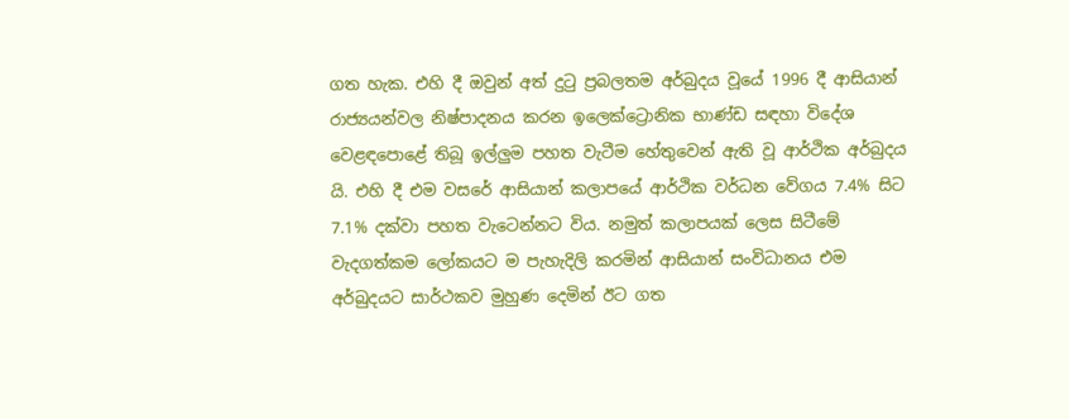ගත හැක. එහි දී ඔවුන් අත් දුටු ප්‍රබලතම අර්බුදය වූයේ 1996 දී ආසියාන් රාජ්‍යයන්වල නිෂ්පාදනය කරන ඉලෙක්ට්‍රොනික භාණ්ඩ සඳහා විදේශ වෙළඳපොළේ තිබූ ඉල්ලුම පහත වැටීම හේතුවෙන් ඇති වූ ආර්ථික අර්බුදය යි. එහි දී එම වසරේ ආසියාන් කලාපයේ ආර්ථික වර්ධන වේගය 7.4% සිට 7.1% දක්වා පහත වැටෙන්නට විය. නමුත් කලාපයක් ලෙස සිටීමේ වැදගත්කම ලෝකයට ම පැහැදිලි කරමින් ආසියාන් සංවිධානය එම අර්බුදයට සාර්ථකව මුහුණ දෙමින් ඊට ගත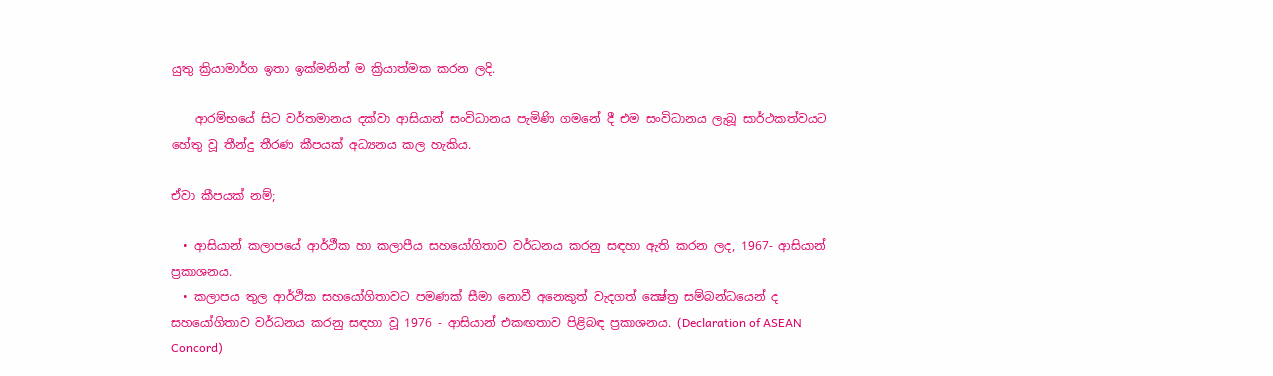යුතු ක්‍රියාමාර්ග ඉතා ඉක්මනින් ම ක්‍රියාත්මක කරන ලදි.

    ආරම්භයේ සිට වර්තමානය දක්වා ආසියාන් සංවිධානය පැමිණි ගමනේ දී එම සංවිධානය ලැබූ සාර්ථකත්වයට හේතු වූ තීන්දු තීරණ කීපයක් අධ්‍යනය කල හැකිය.

ඒවා කීපයක් නම්;

  • ආසියාන් කලාපයේ ආර්ථීක හා කලාපීය සහයෝගිතාව වර්ධනය කරනු සඳහා ඇති කරන ලද, 1967- ආසියාන් ප්‍රකාශනය.
  • කලාපය තුල ආර්ථික සහයෝගිතාවට පමණක් සීමා නොවී අනෙකුත් වැදගත් ක්‍ෂේත්‍ර සම්බන්ධයෙන් ද සහයෝගිතාව වර්ධනය කරනු සඳහා වූ 1976 - ආසියාන් එකඟතාව පිළිබඳ ප්‍රකාශනය. (Declaration of ASEAN Concord)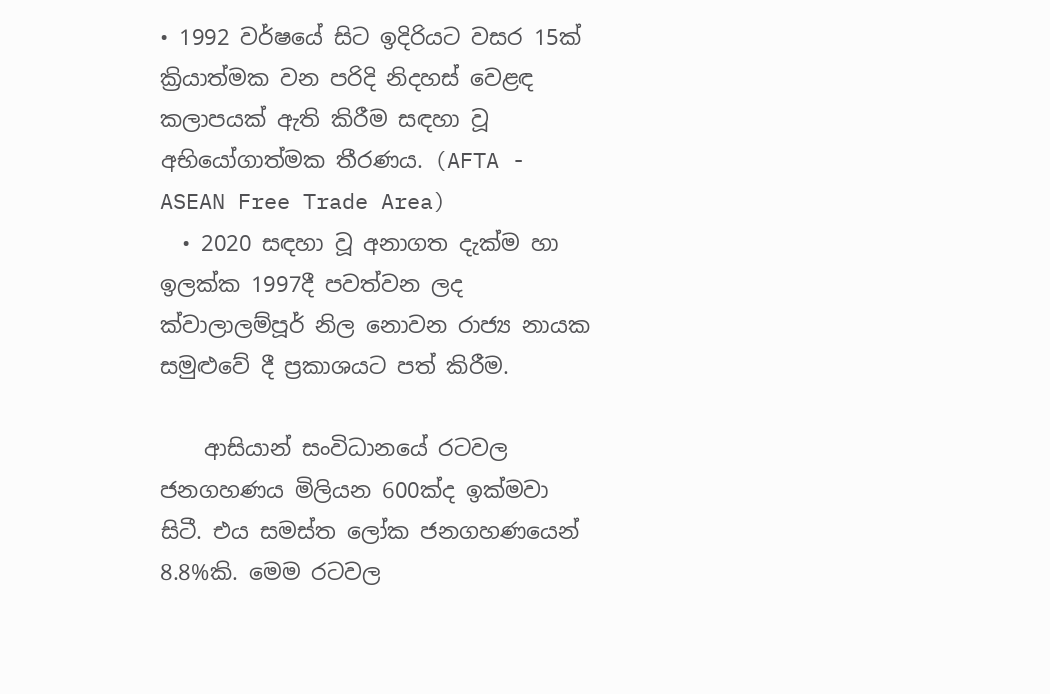• 1992 වර්ෂයේ සිට ඉදිරියට වසර 15ක් ක්‍රියාත්මක වන පරිදි නිදහස් වෙළඳ කලාපයක් ඇති කිරීම සඳහා වූ අභියෝගාත්මක තීරණය. (AFTA - ASEAN Free Trade Area)
  • 2020 සඳහා වූ අනාගත දැක්ම හා ඉලක්ක 1997දී පවත්වන ලද ක්වාලාලම්පූර් නිල නොවන රාජ්‍ය නායක සමුළුවේ දී ප්‍රකාශයට පත් කිරීම.

    ආසියාන් සංවිධානයේ රටවල ජනගහණය මිලියන 600ක්ද ඉක්මවා සිටී. එය සමස්ත ලෝක ජනගහණයෙන් 8.8%කි. මෙම රටවල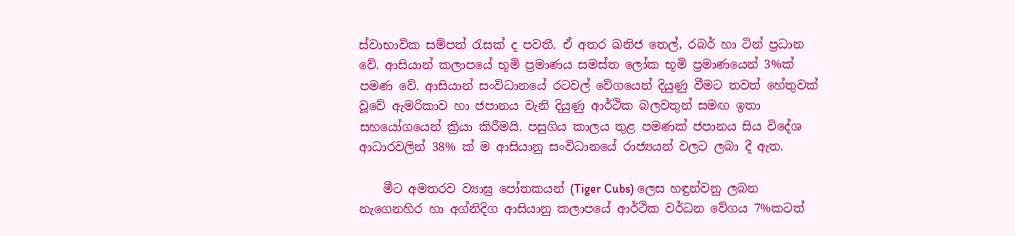ස්වාභාවික සම්පත් රැසක් ද පවතී. ඒ අතර ඛනිජ තෙල්, රබර් හා ටින් ප්‍රධාන වේ. ආසියාන් කලාපයේ භූමි ප්‍රමාණය සමස්ත ලෝක භූමි ප්‍රමාණයෙන් 3%ක් පමණ වේ. ආසියාන් සංවිධානයේ රටවල් වේගයෙන් දියුණු වීමට තවත් හේතුවක් වූවේ ඇමරිකාව හා ජපානය වැනි දියුණු ආර්ථික බලවතුන් සමඟ ඉතා සහයෝගයෙන් ක්‍රියා කිරීමයි. පසුගිය කාලය තුළ පමණක් ජපානය සිය විදේශ ආධාරවලින් 38% ක් ම ආසියානු සංවිධානයේ රාජ්‍යයන් වලට ලබා දී ඇත.

    මීට අමතරව ව්‍යාඝ්‍ර පෝතකයන් (Tiger Cubs) ලෙස හඳුන්වනු ලබන නැගෙනහිර හා අග්නිදිග ආසියානු කලාපයේ ආර්ථික වර්ධන වේගය 7%කටත්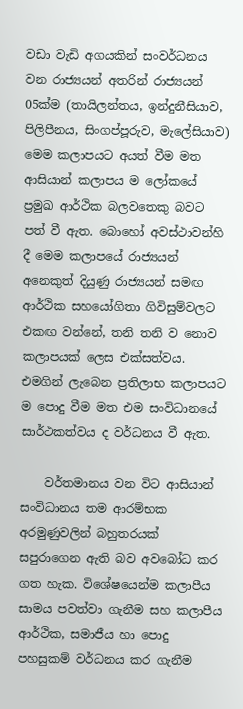වඩා වැඩි අගයකින් සංවර්ධනය වන රාජ්‍යයන් අතරින් රාජ්‍යයන් 05ක්ම (තායිලන්තය, ඉන්දුනීසියාව, පිලිපීනය, සිංගප්පූරුව, මැලේසියාව) මෙම කලාපයට අයත් වීම මත ආසියාන් කලාපය ම ලෝකයේ ප්‍රමුඛ ආර්ථික බලවතෙකු බවට පත් වී ඇත. බොහෝ අවස්ථාවන්හි දී මෙම කලාපයේ රාජ්‍යයන් අනෙකුත් දියුණු රාජ්‍යයන් සමඟ ආර්ථික සහයෝගිතා ගිවිසුම්වලට එකඟ වන්නේ, තනි තනි ව නොව කලාපයක් ලෙස එක්සත්වය. එමගින් ලැබෙන ප්‍රතිලාභ කලාපයට ම‍ පොදු වීම මත එම සංවිධානයේ සාර්ථකත්වය ද වර්ධනය වී ඇත.

    වර්තමානය වන විට ආසියාන් සංවිධානය තම ආරම්භක අරමුණුවලින් බහුතරයක් සපුරාගෙන ඇති බව අවබෝධ කර ගත හැක. විශේෂයෙන්ම කලාපීය සාමය පවත්වා ගැනීම සහ කලාපීය ආර්ථික, සමාජීය හා පොදු පහසුකම් වර්ධනය කර ගැනීම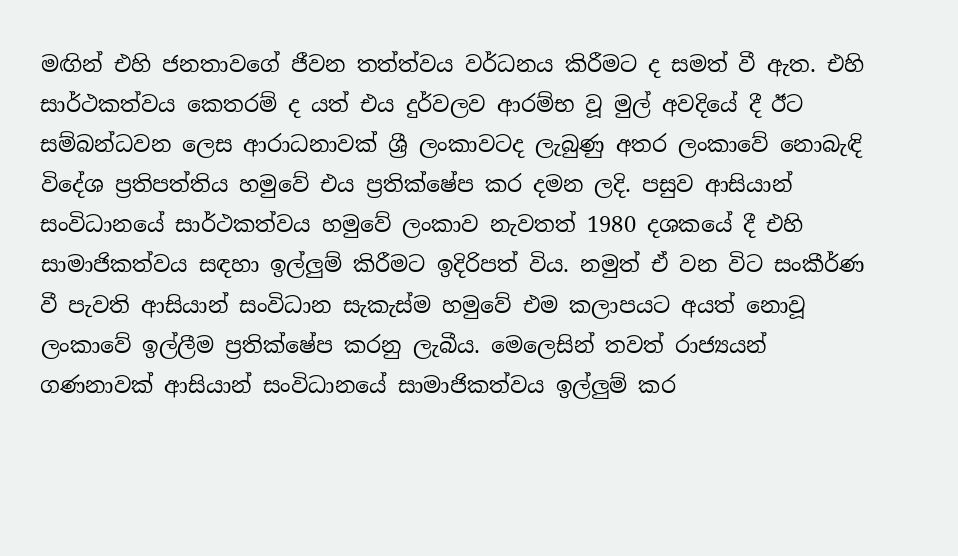මඟින් එහි ජනතාවගේ ජීවන තත්ත්වය වර්ධනය කිරීමට ද සමත් වී ඇත. එහි සාර්ථකත්වය කෙතරම් ද යත් එය දුර්වලව ආරම්භ වූ මුල් අවදියේ දී ඊට සම්බන්ධවන ලෙස ආරාධනාවක් ශ්‍රී ලංකාවටද ලැබුණු අතර ලංකාවේ නොබැඳි විදේශ ප්‍රතිපත්තිය හමුවේ එය ප්‍රතික්ෂේප කර දමන ලදි. පසුව ආසියාන් සංවිධානයේ සාර්ථකත්වය හමුවේ ලංකාව නැවතත් 1980 දශකයේ දී එහි සාමාජිකත්වය සඳහා ඉල්ලුම් කිරීමට ඉදිරිපත් විය. නමුත් ඒ වන විට සංකීර්ණ වී පැවති ආසියාන් සංවිධාන සැකැස්ම හමුවේ එම කලාපයට අයත් නොවූ ලංකාවේ ඉල්ලීම ප්‍රතික්ෂේප කරනු ලැබීය. මෙලෙසින් තවත් රාජ්‍යයන් ගණනාවක් ආසියාන් සංවිධානයේ සාමාජිකත්වය ඉල්ලුම් කර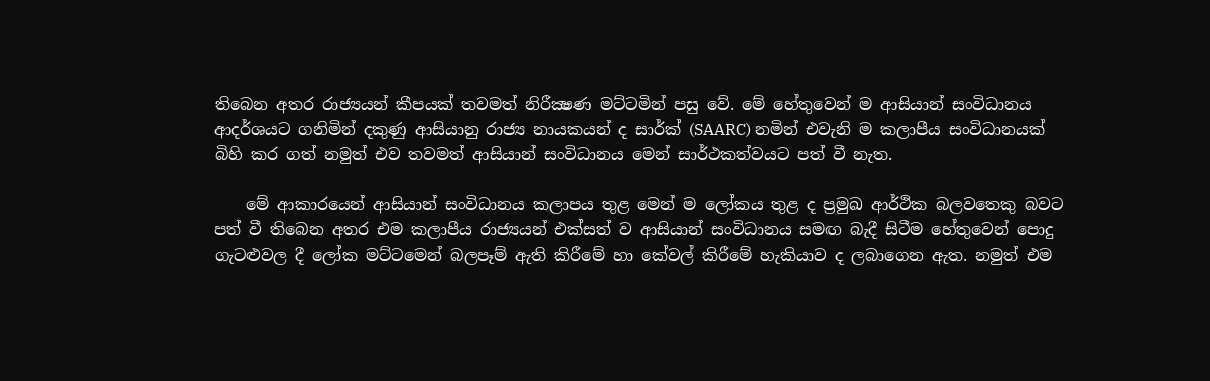තිබෙන අතර රාජ්‍යයන් කීපයක් තවමත් නිරීක්‍ෂණ මට්ටමින් පසු වේ. මේ ‍හේතුවෙන් ම ආසියාන් සංවිධානය ආදර්ශයට ගනිමින් දකුණු ආසියානු රාජ්‍ය නායකයන් ද සාර්ක් (SAARC) නමින් එවැනි ම කලාපීය සංවිධානයක් බිහි කර ගත් නමුත් එව තවමත් ආසියාන් සංවිධානය මෙන් සාර්ථකත්වයට පත් වී නැත.

    මේ ආකාරයෙන් ආසියාන් සංවිධානය කලාපය තුළ මෙන් ම ලෝකය තුළ ද ප්‍රමුඛ ආර්ථික බලවතෙකු බවට පත් වී තිබෙන අතර එම කලාපීය රාජ්‍යයන් එක්සත් ව ආසියාන් සංවිධානය සමඟ බැදී සිටීම හේතුවෙන් පොදු ගැට‍ළුවල දී ලෝක මට්ටමෙන් බලපෑම් ඇති කිරීමේ හා කේවල් කිරීමේ හැකියාව ද ලබාගෙන ඇත. නමුත් එම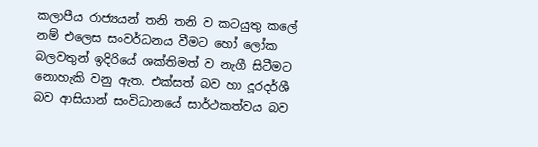කලාපීය රාජ්‍යයන් තනි තනි ව කටයුතු කලේ නම් එලෙස සංවර්ධනය වීමට හෝ ලෝක බලවතුන් ඉදිරියේ ශක්තිමත් ව නැගී සිටීමට නොහැකි වනු ඇත. එක්සත් බව හා දූරදර්ශී බව ආසියාන් සංවිධානයේ සාර්ථකත්වය බව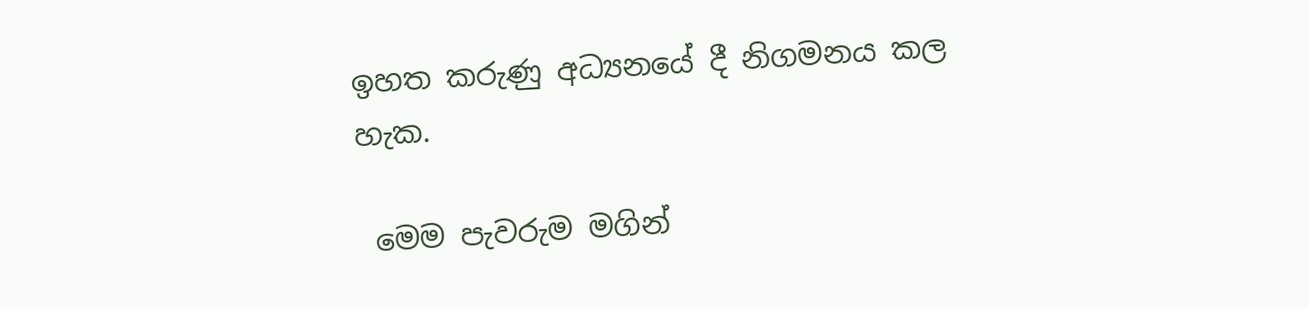ඉහත කරුණු අධ්‍යනයේ දී නිගමනය කල හැක.

 මෙම පැවරුම මගින්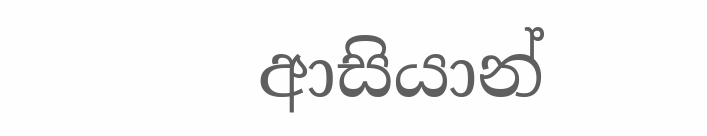ආසියාන්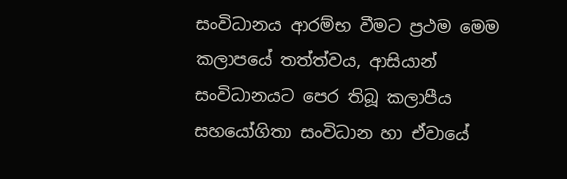සංවිධානය ආරම්භ වීමට ප්‍රථම මෙම කලාපයේ තත්ත්වය, ආසියාන් සංවිධානයට පෙර තිබූ කලාපීය සහයෝගිතා සංවිධාන හා ඒවායේ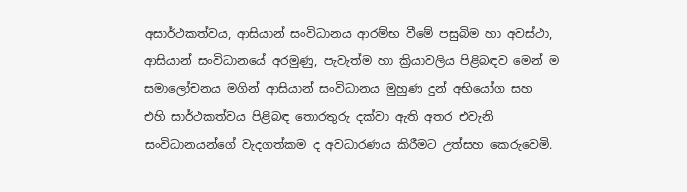අසාර්ථකත්වය, ආසියාන් සංවිධානය ආරම්භ වීමේ පසුබිම හා අවස්ථා, ආසියාන් සංවිධානයේ අරමුණු, පැවැත්ම හා ක්‍රියාවලිය පිළිබඳව මෙන් ම සමාලෝචනය මගින් ආසියාන් සංවිධානය මුහුණ දුන් අභියෝග සහ එහි සාර්ථකත්වය පිළිබඳ තොරතුරු දක්වා ඇති අතර එවැනි සංවිධානයන්ගේ වැදගත්කම ද අවධාරණය කිරීමට උත්සහ කෙරුවෙමි.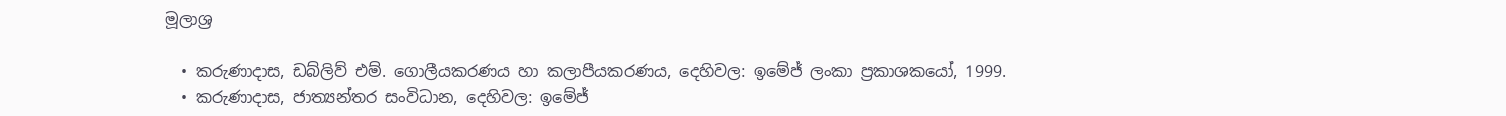මූලාශ්‍ර

  • කරුණාදාස, ඩබ්ලිව් එම්. ගොලීයකරණය හා කලාපීයකරණය, දෙහිවල: ඉමේජ් ලංකා ප්‍රකාශකයෝ, 1999.
  • කරුණාදාස, ජාත්‍යන්තර සංවිධාන, දෙහිවල: ඉමේජ්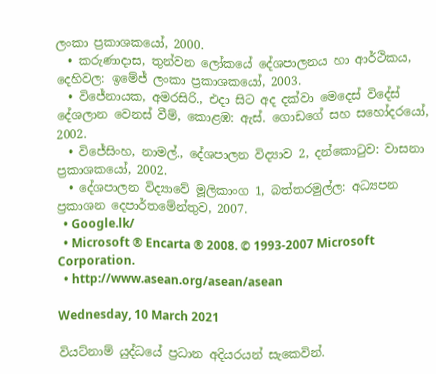ලංකා ප්‍රකාශකයෝ, 2000.
  • කරුණාදාස, තුන්වන ලෝකයේ දේශපාලනය හා ආර්ථිකය, දෙහිවල: ඉමේජ් ලංකා ප්‍රකාශකයෝ, 2003.
  • විජේනායක, අමරසිරි., එදා සිට අද දක්වා මෙදෙස් විදේස් දේශලාන වෙනස් වීම්, කොළඹ: ඇස්. ගොඩගේ සහ සහෝදරයෝ, 2002.
  • විජේසිංහ, නාමල්., දේශපාලන විද්‍යාව 2, දන්කොටුව: වාසනා ප්‍රකාශකයෝ, 2002.
  • දේශපාලන විද්‍යාවේ මූලිකාංග 1, බත්තරමුල්ල: අධ්‍යපන ප්‍රකාශන දෙපාර්තමේන්තුව, 2007.
  • Google.lk/
  • Microsoft ® Encarta ® 2008. © 1993-2007 Microsoft Corporation.
  • http://www.asean.org/asean/asean

Wednesday, 10 March 2021

වියට්නාම් යුද්ධයේ ප්‍රධාන අදියරයන් සැකෙවින්.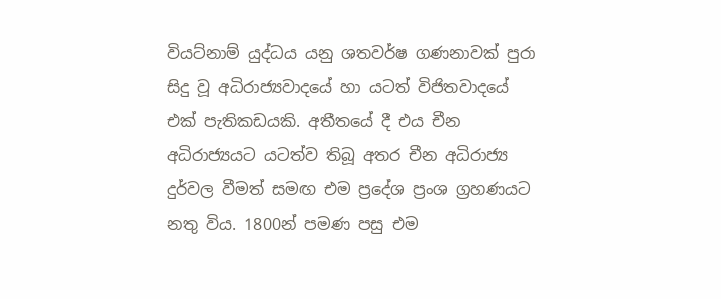වියට්නාම් යුද්ධය යනු ශතවර්ෂ ගණනාවක් පුරා සිදු වූ අධිරාජ්‍යවාදයේ හා යටත් විජිතවාදයේ එක් පැතිකඩයකි. අතීතයේ දී එය චීන අධිරාජ්‍යයට යටත්ව තිබූ අතර චීන අධිරාජ්‍ය දුර්වල වීමත් සමඟ එම ප්‍රදේශ ප්‍රංශ ග්‍රහණයට නතු විය. 1800න් පමණ පසු එම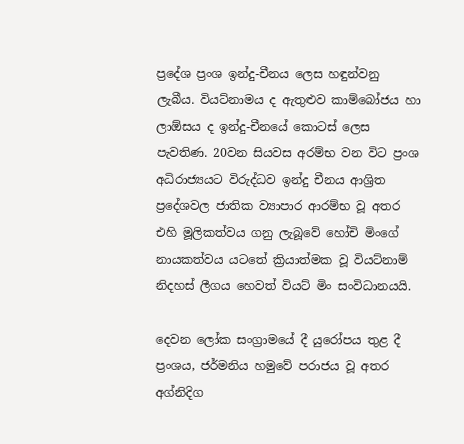ප්‍රදේශ ප්‍රංශ ඉන්දු-චීනය ලෙස හඳුන්වනු ලැබීය. වියට්නාමය ද ඇතුළුව කාම්බෝජය හා ලාඕසය ද ඉන්දු-චීනයේ කොටස් ලෙස පැවතිණ. 20වන සියවස අරම්භ වන විට ප්‍රංශ අධිරාජ්‍යයට විරුද්ධව ඉන්දු චීනය ආශ්‍රිත ප්‍රදේශවල ජාතික ව්‍යාපාර ආරම්භ වූ අතර එහි මූලිකත්වය ගනු ලැබූ‍වේ හෝචි මිංගේ නායකත්වය යටතේ ක්‍රියාත්මක වූ වියට්නාම් නිදහස් ලීගය හෙවත් වියට් මිං සංවිධානයයි.

දෙවන ලෝක සංග්‍රාමයේ දී යුරෝපය තුළ දී ප්‍රංශය, ජර්මනිය හමුවේ පරාජය වූ අතර අග්නිදිග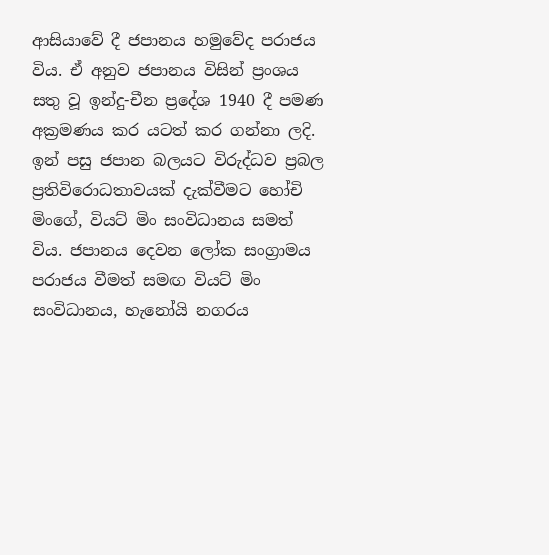ආසියාවේ දී ජපානය හමුවේද පරාජය විය. ඒ අනුව ජපානය විසින් ප්‍රංශය සතු වූ ඉන්දු-චීන ප්‍රදේශ 1940 දී පමණ අක්‍රමණය කර යටත් කර ගන්නා ලදි. ඉන් පසු ජපාන බලයට විරුද්ධව ප්‍රබල ප්‍රතිවිරොධතාවයක් දැක්වීමට හෝචි මිංගේ, වියට් මිං සංවිධානය සමත් විය. ජපානය දෙවන ලෝක සංග්‍රාමය පරාජය වීමත් සමඟ වියට් මිං සංවිධානය, හැනෝයි නගරය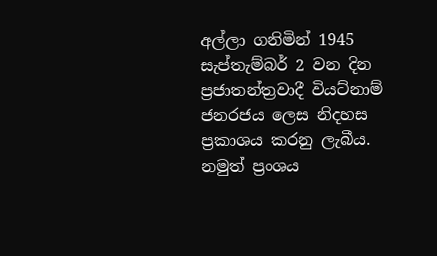අල්ලා ගනිමින් 1945 සැප්තැම්බර් 2 වන දින ප්‍රජාතන්ත්‍රවාදී වියට්නාම් ජනරජය ලෙස නිදහස ප්‍රකාශය කරනු ලැබීය. නමුත් ප්‍රංශය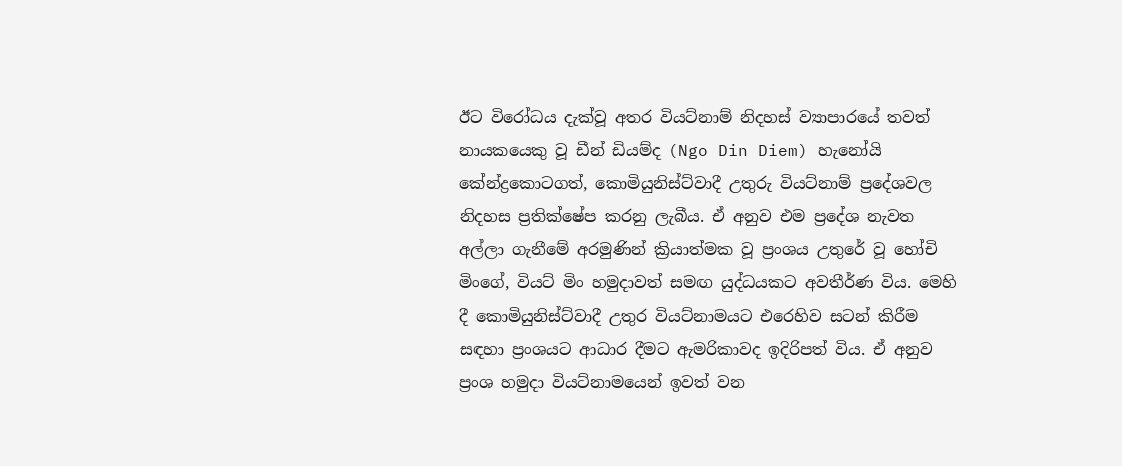ඊට විරෝධය දැක්වූ අතර වියට්නාම් නිදහස් ව්‍යාපාරයේ තවත් නායකයෙකු වූ ඩීන් ඩියම්ද (Ngo Din Diem) හැනෝයි කේන්ද්‍රකොටගත්, කොමියුනිස්ට්වාදී උතුරු වියට්නාම් ප්‍රදේශවල නිදහස ප්‍රතික්ෂේප කරනු ලැබීය. ඒ අනුව එම ප්‍රදේශ නැවත අල්ලා ගැනීමේ අරමුණින් ක්‍රියාත්මක වූ ප්‍රංශය උතුරේ වූ හෝචි මිංගේ, වියට් මිං හමුදාවත් සමඟ යුද්ධයකට අවතීර්ණ විය. මෙහි දී කොමියුනිස්ට්වාදී උතුර වියට්නාමයට එරෙහිව සටන් කිරීම සඳහා ප්‍රංශයට ආධාර දීමට ඇමරිකාවද ඉදිරිපත් විය. ඒ අනුව ප්‍රංශ හමුදා වියට්නාමයෙන් ඉවත් වන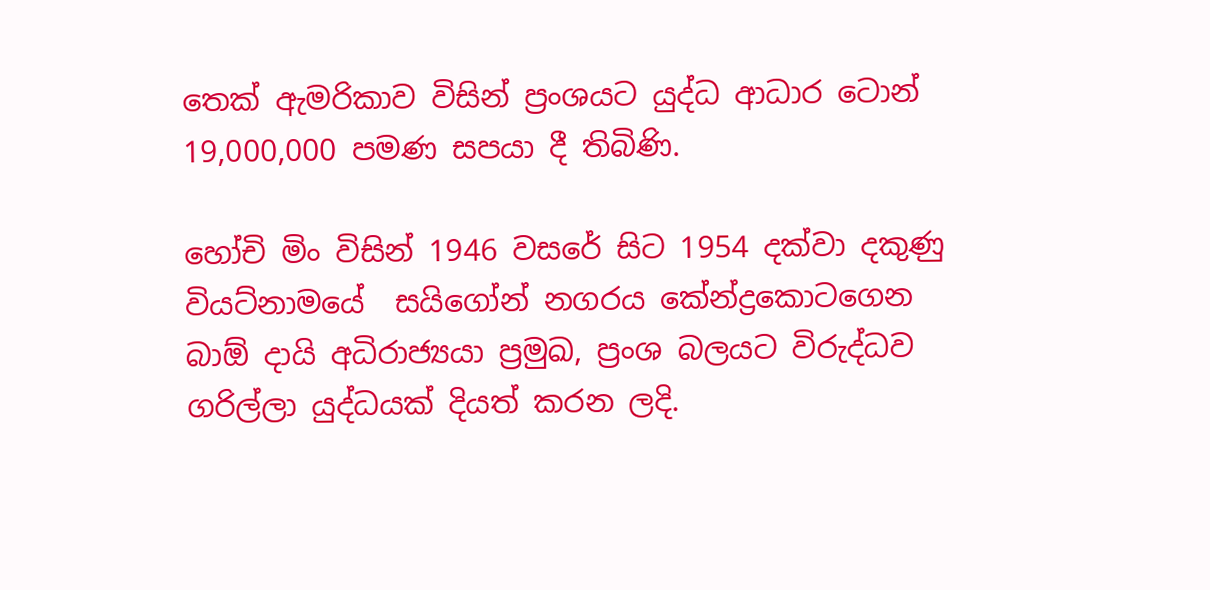තෙක් ඇමරිකාව විසින් ප්‍රංශයට යුද්ධ ආධාර ටොන් 19,000,000 පමණ සපයා දී තිබිණි.

හෝචි මිං විසින් 1946 වසරේ සිට 1954 දක්වා දකුණු වියට්නාමයේ  සයිගෝන් නගරය කේන්ද්‍රකොටගෙන බාඕ දායි අධිරාජ්‍යයා ප්‍රමුඛ, ප්‍රංශ බලයට විරුද්ධව ගරිල්ලා යුද්ධයක් දියත් කරන ලදි.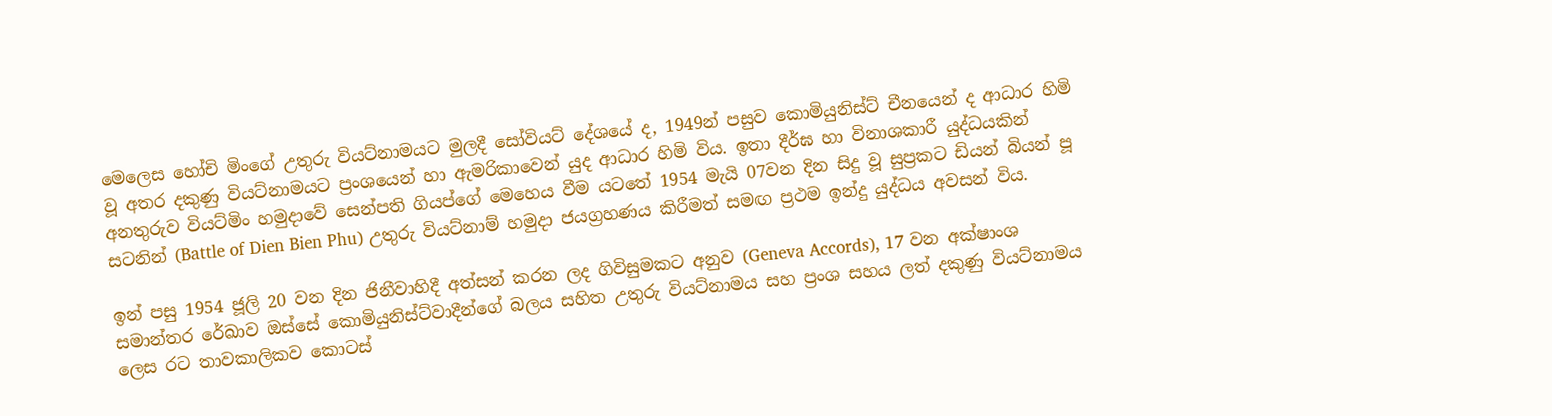මෙලෙස හෝචි මිංගේ උතුරු වියට්නාමයට මුලදී සෝවියට් දේශයේ ද, 1949න් පසුව කොමියුනිස්ට් චීනයෙන් ද ආධාර හිමි වූ අතර දකුණු වියට්නාමයට ප්‍රංශයෙන් හා ඇමරිකාවෙන් යුද ආධාර හිමි විය. ඉතා දීර්ඝ හා විනාශකාරී යුද්ධයකින් අනතුරුව වියට්මිං හමුදාවේ සෙන්පති ගියප්ගේ මෙහෙය වීම යටතේ 1954 මැයි 07වන දින සිදු වූ සුප්‍රකට ඩියන් බියන් පූ සටනින් (Battle of Dien Bien Phu) උතුරු වියට්නාම් හමුදා ජයග්‍රහණය කිරීමත් සමඟ ප්‍රථම ඉන්දු යුද්ධය අවසන් විය.

ඉන් පසු 1954 ජූලි 20 වන දින ජිනීවාහිදී අත්සන් කරන ලද ගිවිසුමකට අනුව (Geneva Accords), 17 වන අක්ෂාංශ සමාන්තර රේඛාව ඔස්සේ කොමියුනිස්ට්වාදීන්ගේ බලය සහිත උතුරු වියට්නාමය සහ ප්‍රංශ සහය ලත් දකුණු වියට්නාමය ලෙස රට තාවකාලිකව කොටස්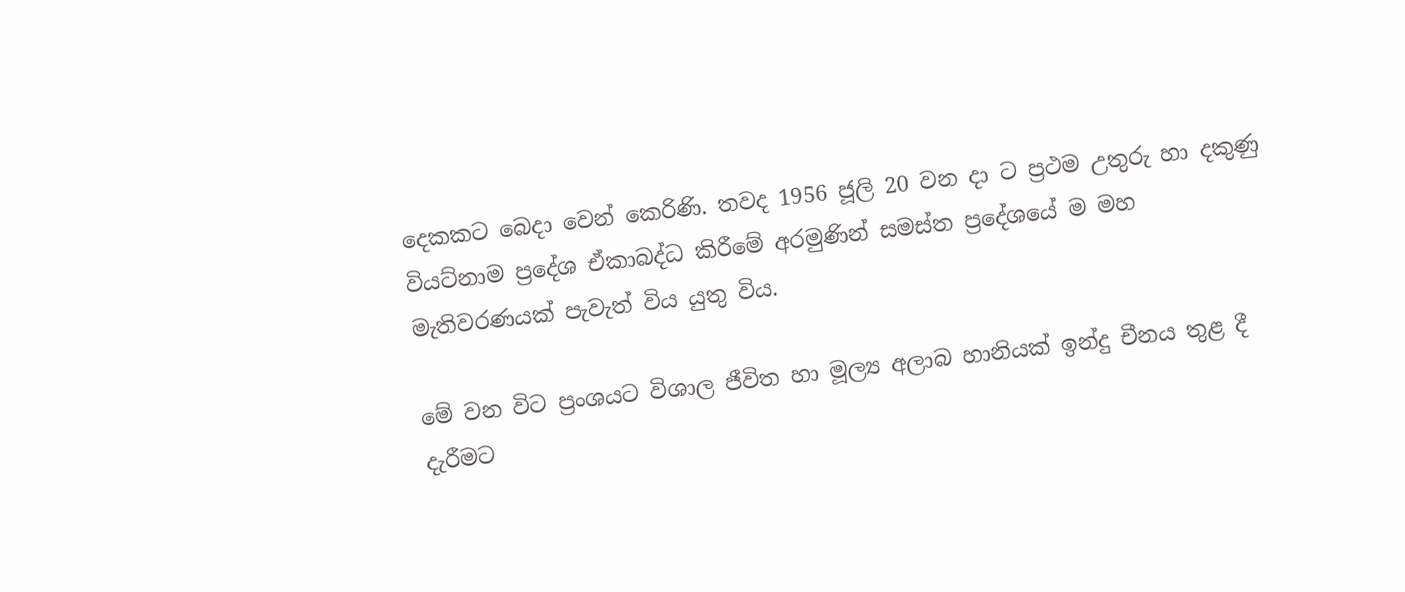දෙකකට බෙදා වෙන් කෙරිණි. තවද 1956 ජූලි 20 වන දා ට ප්‍රථම උතුරු හා දකුණු වියට්නාම ප්‍රදේශ ඒකාබද්ධ කිරීමේ අරමුණින් සමස්ත ප්‍රදේශයේ ම මහ මැතිවරණයක් පැවැත් විය යුතු විය.

මේ වන විට ප්‍රංශයට විශාල ජීවිත හා මූල්‍ය අලාබ හානියක් ඉන්දු චීනය තුළ දී දැරීමට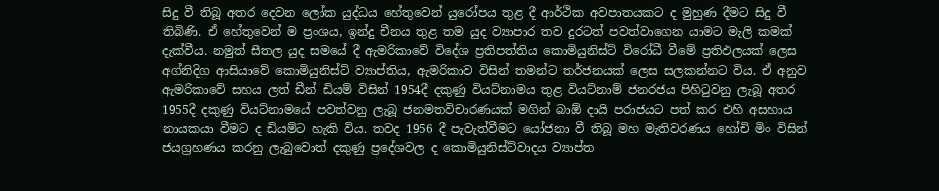සිදු වී තිබූ අතර දෙවන ලෝක යුද්ධය හේතුවෙන් යුරෝපය තුළ දී ආර්ථික අවපාතයකට ද මුහුණ දීමට සිදු වී තිබිණි. ඒ හේතුවෙන් ම ප්‍රංශය, ඉන්දු චීනය තුළ තම යුද ව්‍යාපාර තව දුරටත් පවත්වාගෙන යාමට මැලි කමක් දැක්වීය. නමුත් සීතල යුද සමයේ දී ඇමරිකාවේ විදේශ ප්‍රතිපත්තිය කොමියුනිස්ට් විරෝධී වීමේ ප්‍රතිඵලයක් ලෙස අග්නිදිග ආසියාවේ කොමියුනිස්ට් ව්‍යාප්තිය, ඇමරිකාව විසින් තමන්ට තර්ජනයක් ලෙස සලකන්නට විය. ඒ අනුව ඇමරිකාවේ සහය ලත් ඩීන් ඩියම් විසින් 1954දී දකුණු වියට්නාමය තුළ වියට්නාම් ජනරජය පිහිටුවනු ලැබූ අතර 1955දී දකුණු වියට්නාමයේ පවත්වනු ලැබූ ජනමතවිචාරණයක් මගින් බාඕ දායි පරාජයට පත් කර එහි අසහාය නායකයා වීමට ද ඩියම්ට හැකි විය. තවද 1956 දී පැවැත්වීමට යෝජනා වී තිබූ මහ මැතිවරණය හෝචි මිං විසින් ජයග්‍රහණය කරනු ලැබුවොත් දකුණු ප්‍රදේශවල ද කොමියුනිස්ට්වාදය ව්‍යාප්ත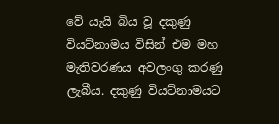වේ යැයි බිය වූ දකුණු වියට්නාමය විසින් එම මහ මැතිවරණය අවලංගු කරණු ලැබීය. දකුණු වියට්නාමයට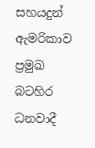සහයදුන් ඇමරිකාව ප්‍රමුඛ බටහිර ධනවාදී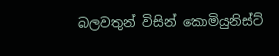බලවතුන් විසින් කොමියුනිස්ට්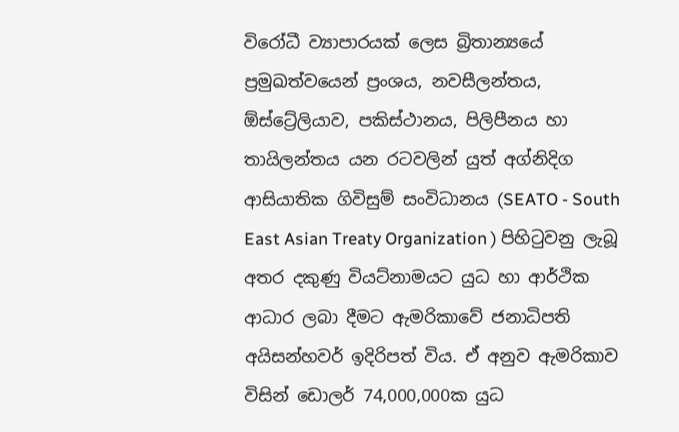විරෝධී ව්‍යාපාරයක් ලෙස බ්‍රිතාන්‍යයේ ප්‍රමුඛත්වයෙන් ප්‍රංශය, නවසීලන්තය, ඕස්ට්‍රේලියාව, පකිස්ථානය, පිලිපීනය හා තායිලන්තය යන රටවලින් යුත් අග්නිදිග ආසියාතික ගිවිසුම් සංවිධානය (SEATO - South East Asian Treaty Organization ) පිහිටුවනු ලැබූ අතර දකුණු වියට්නාමයට යුධ හා ආර්ථික ආධාර ලබා දීමට ඇමරිකාවේ ජනාධිපති අයිසන්හවර් ඉදිරිපත් විය. ඒ අනුව ඇමරිකාව විසින් ඩොලර් 74,000,000ක යුධ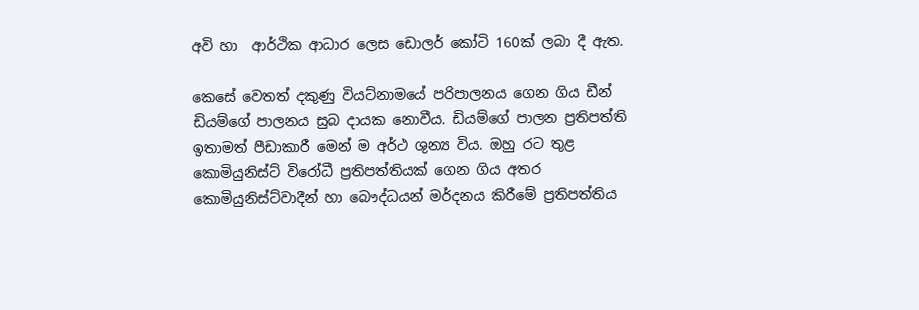අවි හා  ආර්ථික ආධාර ලෙස ඩොලර් කෝටි 160ක් ලබා දී ඇත.

කෙසේ වෙතත් දකුණු වියට්නාමයේ පරිපාලනය ගෙන ගිය ඩීන් ඩියම්ගේ පාලනය සුබ දායක නොවීය. ඩියම්ගේ පාලන ප්‍රතිපත්ති ඉතාමත් පීඩාකාරී මෙන් ම අර්ථ ශුන්‍ය විය. ඔහු රට තුළ කොමියුනිස්ට් විරෝධී ප්‍රතිපත්තියක් ගෙන ගිය අතර කොමියුනිස්ට්වාදීන් හා බෞද්ධයන් මර්දනය කිරීමේ ප්‍රතිපත්තිය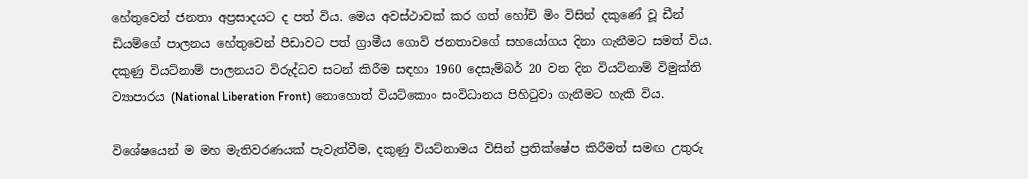හේතුවෙන් ජනතා අප්‍රසාදයට ද පත් විය. මෙය අවස්ථාවක් කර ගත් හෝචි මිං විසින් දකුණේ වූ ඩීන් ඩියම්ගේ පාලනය හේතුවෙන් පීඩාවට පත් ග්‍රාමීය ගොවි ජනතාවගේ සහයෝගය දිනා ගැනීමට සමත් විය. දකුණු වියට්නාම් පාලනයට විරුද්ධව සටන් කිරීම සඳහා 1960 දෙසැම්බර් 20 වන දින වියට්නාම් විමුක්ති ව්‍යාපාරය (National Liberation Front) නොහොත් වියට්කොං සංවිධානය පිහිටුවා ගැනීමට හැකි විය.

විශේෂයෙන් ම මහ මැතිවරණයක් පැවැත්වීම, දකුණු වියට්නාමය විසින් ප්‍රතික්ෂේප කිරීමත් සමඟ උතුරු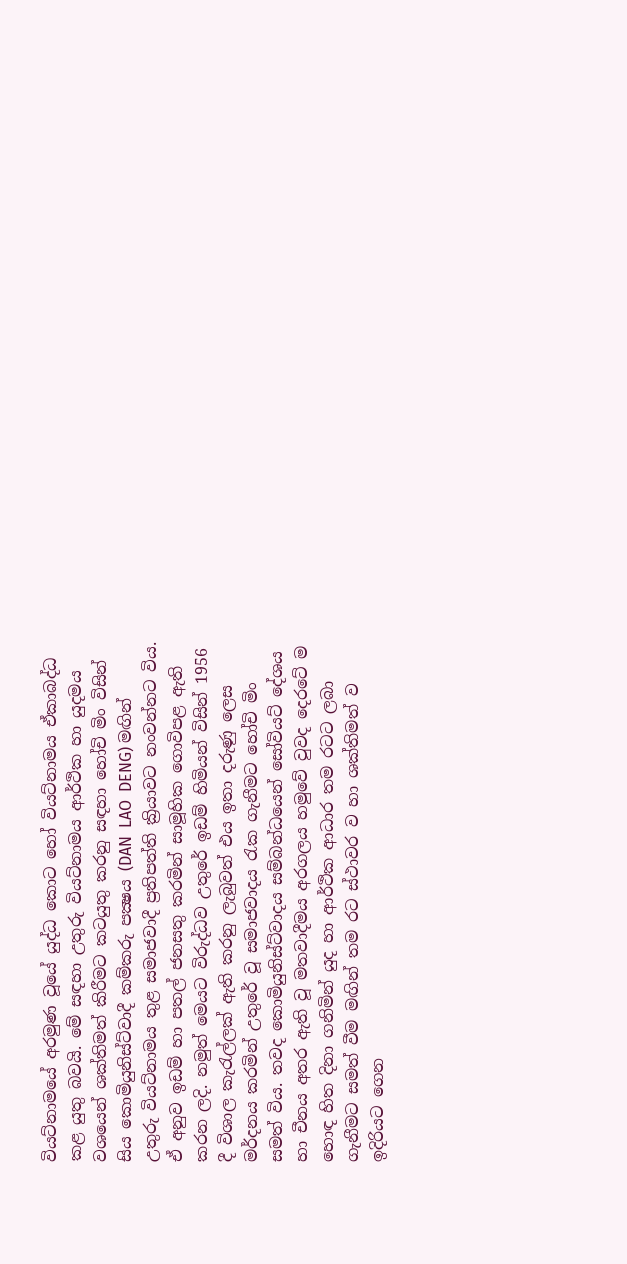වියට්නාමයේ අරමුණ වූයේ යුද්ධ කොට හෝ වියට්නාමය ඒකාබද්ධ කළ යුතු බවයි. මේ සඳහා උතුරු වියට්නාමය ආර්ථික හා යුදමය වශයෙන් ශක්තිමත් කිරීමට කටයුතු කරනු සඳහා හෝචි මිං විසින් සිය කොමියුනිස්ට්වාදී කම්කරු පක්‍ෂය (DAN  LAO  DENG) මඟින් උතුරු වියට්නාමය තුළ සමාජවාදී ප්‍රතිපත්ති ක්‍රියාවට නංවන්නට විය. ඒ අනුව ඉඩම් හා පතල් ජනසතු කරමින් සාමූහික ගොවිපළ ඇති කරන ලදි. නමුත් මෙයට විරුද්ධව උතුරේ ඉඩම් හිමියන් විසින් 1956 දී විශාල කැරැල්ලක් ඇති කරනු ලැබුවත් එය ඉතා දරුණු ලෙස මර්දනය කරමින් උතුරේ වූ සමාජවාදය රැක ගැනීමට හෝචි මිං සමත් විය. තවද කොමියුනිස්ට්වාදය සම්බන්ධයෙන් සෝවියට් දේශය හා චීනය අතර ඇති වූ මතවාදීමය අරගලය හමුවේ වුවද දෙරටේ ම හොඳ හිත දිනා ගනිමින් යුද හා ආර්ථික ආධාර තම රටට ලබා ගැනීමට සමත් වීම මඟින් තම රට ස්ථාවර ව හා ශක්තිමත් ව ඉදිරියට ගෙන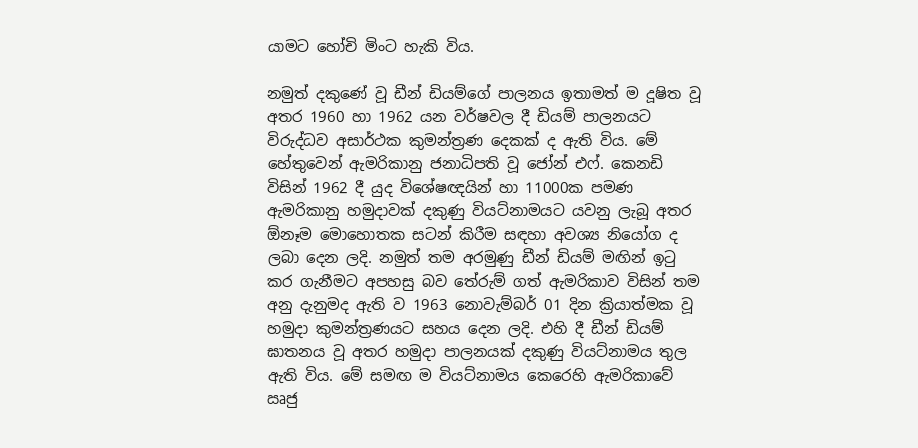යාමට හෝචි මිංට හැකි විය.

නමුත් දකුණේ වූ ඩීන් ඩියම්ගේ පාලනය ඉතාමත් ම දූෂිත වූ අතර 1960 හා 1962 යන වර්ෂවල දී ඩියම් පාලනයට විරුද්ධව අසාර්ථක කුමන්ත්‍රණ දෙකක් ද ඇති විය. මේ හේතුවෙන් ඇමරිකානු ජනාධිපති වූ ජෝන් එෆ්. කෙනඩි විසින් 1962 දී යුද විශේෂඥයින් හා 11000ක පමණ ඇමරිකානු හමුදාවක් දකුණු වියට්නාමයට යවනු ලැබූ අතර ඕනෑම මොහොතක සටන් කිරීම සඳහා අවශ්‍ය නියෝග ද ලබා දෙන ලදි. නමුත් තම අරමුණු ඩීන් ඩියම් මඟින් ඉටු කර ගැනීමට අපහසු බව ‍තේරුම් ගත් ඇමරිකාව විසින් තම අනු දැනුමද ඇති ව 1963 නොවැම්බර් 01 දින ක්‍රියාත්මක වූ හමුදා කුමන්ත්‍රණයට සහය දෙන ලදි. එහි දී ඩීන් ඩියම් ඝාතනය වූ අතර හමුදා පාලනයක් දකුණු වියට්නාමය තුල ඇති විය. මේ සමඟ ම වියට්නාමය කෙරෙහි ඇමරිකාවේ ඍජු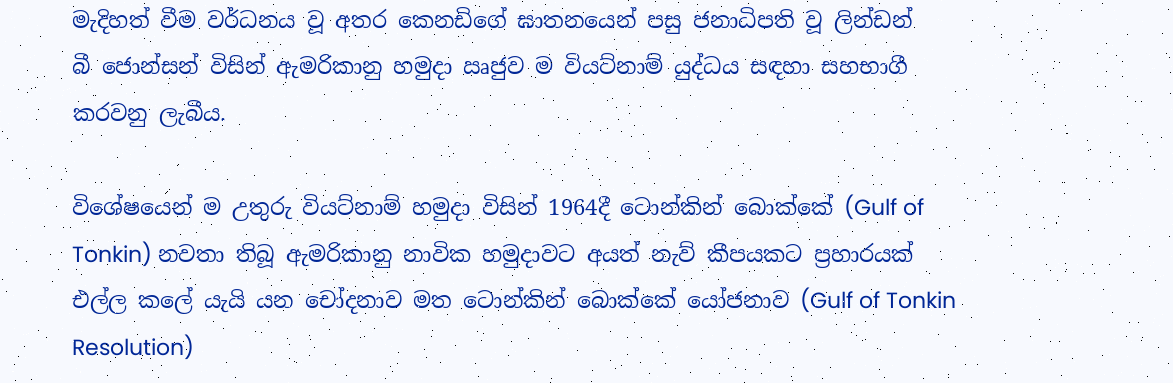මැදිහත් වීම වර්ධනය වූ අතර කෙනඩිගේ ඝාතනයෙන් පසු ජනාධිපති වූ ලින්ඩන් බී ‍ජොන්සන් විසින් ඇමරිකානු හමුදා ඍජුව ම වියට්නාම් යුද්ධය සඳහා සහභාගී කරවනු ලැබීය.

විශේෂයෙන් ම උතුරු වියට්නාම් හමුදා විසින් 1964දී ටොන්කින් බොක්කේ (Gulf of Tonkin) නවතා තිබූ ඇමරිකානු නාවික හමුදාවට අයත් නැව් කීපයකට ප්‍රහාරයක් එල්ල ‍කලේ යැයි යන චෝදනාව මත ටොන්කින් බොක්කේ යෝජනාව (Gulf of Tonkin Resolution)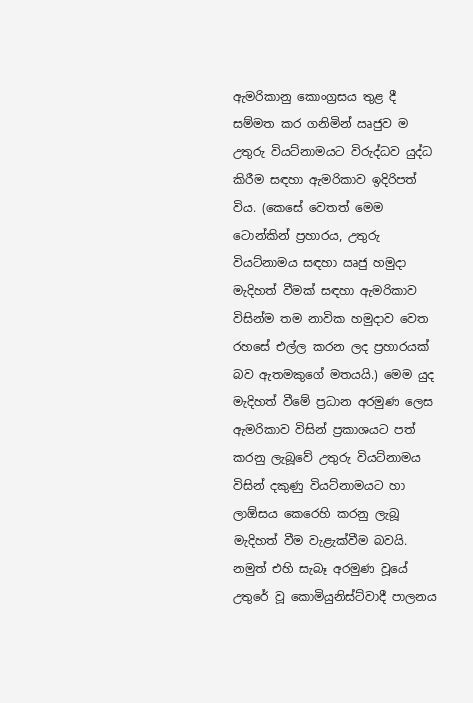ඇමරිකානු කොංග්‍රසය තුළ දී සම්මත කර ගනිමින් ඍජුව ම උතුරු වියට්නාමයට විරුද්ධව යුද්ධ කිරීම සඳහා ඇමරිකාව ඉදිරිපත් විය. (කෙසේ වෙතත් මෙම ටොන්කින් ප්‍රහාරය, උතුරු වියට්නාමය සඳහා ඍජු හමුදා මැදිහත් වීමක් සඳහා ඇමරිකාව විසින්ම තම නාවික හමුදාව වෙත රහසේ එල්ල කරන ලද ප්‍රහාරයක් බව ඇතමකුගේ මතයයි.) මෙම යුද මැදිහත් වීමේ ප්‍රධාන අරමුණ ලෙස ඇමරිකාව විසින් ප්‍රකාශයට පත් කරනු ලැබූ‍වේ උතුරු වියට්නාමය විසින් දකුණු වියට්නාමයට හා ලාඕසය කෙරෙහි කරනු ලැබූ මැදිහත් වීම වැළැක්වීම බවයි. නමුත් එහි සැබෑ අරමුණ වූයේ උතුරේ වූ කොමියුනිස්ට්වාදී පාලනය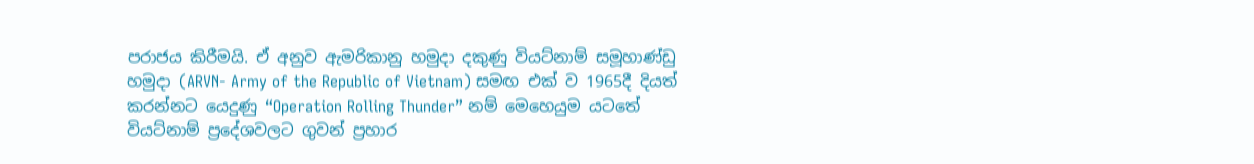පරාජය කිරීමයි. ඒ අනුව ඇමරිකානු හමුදා දකුණු වියට්නාම් සමූහාණ්ඩු හමුදා (ARVN- Army of the Republic of Vietnam) සමඟ එක් ව 1965දී දියත් කරන්නට යෙදුණු “Operation Rolling Thunder” නම් මෙහෙයුම යටතේ වියට්නාම් ප්‍රදේශවලට ගුවන් ප්‍රහාර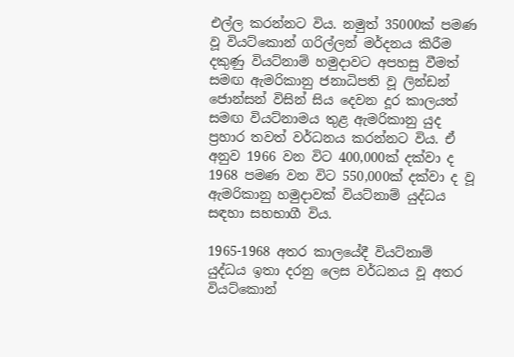එල්ල කරන්නට විය. නමුත් 35000ක් පමණ වූ වියට්කොන් ගරිල්ලන් මර්දනය කිරීම දකුණු වියට්නාම් හමුදාවට අපහසු වීමත් සමඟ ඇමරිකානු ජනාධිපති වූ ලින්ඩන් ජොන්සන් විසින් සිය දෙවන දූර කාලයත් සමඟ වියට්නාමය තුළ ඇමරිකානු යුද ප්‍රහාර තවත් වර්ධනය කරන්නට විය. ඒ අනුව 1966 වන විට 400,000ක් දක්වා ද 1968 පමණ වන විට 550,000ක් දක්වා ද වූ ඇමරිකානු හමුදාවක් වියට්නාම් යුද්ධය සඳහා සහභාගී විය.

1965-1968 අතර කාලයේදී වියට්නාම් යුද්ධය ඉතා දරනු ලෙස වර්ධනය වූ අතර වියට්කොන්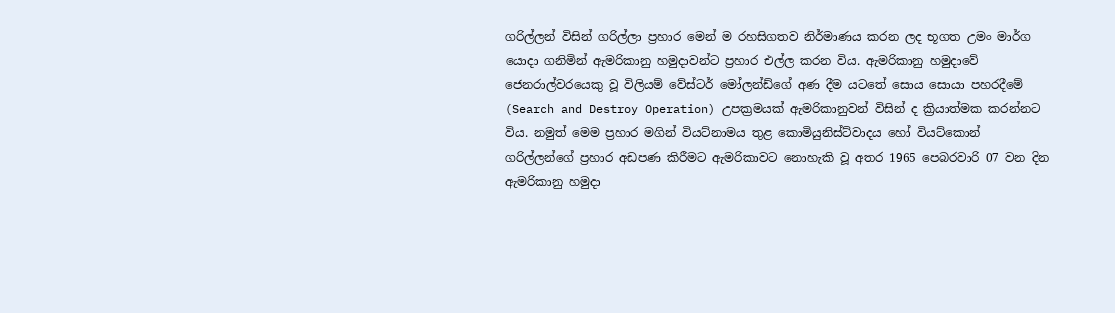ගරිල්ලන් විසින් ගරිල්ලා ප්‍රහාර මෙන් ම රහසිගතව නිර්මාණය කරන ලද භූගත උමං මාර්ග යොදා ගනිමින් ඇමරිකානු හමුදාවන්ට ප්‍රහාර එල්ල කරන විය. ඇමරිකානු හමුදාවේ ජෙනරාල්වරයෙකු වූ විලියම් වේස්ටර් මෝලන්ඩ්ගේ අණ දීම යටතේ සොය සොයා පහරදීමේ (Search and Destroy Operation) උපක්‍රමයක් ඇමරිකානුවන් විසින් ද ක්‍රියාත්මක කරන්නට විය. නමුත් මෙම ප්‍රහාර මගින් වියට්නාමය තුළ කොමියුනිස්ට්වාදය හෝ වියට්කොන් ගරිල්ලන්ගේ ප්‍රහාර අඩපණ කිරීමට ඇමරිකාවට නොහැකි වූ අතර 1965 පෙබරවාරි 07 වන දින ඇමරිකානු හමුදා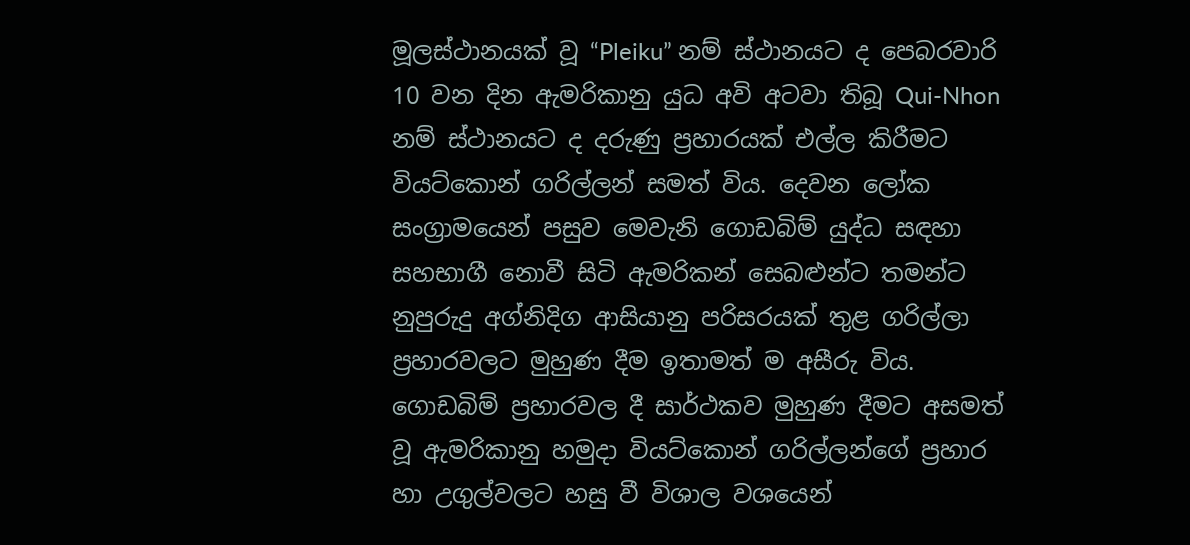මූලස්ථානයක් වූ “Pleiku” නම් ස්ථානයට ද පෙබරවාරි 10 වන දින ඇමරිකානු යුධ අවි අටවා තිබූ Qui-Nhon නම් ස්ථානයට ද දරුණු ප්‍රහාරයක් එල්ල කිරීමට වියට්කොන් ගරිල්ලන් සමත් විය. දෙවන ලෝක සංග්‍රාමයෙන් පසුව මෙවැනි ගොඩබිම් යුද්ධ සඳහා සහභාගී නොවී සිටි ඇමරිකන් සෙබළුන්ට තමන්ට නුපුරුදු අග්නිදිග ආසියානු පරිසරයක් තුළ ගරිල්ලා ප්‍රහාරවලට මුහුණ දීම ඉතාමත් ම අසීරු විය. ගොඩබිම් ප්‍රහාරවල දී සාර්ථකව මුහුණ දීමට අසමත් වූ ඇමරිකානු හමුදා වියට්කොන් ගරිල්ලන්ගේ ප්‍රහාර හා උගුල්වලට හසු වී විශාල වශයෙන්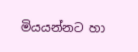මියයන්නට හා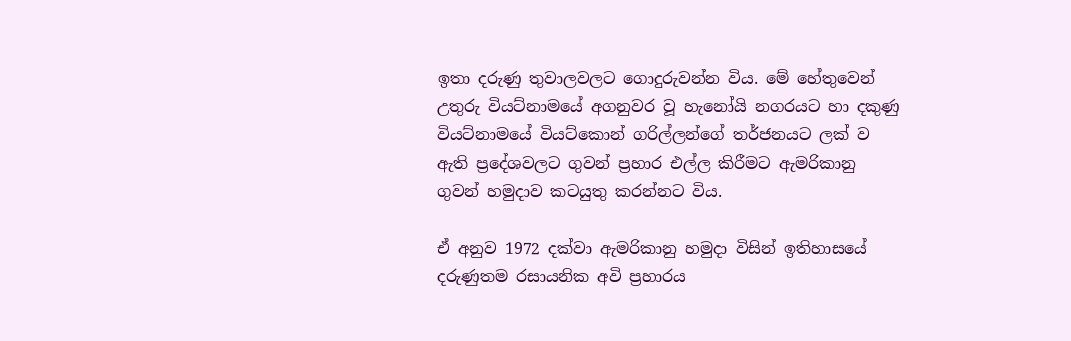ඉතා දරුණු තුවාලවලට ගොදුරුවන්න විය. මේ ‍හේතුවෙන් උතුරු වියට්නාමයේ අගනුවර වූ හැනෝයි නගරයට හා දකුණු වියට්නාමයේ වියට්කොන් ගරිල්ලන්ගේ තර්ජනයට ලක් ව ඇති ප්‍රදේශවලට ගුවන් ප්‍රහාර එල්ල කිරීමට ඇමරිකානු ගුවන් හමුදාව කටයුතු කරන්නට විය.

ඒ අනුව 1972 දක්වා ඇමරිකානු හමුදා විසින් ඉතිහාසයේ දරුණුතම රසායනික අවි ප්‍රහාරය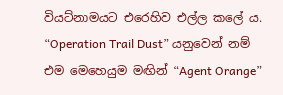වියට්නාමයට එරෙහිව එල්ල කලේ ය. “Operation Trail Dust” යනුවෙන් නම් එම මෙහෙයුම මඟින් “Agent Orange”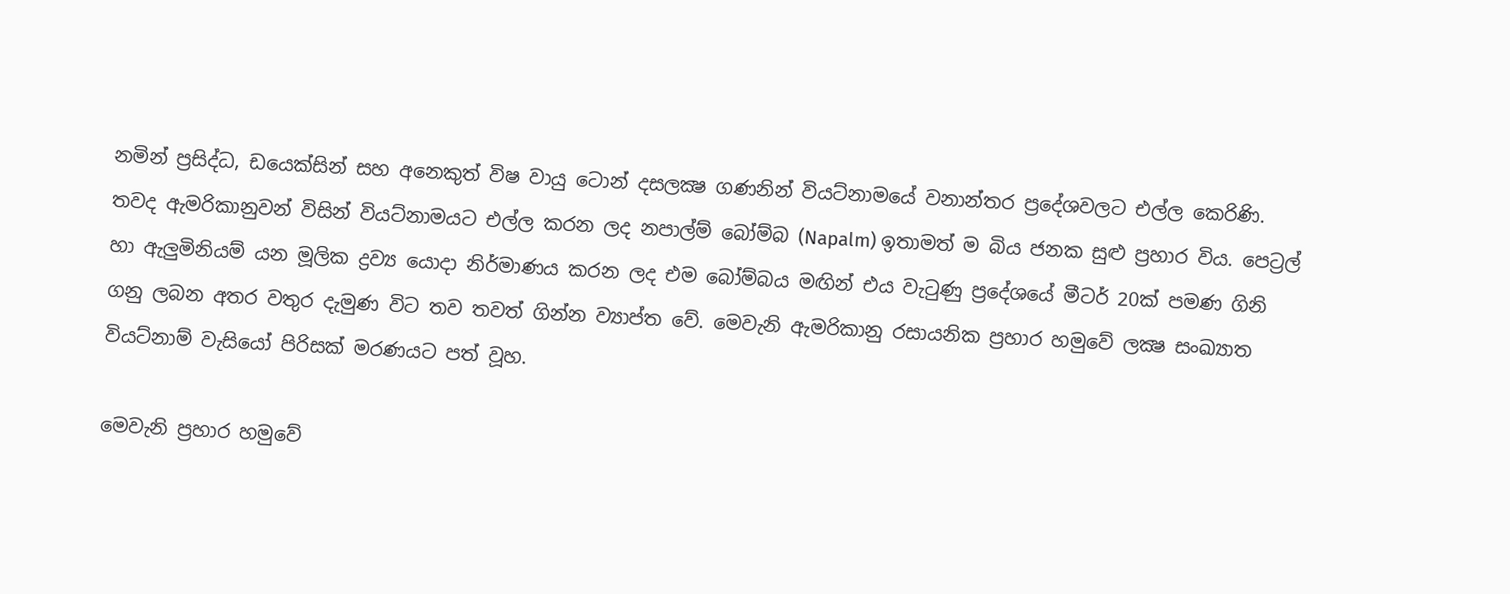නමින් ප්‍රසිද්ධ, ඩයෙක්සින් සහ අනෙකුත් විෂ වායු ටොන් දසලක්‍ෂ ගණනින් වියට්නාමයේ වනාන්තර ප්‍රදේශවලට එල්ල කෙරිණි. තවද ඇමරිකානුවන් විසින් වියට්නාමයට එල්ල කරන ලද නපාල්ම් බෝම්බ (Napalm) ඉතාමත් ම බිය ජනක සුළු ප්‍රහාර විය. පෙට්‍රල් හා ඇලුමිනියම් යන මූලික ද්‍රව්‍ය යොදා නිර්මාණය කරන ලද එම බෝම්බය මඟින් එය වැටුණු ප්‍රදේශයේ මීටර් 20ක් පමණ ගිනි ගනු ලබන අතර වතුර දැමුණ විට තව තවත් ගින්න ව්‍යාප්ත වේ. මෙවැනි ඇමරිකානු රසායනික ප්‍රහාර හමුවේ ලක්‍ෂ සංඛ්‍යාත වියට්නාම් වැසියෝ පිරිසක් මරණයට පත් වූහ.

මෙවැනි ප්‍රහාර හමුවේ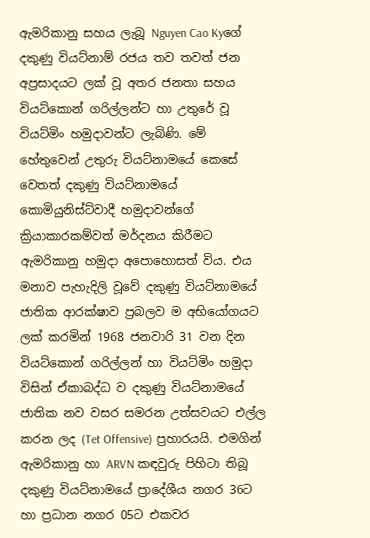ඇමරිකානු සහය ලැබූ Nguyen Cao Kyගේ දකුණු වියට්නාම් රජය තව තවත් ජන අප්‍රසාදයට ලක් වූ අතර ජනතා සහය වියට්කොන් ගරිල්ලන්ට හා උතුරේ වූ වියට්මිං හමුදාවන්ට ලැබිණි. මේ හේතුවෙන් උතුරු වියට්නාමයේ කෙසේ වෙතත් දකුණු වියට්නාමයේ කොමියුනිස්ට්වාදී හමුදාවන්ගේ ක්‍රියාකාරකම්වත් මර්දනය කිරීමට ඇමරිකානු හමුදා අපොහොසත් විය. එය මනාව පැහැදිලි වූවේ දකුණු වියට්නාමයේ ජාතික ආරක්ෂාව ප්‍රබලව ම අභියෝගයට ලක් කරමින් 1968 ජනවාරි 31 වන දින වියට්කොන් ගරිල්ලන් හා වියට්මිං හමුදා විසින් ඒකාබද්ධ ව දකුණු වියට්නාමයේ ජාතික නව වසර සමරන උත්සවයට එල්ල කරන ලද (Tet Offensive) ප්‍රහාරයයි. එමගින් ඇමරිකානු හා ARVN කඳවුරු පිහිටා තිබූ දකුණු වියට්නාමයේ ප්‍රාදේශීය නගර 36ට හා ප්‍රධාන නගර 05ට එකවර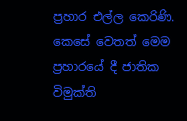ප්‍රහාර එල්ල කෙරිණි. කෙසේ වෙතත් මෙම ප්‍රහාරයේ දී ජාතික විමුක්ති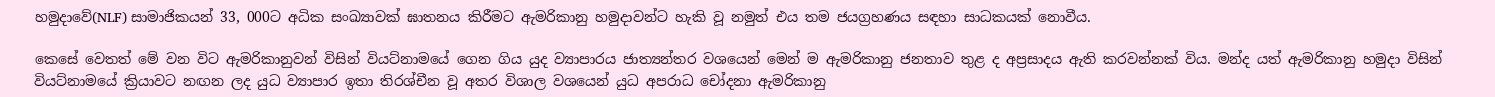හමුදාවේ(NLF) සාමාජිකයන් 33, 000ට අධික සංඛ්‍යාවක් ඝාතනය කිරීමට ඇමරිකානු හමුදාවන්ට හැකි වූ නමුත් එය තම ජයග්‍රහණය සඳහා සාධකයක් නොවීය.

කෙසේ වෙතත් මේ වන විට ඇමරිකානුවන් විසින් වියට්නාමයේ ගෙන ගිය යුද ව්‍යාපාරය ජාත්‍යන්තර වශයෙන් මෙන් ම ඇමරිකානු ජනතාව තුළ ද අප්‍රසාදය ඇති කරවන්නක් විය. මන්ද යත් ඇමරිකානු හමුදා විසින් වියට්නාමයේ ක්‍රියාවට නඟන ලද යුධ ව්‍යාපාර ඉතා තිරශ්චීන වූ අතර විශාල වශයෙන් යුධ අපරාධ චෝදනා ඇමරිකානු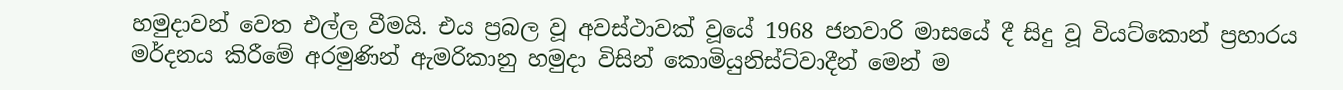හමුදාවන් වෙත එල්ල වීමයි. එය ප්‍රබල වූ අවස්ථාවක් වූයේ 1968 ජනවාරි මාසයේ දී සිදු වූ වියට්කොන් ප්‍රහාරය මර්දනය කිරීමේ අරමුණින් ඇමරිකානු හමුදා විසින් කොමියුනිස්ට්වාදීන් මෙන් ම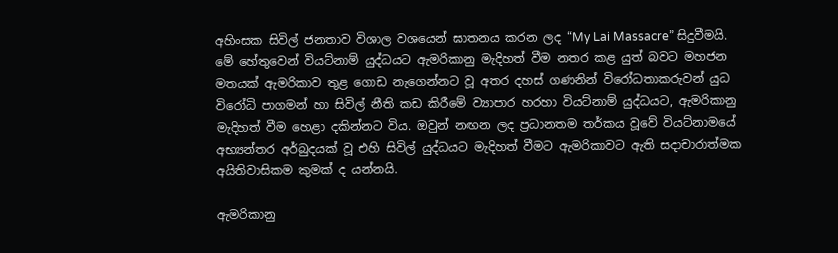අහිංසක සිවිල් ජනතාව විශාල වශයෙන් ඝාතනය කරන ලද “My Lai Massacre” සිදුවීමයි. මේ හේතුවෙන් වියට්නාම් යුද්ධයට ඇමරිකානු මැදිහත් වීම නතර කළ යුත් බවට මහජන මතයක් ඇමරිකාව තුළ ගොඩ නැගෙන්නට වූ අතර දහස් ගණනින් විරෝධතාකරුවන් යුධ විරෝධි පාගමන් හා සිවිල් නීති කඩ කිරීමේ ව්‍යාපාර හරහා වියට්නාම් යුද්ධයට, ඇමරිකානු මැදිහත් වීම හෙළා දකින්නට විය. ඔවුන් නඟන ලද ප්‍රධානතම තර්කය වූවේ වියට්නාමයේ අභ්‍යන්තර අර්බුදයක් වූ එහි සිවිල් යුද්ධයට මැදිහත් වීමට ඇමරිකාවට ඇති සදාචාරාත්මක අයිතිවාසිකම කුමක් ද යන්නයි.

ඇමරිකානු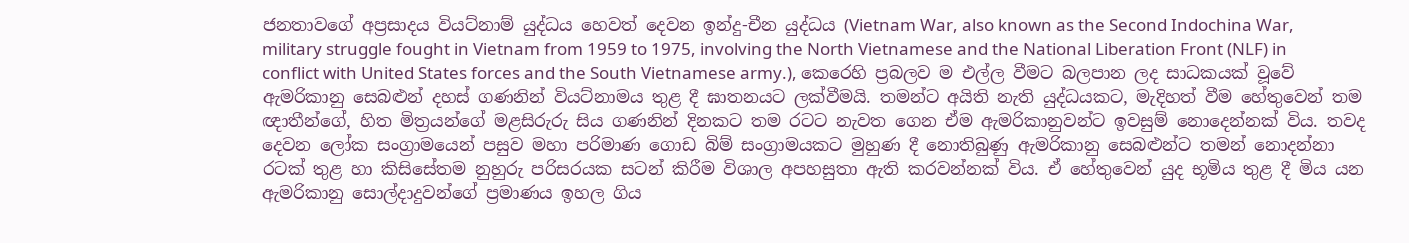ජනතාවගේ අප්‍රසාදය වියට්නාම් යුද්ධය හෙවත් දෙවන ඉන්දු-චීන යුද්ධය (Vietnam War, also known as the Second Indochina War, military struggle fought in Vietnam from 1959 to 1975, involving the North Vietnamese and the National Liberation Front (NLF) in conflict with United States forces and the South Vietnamese army.), කෙරෙහි ප්‍රබලව ම එල්ල වීමට බලපාන ලද සාධකයක් වූවේ ඇමරිකානු සෙබළුන් දහස් ගණනින් වියට්නාමය තුළ දී ඝාතනයට ලක්වීමයි. තමන්ට අයිති නැති යුද්ධයකට, මැදිහත් වීම හේතුවෙන් තම ඥාතීන්ගේ, හිත මිත්‍රයන්ගේ මළසිරුරු සිය ගණනින් දිනකට තම රටට නැවත ගෙන ඒම ඇමරිකානුවන්ට ඉවසුම් නොදෙන්නක් විය. තවද දෙවන ලෝක සංග්‍රාමයෙන් පසුව මහා පරිමාණ ගොඩ බිම් සංග්‍රාමයකට මුහුණ දී නොතිබුණු ඇමරිකානු සෙබළුන්ට තමන් නොදන්නා රටක් තුළ හා කිසිසේතම නුහුරු පරිසරයක සටන් කිරීම විශාල අපහසුතා ඇති කරවන්නක් විය. ඒ හේතුවෙන් යුද භූමිය තුළ දී මිය යන ඇමරිකානු සොල්දාදුවන්ගේ ප්‍රමාණය ඉහල ගිය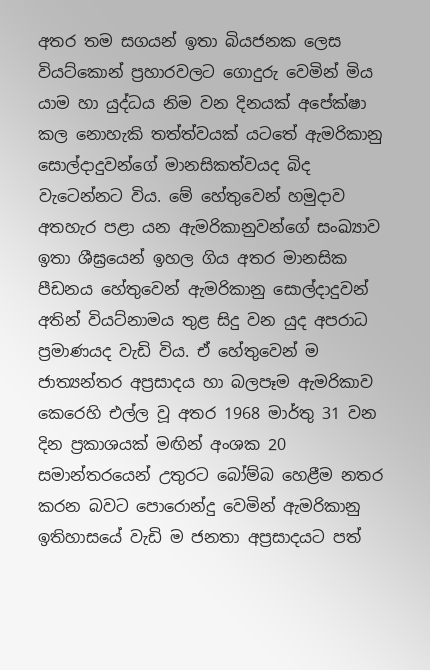අතර තම සගයන් ඉතා බියජනක ලෙස වියට්කොන් ප්‍රහාරවලට ගොදුරු වෙමින් මිය යාම හා යුද්ධය නිම වන දිනයක් අපේක්ෂා කල නොහැකි තත්ත්වයක් යටතේ ඇමරිකානු සොල්දාදුවන්ගේ මානසිකත්වයද බිද වැටෙන්නට විය. මේ හේතුවෙන් හමුදාව අතහැර පළා යන ඇමරිකානුවන්ගේ සංඛ්‍යාව ඉතා ශීඝ්‍රයෙන් ඉහල ගිය අතර මානසික පීඩනය හේතුවෙන් ඇමරිකානු සොල්දාදුවන් අතින් වියට්නාමය තුළ සිදු වන යුද අපරාධ ප්‍රමාණයද වැඩි විය. ඒ හේතුවෙන් ම ජාත්‍යන්තර අප්‍රසාදය හා බලපෑම ඇමරිකාව කෙරෙහි එල්ල වූ අතර 1968 මාර්තු 31 වන දින ප්‍රකාශයක් මඟින් අංශක 20 සමාන්තරයෙන් උතුරට බෝම්බ හෙළීම නතර කරන බවට පොරොන්දු වෙමින් ඇමරිකානු ඉතිහාසයේ වැඩි ම ජනතා අප්‍රසාදයට පත්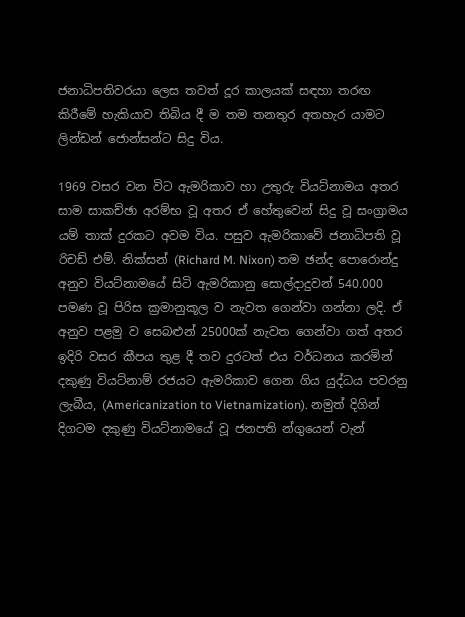ජනාධිපතිවරයා ලෙස තවත් දූර කාලයක් සඳහා තරඟ කිරීමේ හැකියාව තිබිය දී ම තම තනතුර අතහැර යාමට ලින්ඩන් ජොන්සන්ට සිදු විය.

1969 වසර වන විට ඇමරිකාව හා උතුරු වියට්නාමය අතර සාම සාකච්ඡා අරම්භ වූ අතර ඒ හේතුවෙන් සිදු වූ සංග්‍රාමය යම් තාක් දුරකට අවම විය. පසුව ඇමරිකාවේ ජනාධිපති වූ රිචඩ් එම්. නික්සන් (Richard M. Nixon) තම ඡන්ද පොරොන්දු අනුව වියට්නාමයේ සිටි ඇමරිකානු සොල්දාදුවන් 540.000 පමණ වූ පිරිස ක්‍රමානුකූල ව නැවත ගෙන්වා ගන්නා ලදි. ඒ අනුව පළමු ව සෙබළුන් 25000ක් නැවත ගෙන්වා ගත් අතර ඉදිරි වසර කීපය තුළ දී තව දුරටත් එය වර්ධනය කරමින් දකුණු වියට්නාම් රජයට ඇමරිකාව ගෙන ගිය යුද්ධය පවරනු ලැබීය, (Americanization to Vietnamization). නමුත් දිගින් දිගටම දකුණු වියට්නාමයේ වූ ජනපති න්ගුයෙන් වැන්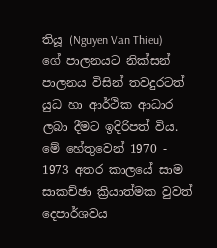තියූ (Nguyen Van Thieu) ගේ පාලනයට නික්සන් පාලනය විසින් තවදුරටත් යුධ හා ආර්ථික ආධාර ලබා දීමට ඉදිරිපත් විය. මේ හේතුවෙන් 1970 - 1973 අතර කාලයේ සාම සාකච්ඡා ක්‍රියාත්මක වුවත් දෙපාර්ශවය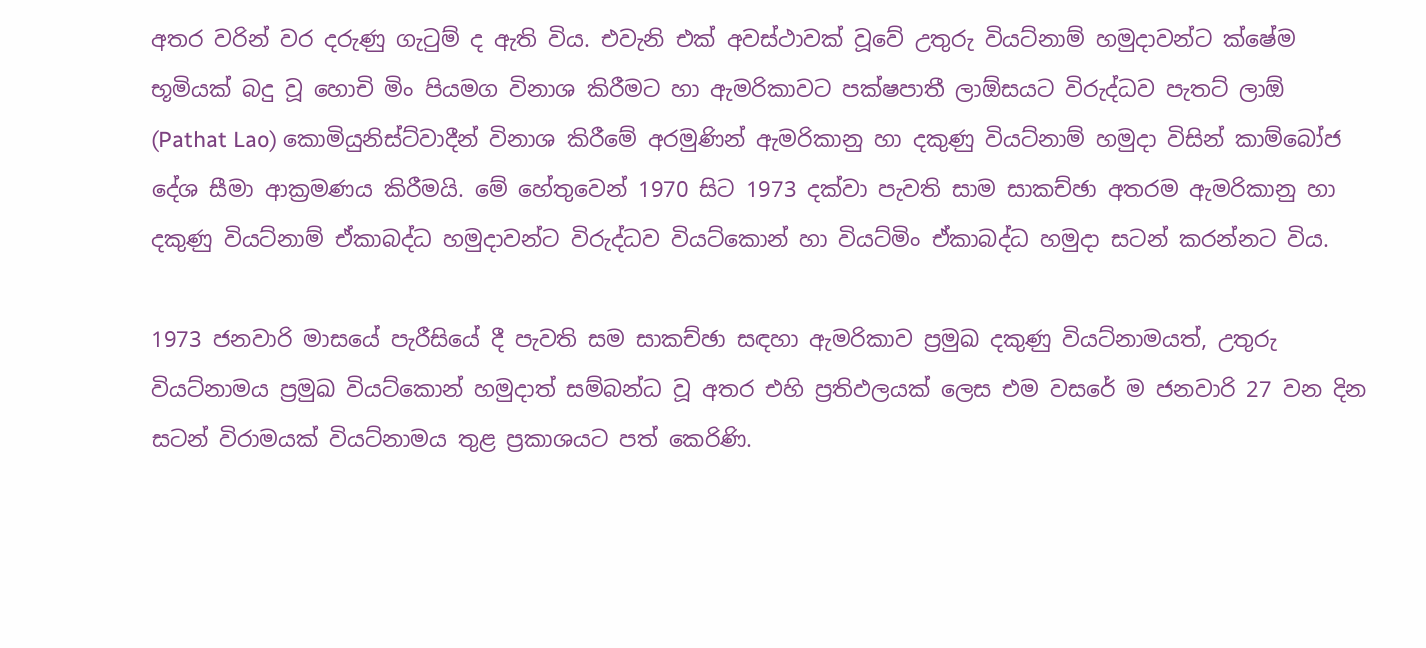අතර වරින් වර දරුණු ගැටුම් ද ඇති විය. එවැනි එක් අවස්ථාවක් වූවේ උතුරු වියට්නාම් හමුදාවන්ට ක්ෂේම භූමියක් බදු වූ හොචි මිං පියමග විනාශ කිරීමට හා ඇමරිකාවට පක්ෂපාතී ලාඕසයට විරුද්ධව පැතට් ලාඕ (Pathat Lao) කොමියුනිස්ට්වාදීන් විනාශ කිරීමේ අරමුණින් ඇමරිකානු හා දකුණු වියට්නාම් හමුදා විසින් කාම්බෝජ දේශ සීමා ආක්‍රමණය කිරීමයි. මේ හේතුවෙන් 1970 සිට 1973 දක්වා පැවති සාම සාකච්ඡා අතරම ඇමරිකානු හා දකුණු වියට්නාම් ඒකාබද්ධ හමුදාවන්ට විරුද්ධව වියට්කොන් හා වියට්මිං ඒකාබද්ධ හමුදා සටන් කරන්නට විය.

1973 ජනවාරි මාසයේ පැරීසියේ දී පැවති සම සාකච්ඡා සඳහා ඇමරිකාව ප්‍රමුඛ දකුණු වියට්නාමයත්, උතුරු වියට්නාමය ප්‍රමුඛ වියට්කොන් හමුදාත් සම්බන්ධ වූ අතර එහි ප්‍රතිඵලයක් ලෙස එම වසරේ ම ජනවාරි 27 වන දින සටන් විරාමයක් වියට්නාමය තුළ ප්‍රකාශයට පත් කෙරිණි.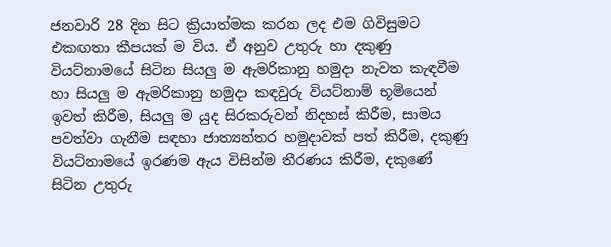ජනවාරි 28 දින සිට ක්‍රියාත්මක කරන ලද එම ගිවිසුමට එකඟතා කීපයක් ම විය. ඒ අනුව උතුරු හා දකුණු වියට්නාමයේ සිටින සියලු ම ඇමරිකානු හමුදා නැවත කැඳවීම හා සියලු ම ඇමරිකානු හමුදා කඳවුරු වියට්නාම් භූමියෙන් ඉවත් කිරීම, සියලු ම යුද සිරකරුවන් නිදහස් කිරීම, සාමය පවත්වා ගැනීම සඳහා ජාත්‍යන්තර හමුදාවක් පත් කිරීම, දකුණු වියට්නාමයේ ඉරණම ඇය විසින්ම තීරණය කිරීම, දකුණේ සිටින උතුරු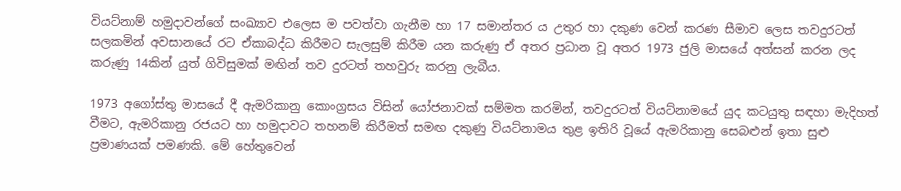වියට්නාම් හමුදාවන්ගේ සංඛ්‍යාව එලෙස ම පවත්වා ගැනීම හා 17 සමාන්තර ය උතුර හා දකුණ වෙන් කරණ සීමාව ලෙස තවදුරටත් සලකමින් අවසානයේ රට ඒකාබද්ධ කිරීමට සැලසුම් කිරීම යන කරුණු ඒ අතර ප්‍රධාන වූ අතර 1973 ජුලි මාසයේ අත්සන් කරන ලද කරුණු 14කින් යුත් ගිවිසුමක් මඟින් තව දුරටත් තහවුරු කරනු ලැබීය.

1973 අගෝස්තු මාසයේ දී ඇමරිකානු කොංග්‍රසය විසින් යෝජනාවක් සම්මත කරමින්, තවදුරටත් වියට්නාමයේ යුද කටයුතු සඳහා මැදිහත් වීමට, ඇමරිකානු රජයට හා හමුදාවට තහනම් කිරීමත් සමඟ දකුණු වියට්නාමය තුළ ඉතිරි වූයේ ඇමරිකානු සෙබළුන් ඉතා සුළු ප්‍රමාණයක් පමණකි. මේ හේතුවෙන්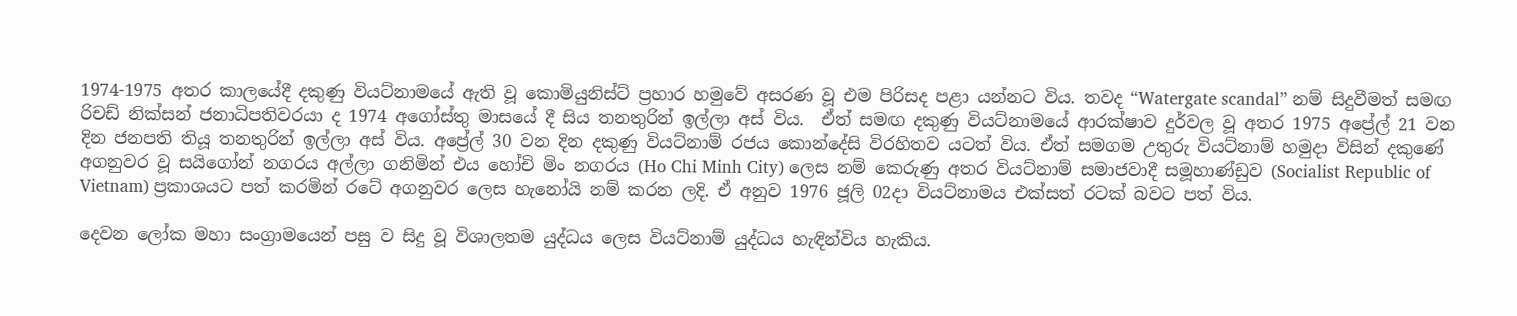1974-1975 අතර කාලයේදී දකුණු වියට්නාමයේ ඇති වූ කොමියුනිස්ට් ප්‍රහාර හමුවේ අසරණ වූ එම පිරිසද පළා යන්නට විය. තවද “Watergate scandal” නම් සිදුවීමත් සමඟ රිචඩ් නික්සන් ජනාධිපතිවරයා ද 1974 අගෝස්තු මාසයේ දී සිය තනතුරින් ඉල්ලා අස් විය.  ඒත් සමඟ දකුණු වියට්නාමයේ ආරක්ෂාව දුර්වල වූ අතර 1975 අප්‍රේල් 21 වන දින ජනපති තියූ තනතුරින් ඉල්ලා අස් විය. අප්‍රේල් 30 වන දින දකුණු වියට්නාම් රජය කොන්දේසි විරහිතව යටත් විය. ඒත් සමගම උතුරු වියට්නාම් හමුදා විසින් දකුණේ අගනුවර වූ සයිගෝන් නගරය අල්ලා ගනිමින් එය හෝචි මිං නගරය (Ho Chi Minh City) ලෙස නම් කෙරුණු අතර වියට්නාම් සමාජවාදී සමූහාණ්ඩුව (Socialist Republic of Vietnam) ප්‍රකාශයට පත් කරමින් රටේ අගනුවර ලෙස හැනෝයි නම් කරන ලදි. ඒ අනුව 1976 ජූලි 02දා වියට්නාමය එක්සත් රටක් බවට පත් විය.

දෙවන ලෝක මහා සංග්‍රාමයෙන් පසු ව සිදු වූ විශාලතම යුද්ධය ලෙස වියට්නාම් යුද්ධය හැඳින්විය හැකිය.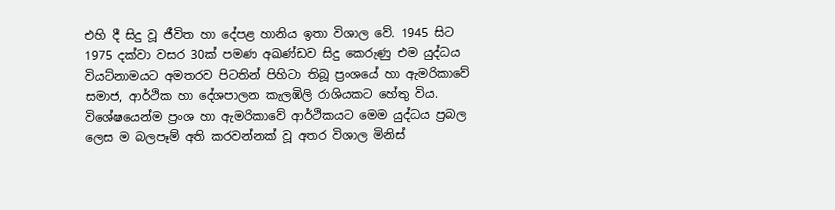එහි දී සිදු වූ ජීවිත හා දේපළ හානිය ඉතා විශාල වේ. 1945 සිට 1975 දක්වා වසර 30ක් පමණ අඛණ්ඩව සිදු කෙරුණු එම යුද්ධය වියට්නාමයට අමතරව පිටතින් පිහිටා තිබූ ප්‍රංශයේ හා ඇමරිකාවේ සමාජ, ආර්ථික හා දේශපාලන කැලඹිලි රාශියකට හේතු විය. විශේෂයෙන්ම ප්‍රංශ හා ඇමරිකාවේ ආර්ථිකයට මෙම යුද්ධය ප්‍රබල ලෙස ම බලපෑම් අති කරවන්නක් වූ අතර විශාල මිනිස්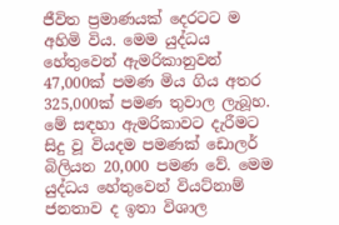ජීවිත ප්‍රමාණයක් දෙරටට ම අහිමි විය. මෙම යුද්ධය හේතුවෙන් ඇමරිකානුවන් 47,000ක් පමණ මිය ගිය අතර 325,000ක් පමණ තුවාල ලැබූහ. මේ සඳහා ඇමරිකාවට දැරීමට සිදු වූ වියදම පමණක් ඩොලර් බිලියන 20,000 පමණ වේ. මෙම යුද්ධය හේතුවෙන් වියට්නාම් ජනතාව ද ඉතා විශාල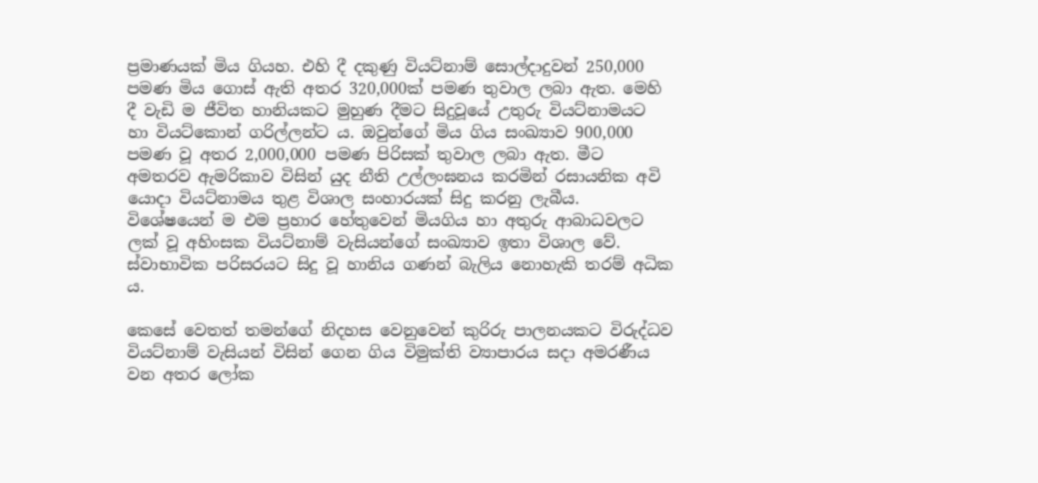ප්‍රමාණයක් මිය ගියහ. එහි දී දකුණු වියට්නාම් සොල්දාදුවන් 250,000 පමණ මිය ගොස් ඇති අතර 320,000ක් පමණ තුවාල ලබා ඇත. මෙහි දී වැඩි ම ජීවිත හානියකට මුහුණ දීමට සිදුවූයේ උතුරු වියට්නාමයට හා වියට්කොන් ගරිල්ලන්ට ය. ඔවුන්ගේ මිය ගිය සංඛ්‍යාව 900,000 පමණ වූ අතර 2,000,000 පමණ පිරිසක් තුවාල ලබා ඇත. මීට අමතරව ඇමරිකාව විසින් යුද නීති උල්ලංඝනය කරමින් රසායනික අවි යොදා වියට්නාමය තුළ විශාල සංහාරයක් සිදු කරනු ලැබීය. විශේෂයෙන් ම එම ප්‍රහාර හේතුවෙන් මියගිය හා අතුරු ආබාධවලට ලක් වූ අහිංසක වියට්නාම් වැසියන්ගේ සංඛ්‍යාව ඉතා විශාල වේ. ස්වාභාවික පරිසරයට සිදු වූ හානිය ගණන් බැලිය නොහැකි තරම් අධික ය.

කෙසේ වෙතත් තමන්ගේ නිදහස වෙනුවෙන් කුරිරු පාලනයකට විරුද්ධව වියට්නාම් වැසියන් විසින් ගෙන ගිය විමුක්ති ව්‍යාපාරය සදා අමරණීය වන අතර ලෝක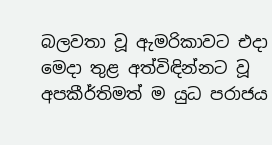බලවතා වූ ඇමරිකාවට එදා මෙදා තුළ අත්විඳින්නට වූ අපකීර්තිමත් ම යුධ පරාජය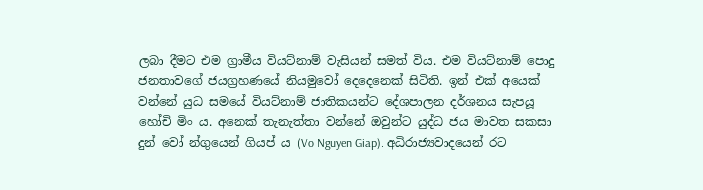ලබා දීමට එම ග්‍රාමීය වියට්නාම් වැසියන් සමත් විය. එම වියට්නාම් පොදු ජනතාවගේ ජයග්‍රහණයේ නියමුවෝ දෙදෙනෙක් සිටිති. ඉන් එක් අයෙක් වන්නේ යුධ සමයේ වියට්නාම් ජාතිකයන්ට දේශපාලන දර්ශනය සැපයූ හෝචි මිං ය. අනෙක් තැනැත්තා වන්නේ ඔවුන්ට යුද්ධ ජය මාවත සකසා දුන් වෝ න්ගුයෙන් ගියප් ය (Vo Nguyen Giap). අධිරාජ්‍යවාදයෙන් රට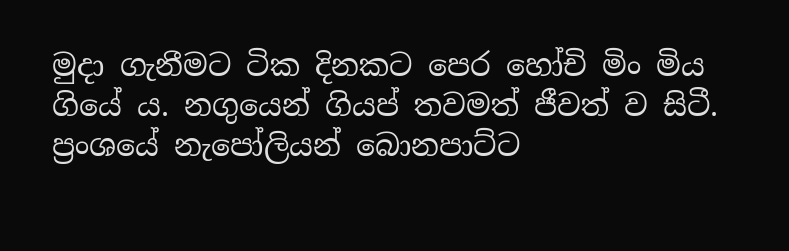මුදා ගැනීමට ටික දිනකට පෙර හෝචි මිං මිය ගියේ ය. නගුයෙන් ගියප් තවමත් ජීවත් ව සිටී. ප්‍රංශයේ නැපෝලියන් බොනපාට්ට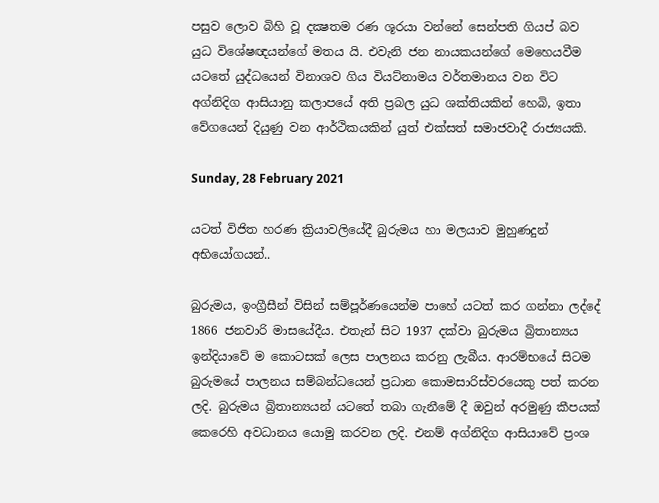පසුව ලොව බිහි වූ දක්‍ෂතම රණ ශූරයා වන්නේ සෙන්පති ගියප් බව යුධ විශේෂඥයන්ගේ මතය යි. එවැනි ජන නායකයන්ගේ මෙහෙයවීම යටතේ යුද්ධයෙන් විනාශව ගිය වියට්නාමය වර්තමානය වන විට අග්නිදිග ආසියානු කලාපයේ අති ප්‍රබල යුධ ශක්තියකින් හෙබි, ඉතා වේගයෙන් දියුණු වන ආර්ථිකයකින් යුත් එක්සත් සමාජවාදී රාජ්‍යයකි.

Sunday, 28 February 2021

යටත් විජිත හරණ ක්‍රියාවලියේදී බුරුමය හා මලයාව මුහුණදුන් අභියෝගයන්..

බුරුමය, ඉංග්‍රීසීන් විසින් සම්පූර්ණයෙන්ම පාහේ යටත් කර ගන්නා ලද්දේ 1866 ජනවාරි මාසයේදීය. එතැන් සිට 1937 දක්වා බුරුමය බ්‍රිතාන්‍යය ඉන්දියාවේ ම කොටසක් ලෙස පාලනය කරනු ලැබීය. ආරම්භයේ සිටම බුරුමයේ පාලනය සම්බන්ධයෙන් ප්‍රධාන කොමසාරිස්වරයෙකු පත් කරන ලදි. බුරුමය බ්‍රිතාන්‍යයන් යටතේ තබා ගැනීමේ දී ඔවුන් අරමුණු කීපයක් කෙරෙහි අවධානය යොමු කරවන ලදි. එනම් අග්නිදිග ආසියාවේ ප්‍රංශ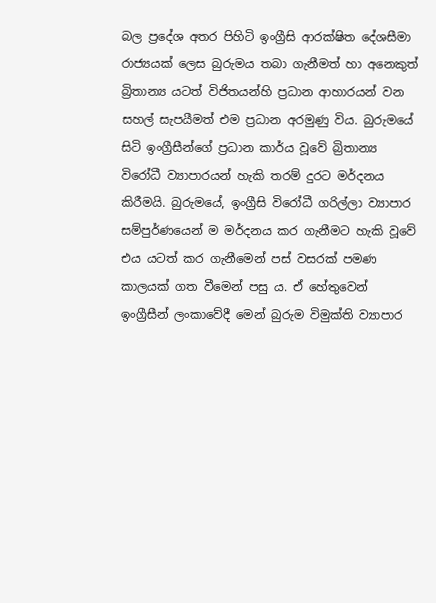බල ප්‍රදේශ අතර පිහිටි ඉංග්‍රීසි ආරක්ෂිත ‍දේශසීමා රාජ්‍යයක් ලෙස බුරුමය තබා ගැනීමත් හා අනෙකුත් බ්‍රිතාන්‍ය යටත් විජිතයන්හි ප්‍රධාන ආහාරයන් වන සහල් සැපයීමත් එම ප්‍රධාන අරමුණු විය. බුරුමයේ සිටි ඉංග්‍රීසීන්ගේ ප්‍රධාන කාර්ය වූවේ බ්‍රිතාන්‍ය විරෝධී ව්‍යාපාරයන් හැකි තරම් දුරට මර්දනය කිරීමයි. බුරුමයේ, ඉංග්‍රීසි විරෝධී ගරිල්ලා ව්‍යාපාර සම්පුර්ණයෙන් ම මර්දනය කර ගැනීමට හැකි වූවේ එය යටත් කර ගැනීමෙන් පස් වසරක් පමණ කාලයක් ගත වීමෙන් පසු ය. ඒ හේතුවෙන් ඉංග්‍රීසීන් ලංකාවේදී මෙන් බුරුම විමුක්ති ව්‍යාපාර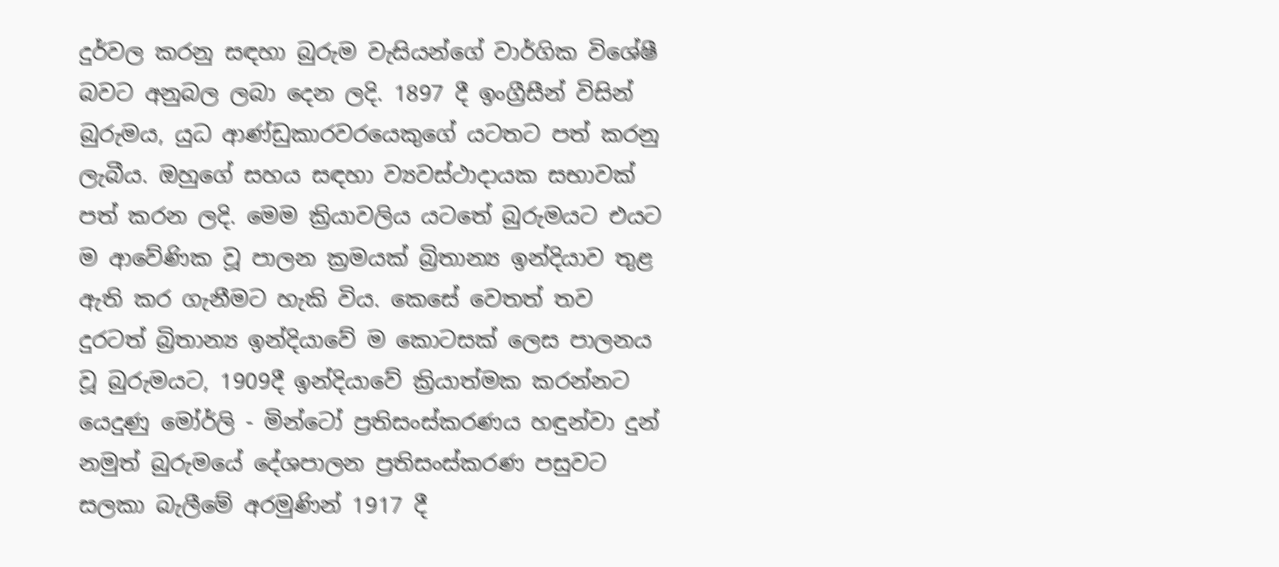දුර්වල කරනු සඳහා බුරුම වැසියන්ගේ වාර්ගික විශේෂී බවට අනුබල ලබා දෙන ලදි. 1897 දී ඉංග්‍රීසීන් විසින් බුරුමය, යුධ ආණ්ඩුකාරවරයෙකුගේ යටතට පත් කරනු ලැබීය. ඔහුගේ සහය සඳහා ව්‍යවස්ථාදායක සභාවක් පත් කරන ලදි. මෙම ක්‍රියාවලිය යටතේ බුරුමයට එයට ම ආවේණික වූ පාලන ක්‍රමයක් බ්‍රිතාන්‍ය ඉන්දියාව තුළ ඇති කර ගැනීමට හැකි විය. කෙසේ වෙතත් තව දුරටත් බ්‍රිතාන්‍ය ඉන්දියාවේ ම කොටසක් ලෙස පාලනය වූ බුරුමයට, 1909දී ඉන්දියාවේ ක්‍රියාත්මක කරන්නට යෙදුණු මෝර්ලි - මින්ටෝ ප්‍රතිසංස්කරණය හඳුන්වා දුන් නමුත් බුරුමයේ දේශපාලන ප්‍රතිසංස්කරණ පසුවට සලකා බැලීමේ අරමුණින් 1917 දී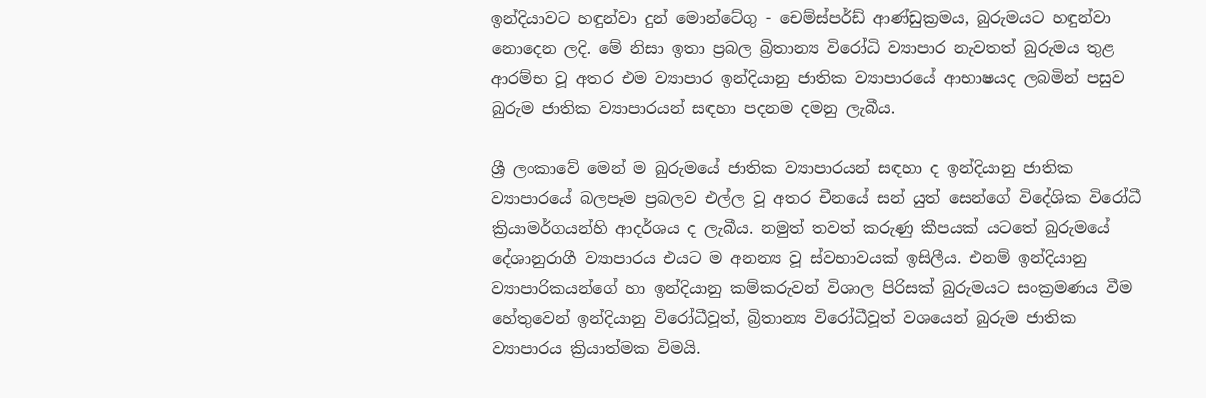ඉන්දියාවට හඳුන්වා දුන් මොන්ටේගු - චෙම්ස්පර්ඩ් ආණ්ඩුක්‍රමය, බුරුමයට හඳුන්වා නොදෙන ලදි. මේ නිසා ඉතා ප්‍රබල බ්‍රිතාන්‍ය විරෝධි ව්‍යාපාර නැවතත් බුරුමය තුළ ආරම්භ වූ අතර එම ව්‍යාපාර ඉන්දියානු ජාතික ව්‍යාපාරයේ ආභාෂයද ලබමින් පසුව බුරුම ජාතික ව්‍යාපාරයන් සඳහා පදනම දමනු ලැබීය.

ශ්‍රී ලංකාවේ මෙන් ම බුරුමයේ ජාතික ව්‍යාපාරයන් සඳහා ද ඉන්දියානු ජාතික ව්‍යාපාරයේ බලපෑම ප්‍රබලව එල්ල වූ අතර චීනයේ සන් යුත් සෙන්ගේ විදේශික විරෝධී ක්‍රියාමර්ගයන්හි ආදර්ශය ද ලැබීය. නමුත් තවත් කරුණු කීපයක් යටතේ බුරුමයේ දේශානුරාගී ව්‍යාපාරය එයට ම අනන්‍ය වූ ස්වභාවයක් ඉසිලීය. එනම් ඉන්දියානු ව්‍යාපාරිකයන්ගේ හා ඉන්දියානු කම්කරුවන් විශාල පිරිසක් බුරුමයට සංක්‍රමණය වීම හේතුවෙන් ඉන්දියානු විරෝධීවූත්, බ්‍රිතාන්‍ය විරෝධීවූත් වශයෙන් බුරුම ජාතික ව්‍යාපාරය ක්‍රියාත්මක විමයි.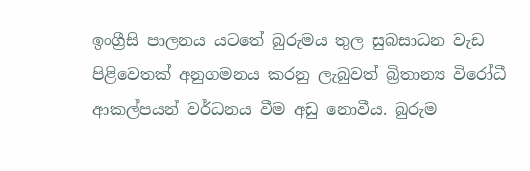ඉංග්‍රීසි පාලනය යටතේ බුරුමය තුල සුබසාධන වැඩ පිළිවෙතක් අනුගමනය කරනු ලැබුවත් බ්‍රිතාන්‍ය විරෝධී ආකල්පයන් වර්ධනය වීම අඩු නොවීය. බුරුම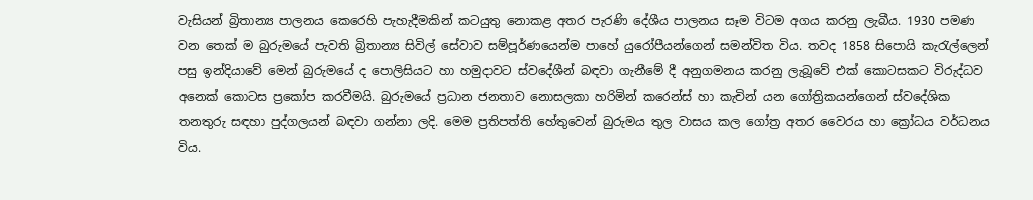වැසියන් බ්‍රිතාන්‍ය පාලනය කෙරෙහි පැහැදීමකින් කටයුතු නොකළ අතර පැරණි දේශීය පාලනය සෑම විටම අගය කරනු ලැබීය. 1930 පමණ වන තෙක් ම බුරුමයේ පැවති බ්‍රිතාන්‍ය සිවිල් සේවාව සම්පූර්ණයෙන්ම පාහේ යුරෝපීයන්ගෙන් සමන්විත විය. තවද 1858 සිපොයි කැරැල්ලෙන් පසු ඉන්දියාවේ මෙන් බුරුමයේ ද පොලිසියට හා හමුදාවට ස්වදේශීන් බඳවා ගැනීමේ දී අනුගමනය කරනු ලැබූ‍වේ එක් කොටසකට විරුද්ධව අනෙක් කොටස ප්‍රකෝප කරවීමයි. බුරුමයේ ප්‍රධාන ජනතාව නොසලකා හරිමින් කරෙන්ස් හා කැචින් යන ගෝත්‍රිකයන්ගෙන් ස්වදේශික තනතුරු සඳහා පුද්ගලයන් බඳවා ගන්නා ලදි. මෙම ප්‍රතිපත්ති හේතුවෙන් බුරුමය තුල වාසය කල ගෝත්‍ර අතර වෛරය හා ක්‍රෝධය වර්ධනය විය.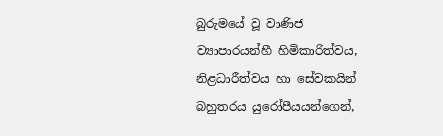බුරුමයේ වූ වාණිජ ව්‍යාපාරයන්හී හිමිකාරිත්වය, නිළධාරීත්වය හා සේවකයින් බහුතරය යුරෝපීයයන්ගෙන්,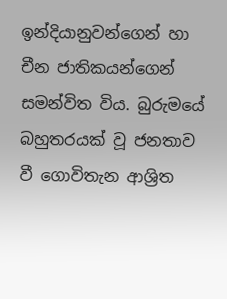ඉන්දියානුවන්ගෙන් හා චීන ජාතිකයන්ගෙන් සමන්විත විය. බුරුමයේ බහුතරයක් වූ ජනතාව වී ගොවිතැන ආශ්‍රිත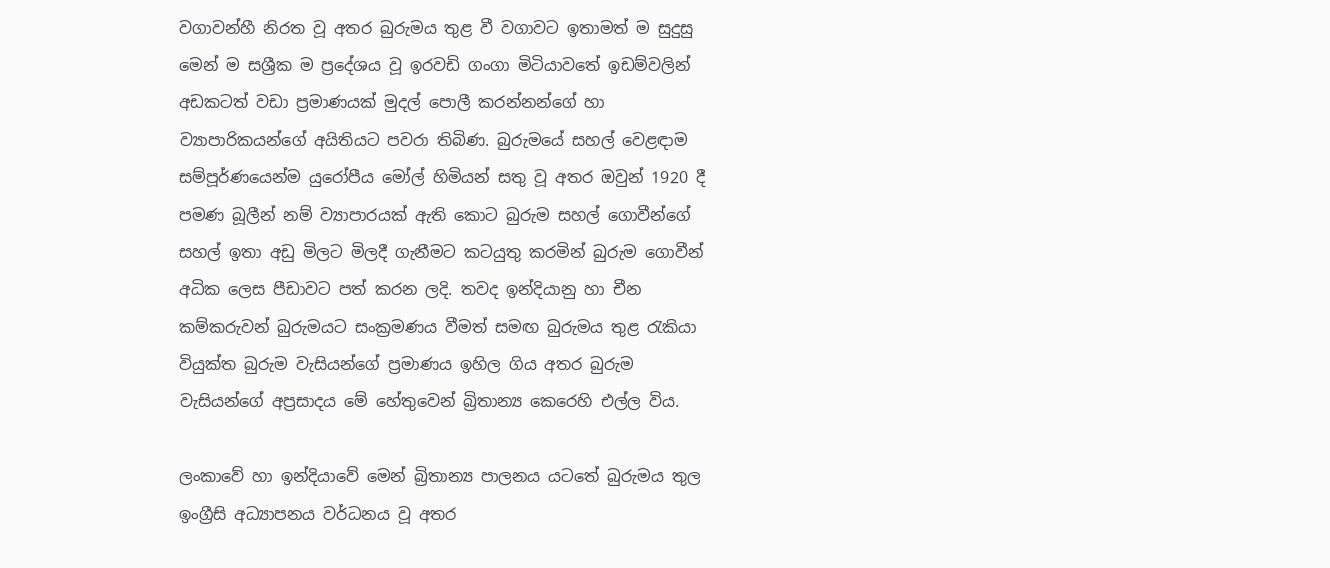වගාවන්හී නිරත වූ අතර බුරුමය තුළ වී වගාවට ඉතාමත් ම සුදුසු මෙන් ම සශ්‍රීක ම ප්‍රදේශය වූ ඉරවඩි ගංගා මිටියාවතේ ඉඩම්වලින් අඩකටත් වඩා ප්‍රමාණයක් මුදල් පොලී කරන්නන්ගේ හා ව්‍යාපාරිකයන්ගේ අයිතියට පවරා තිබිණ. බුරුමයේ සහල් වෙළඳාම සම්පූර්ණයෙන්ම යුරෝපීය මෝල් හිමියන් සතු වූ අතර ඔවුන් 1920 දී පමණ බූලීන් නම් ව්‍යාපාරයක් ඇති කොට බුරුම සහල් ගොවීන්ගේ සහල් ඉතා අඩු මිලට මිලදී ගැනීමට කටයුතු කරමින් බුරුම ගොවීන් අධික ලෙස පීඩාවට පත් කරන ලදි. තවද ඉන්දියානු හා චීන කම්කරුවන් බුරුමයට සංක්‍රමණය වීමත් සමඟ බුරුමය තුළ රැකියා වියුක්ත බුරුම වැසියන්ගේ ප්‍රමාණය ඉහිල ගිය අතර බුරුම වැසියන්ගේ අප්‍රසාදය මේ හේතුවෙන් බ්‍රිතාන්‍ය කෙරෙහි එල්ල විය.

ලංකාවේ හා ඉන්දියාවේ මෙන් බ්‍රිතාන්‍ය පාලනය යටතේ බුරුමය තුල ඉංග්‍රීසි අධ්‍යාපනය වර්ධනය වූ අතර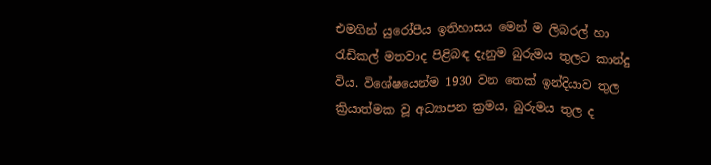එමගින් යුරෝපීය ඉතිහාසය මෙන් ම ලිබරල් හා රැඩිකල් මතවාද පිළිබඳ දැනුම බුරුමය තුලට කාන්දු විය. විශේෂයෙන්ම 1930 වන තෙක් ඉන්දියාව තුල ක්‍රියාත්මක වූ අධ්‍යාපන ක්‍රමය, බුරුමය තුල ද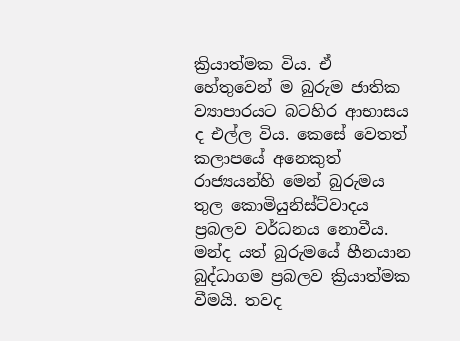ක්‍රියාත්මක විය. ඒ හේතුවෙන් ම බුරුම ජාතික ව්‍යාපාරයට බටහිර ආභාසය ද එල්ල විය. කෙසේ වෙතත් කලාපයේ අනෙකුත් රාජ්‍යයන්හි මෙන් බුරුමය තුල කොමියුනිස්ට්වාදය ප්‍රබලව වර්ධනය නොවීය. මන්ද යත් බුරුමයේ හීනයාන බුද්ධාගම ප්‍රබලව ක්‍රියාත්මක වීමයි. තවද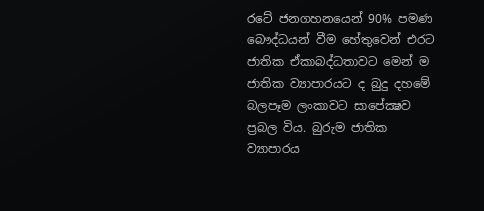රටේ ජනගහනයෙන් 90% පමණ බෞද්ධයන් වීම හේතුවෙන් එරට ජාතික ඒකාබද්ධතාවට මෙන් ම ජාතික ව්‍යාපාරයට ද බුදු දහමේ බලපෑම ලංකාවට සාපේක්‍ෂව ප්‍රබල විය. බුරුම ජාතික ව්‍යාපාරය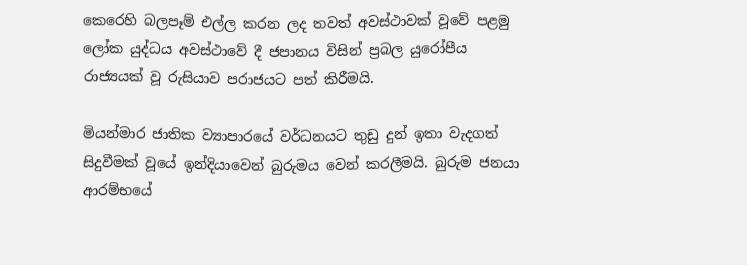කෙරෙහි බලපෑම් එල්ල කරන ලද තවත් අවස්ථාවක් වූවේ පළමු ලෝක යුද්ධය අවස්ථාවේ දී ජපානය විසින් ප්‍රබල යුරෝපීය රාජ්‍යයක් වූ රුසියාව පරාජයට පත් කිරීමයි.

මියන්මාර ජාතික ව්‍යාපාරයේ වර්ධනයට තුඩු දුන් ඉතා වැදගත් සිදුවීමක් වූයේ ඉන්දියාවෙන් බුරුමය වෙන් කරලීමයි. බුරුම ජනයා ආරම්භයේ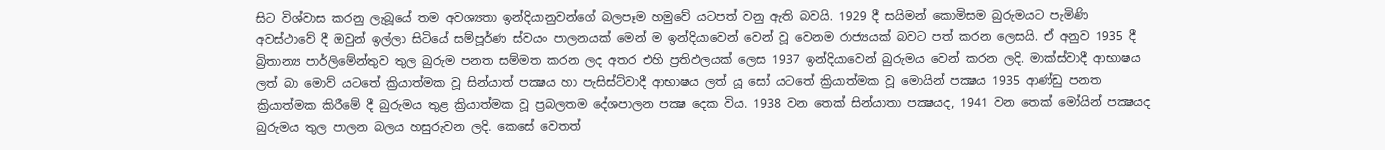සිට විශ්වාස කරනු ලැබූයේ තම අවශ්‍යතා ඉන්දියානුවන්ගේ බලපෑම හමුවේ යටපත් වනු ඇති බවයි. 1929 දී සයිමන් කොමිසම බුරුමයට පැමිණි අවස්ථාවේ දී ඔවුන් ඉල්ලා සිටියේ සම්පූර්ණ ස්වයං පාලනයක් මෙන් ම ඉන්දියාවෙන් වෙන් වූ වෙනම රාජ්‍යයක් බවට පත් කරන ලෙසයි. ඒ අනුව 1935 දී බ්‍රිතාන්‍ය පාර්ලිමේන්තුව තුල බුරුම පනත සම්මත කරන ලද අතර එහි ප්‍රතිඵලයක් ලෙස 1937 ඉන්දියාවෙන් බුරුමය වෙන් කරන ලදි. මාක්ස්වාදී ආභාෂය ලත් බා මොව් යටතේ ක්‍රියාත්මක වූ සින්යාත් පක්‍ෂය හා පැසිස්ට්වාදී ආභාෂය ලත් යූ සෝ යටතේ ක්‍රියාත්මක වූ මොයින් පක්‍ෂය 1935 ආණ්ඩු පනත ක්‍රියාත්මක කිරීමේ දී බුරුමය තුළ ක්‍රියාත්මක වූ ප්‍රබලතම දේශපාලන පක්‍ෂ දෙක විය. 1938 වන තෙක් සින්යාතා පක්‍ෂයද, 1941 වන තෙක් මෝයින් පක්‍ෂයද බුරුමය තුල පාලන බලය හසුරුවන ලදි. කෙසේ වෙතත්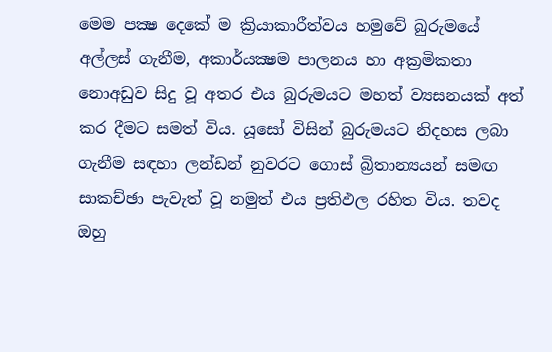මෙම පක්‍ෂ දෙකේ ම ක්‍රියාකාරීත්වය හමුවේ බුරුමයේ අල්ලස් ගැනීම, අකාර්යක්‍ෂම පාලනය හා අක්‍රමිකතා නොඅඩුව සිදු වූ අතර එය බුරුමයට මහත් ව්‍යසනයක් අත් කර දීමට සමත් විය. යූසෝ විසින් බුරුමයට නිදහස ලබා ගැනීම සඳහා ලන්ඩන් නුවරට ගොස් බ්‍රිතාන්‍යයන් සමඟ සාකච්ඡා පැවැත් වූ නමුත් එය ප්‍රතිඵල රහිත විය. තවද ඔහු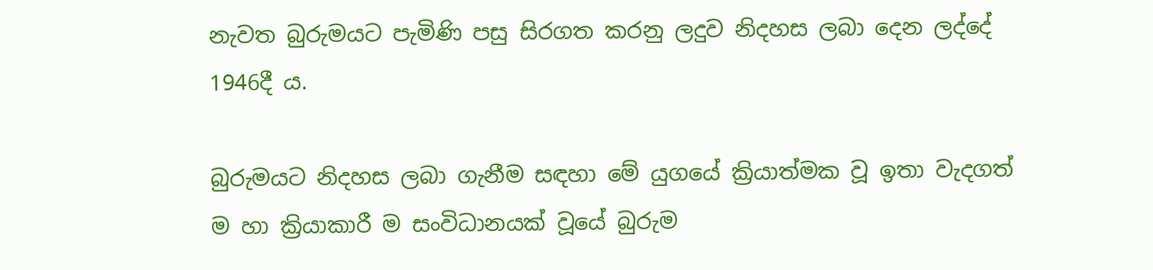නැවත බුරුමයට පැමිණි පසු සිරගත කරනු ලදුව නිදහස ලබා දෙන ලද්දේ 1946දී ය.

බුරුමයට නිදහස ලබා ගැනීම සඳහා මේ යුගයේ ක්‍රියාත්මක වූ ඉතා වැදගත් ම හා ක්‍රියාකාරී ම සංවිධානයක් වූයේ බුරුම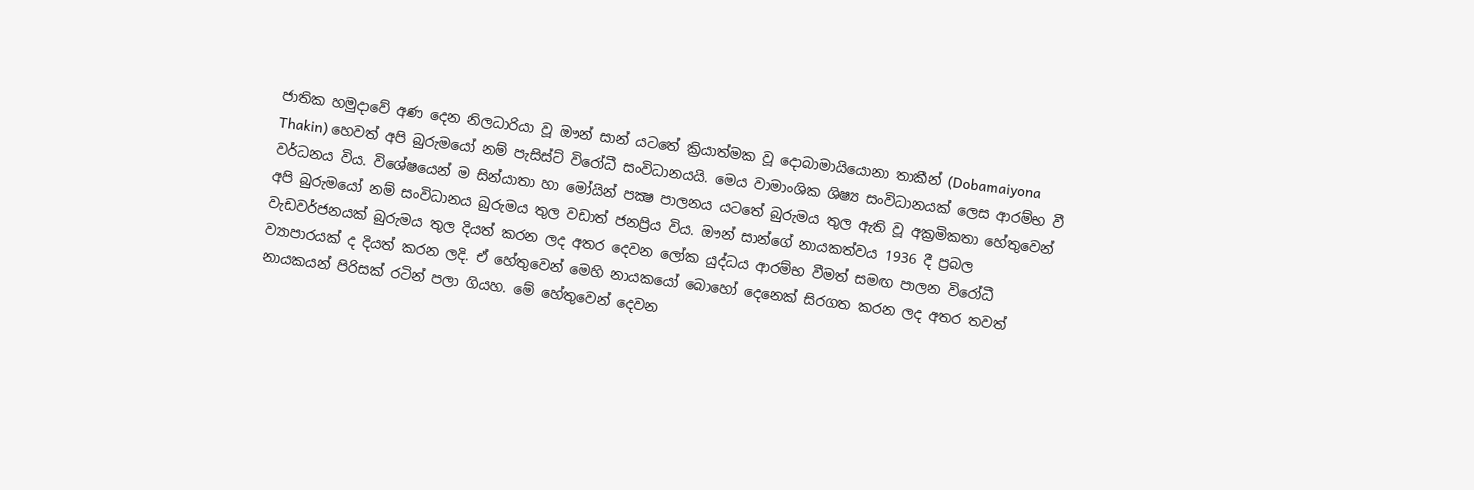ජාතික හමුදාවේ අණ දෙන නිලධාරියා වූ ඖන් සාන් යටතේ ක්‍රියාත්මක වූ දොබාමායියොනා තාකීන් (Dobamaiyona Thakin) හෙවත් අපි බුරුමයෝ නම් පැසිස්ට් විරෝධී සංවිධානයයි. මෙය වාමාංශික ශිෂ්‍ය සංවිධානයක් ලෙස ආරම්භ වී වර්ධනය විය. විශේෂයෙන් ම සින්යාතා හා මෝයින් පක්‍ෂ පාලනය යටතේ බුරුමය තුල ඇති වූ අක්‍රමිකතා හේතුවෙන් අපි බුරුමයෝ නම් සංවිධානය බුරුමය තුල වඩාත් ජනප්‍රිය විය. ඖන් සාන්ගේ නායකත්වය 1936 දී ප්‍රබල වැඩවර්ජනයක් බුරුමය තුල දියත් කරන ලද අතර දෙවන ලෝක යුද්ධය ආරම්භ වීමත් සමඟ පාලන විරෝධී ව්‍යාපාරයක් ද දියත් කරන ලදි. ඒ හේතුවෙන් මෙහි නායකයෝ බොහෝ දෙනෙක් සිරගත කරන ලද අතර තවත් නායකයන් පිරිසක් රටින් පලා ගියහ. මේ හේතුවෙන් දෙවන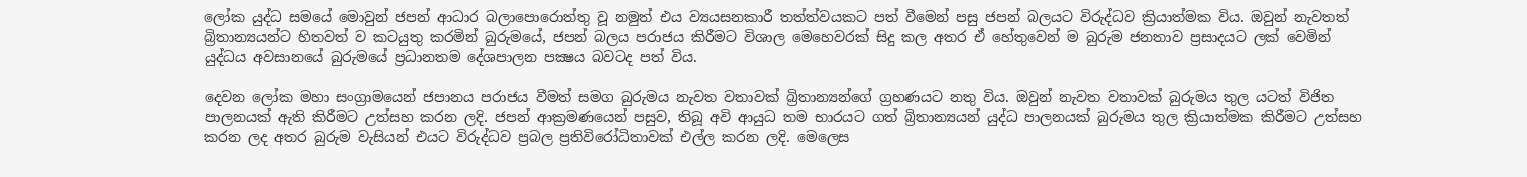ලෝක යුද්ධ සමයේ මොවුන් ජපන් ආධාර බලාපොරොත්තු වූ නමුත් එය ව්‍යයසනකාරී තත්ත්වයකට පත් වීමෙන් පසු ජපන් බලයට විරුද්ධව ක්‍රියාත්මක විය. ඔවුන් නැවතත් බ්‍රිතාන්‍යයන්ට හිතවත් ව කටයුතු කරමින් බුරුමයේ, ජපන් බලය පරාජය කිරීමට විශාල මෙහෙවරක් සිදු කල අතර ඒ හේතුවෙන් ම බුරුම ජනතාව ප්‍රසාදයට ලක් වෙමින් යුද්ධය අවසානයේ බුරුමයේ ප්‍රධානතම දේශපාලන පක්‍ෂය බවටද පත් විය.

දෙවන ලෝක මහා සංග්‍රාමයෙන් ජපානය පරාජය වීමත් සමග බුරුමය නැවත වතාවක් බ්‍රිතාන්‍යන්ගේ ග්‍රහණයට නතු විය. ඔවුන් නැවත වතාවක් බුරුමය තුල යටත් විජිත පාලනයක් ඇති කිරීමට උත්සහ කරන ලදි. ජපන් ආක්‍රමණයෙන් පසුව, තිබූ අවි ආයුධ තම භාරයට ගත් බ්‍රිතාන්‍යයන් යුද්ධ පාලනයක් බුරුමය තුල ක්‍රියාත්මක කිරීමට උත්සහ කරන ලද අතර බුරුම වැසියන් එයට විරුද්ධව ප්‍රබල ප්‍රතිවිරෝධිතාවක් එල්ල කරන ලදි. මෙලෙස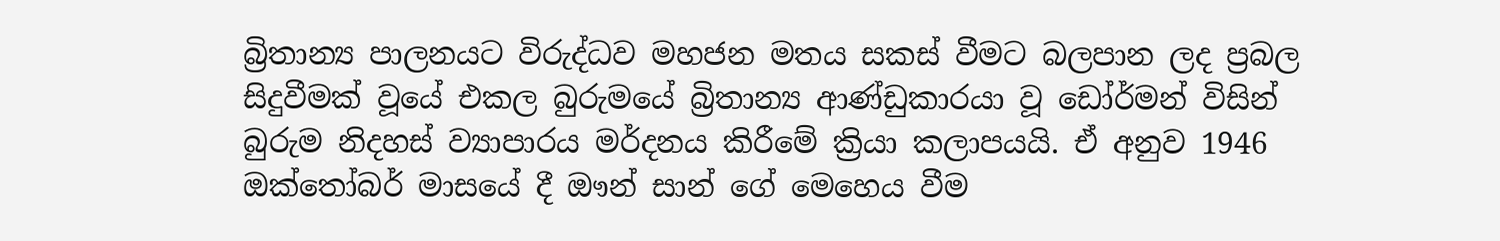බ්‍රිතාන්‍ය පාලනයට විරුද්ධව මහජන මතය සකස් වීමට බලපාන ලද ප්‍රබල සිදුවීමක් වූයේ එකල බුරුමයේ බ්‍රිතාන්‍ය ආණ්ඩුකාරයා වූ ඩෝර්මන් විසින් බුරුම නිදහස් ව්‍යාපාරය මර්දනය කිරීමේ ක්‍රියා කලාපයයි. ඒ අනුව 1946 ඔක්තෝබර් මාසයේ දී ඖන් සාන් ගේ මෙහෙය වීම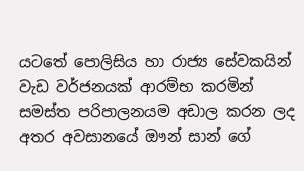යටතේ පොලිසිය හා රාජ්‍ය සේවකයින් වැඩ වර්ජනයක් ආරම්භ කරමින් සමස්ත පරිපාලනයම අඩාල කරන ලද අතර අවසානයේ ඖන් සාන් ගේ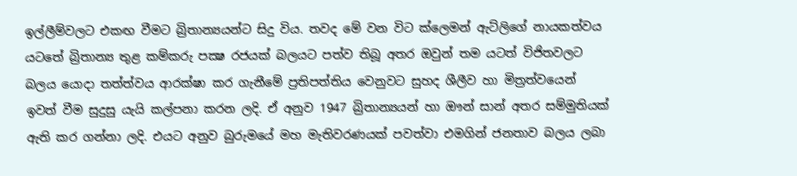ඉල්ලීම්වලට එකඟ වීමට බ්‍රිතාන්‍යයන්ට සිදු විය. තවද මේ වන විට ක්ලෙමන් ඇට්ලිගේ නායකත්වය යටතේ බ්‍රිතාන්‍ය තුළ කම්කරු පක්‍ෂ රජයක් බලයට පත්ව තිබූ අතර ඔවුන් තම යටත් විජිතවලට බලය යොදා තත්ත්වය ආරක්ෂා කර ගැනීමේ ප්‍රතිපත්තිය වෙනුවට සුහද ශීලීව හා මිත්‍රත්වයෙන් ඉවත් වීම සුදුසු යැයි කල්පනා කරන ලදි. ඒ අනුව 1947 බ්‍රිතාන්‍යයන් හා ‍ඖන් සාන් අතර සම්මුතියක් ඇති කර ගන්නා ලදි. එයට අනුව බුරුමයේ මහ මැතිවරණයක් පවත්වා එමගින් ජනතාව බලය ලබා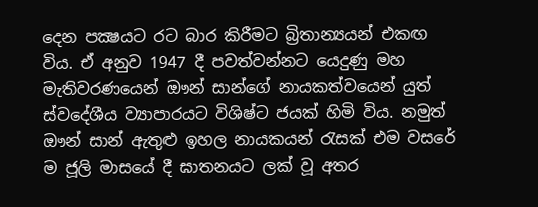දෙන පක්‍ෂයට රට බාර කිරීමට බ්‍රිතාන්‍යයන් එකඟ විය. ඒ අනුව 1947 දී පවත්වන්නට යෙදුණු මහ මැතිවරණයෙන් ඖන් සාන්ගේ නායකත්වයෙන් යුත් ස්වදේශීය ව්‍යාපාරයට විශිෂ්ට ජයක් හිමි විය. නමුත් ඖන් සාන් ඇතුළු ඉහල නායකයන් රැසක් එම වසරේ ම ජූලි මාසයේ දී ඝාතනයට ලක් වූ අතර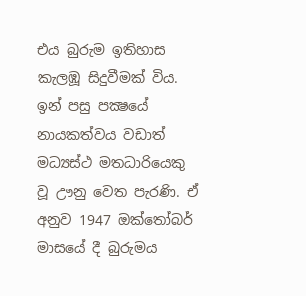එය බුරුම ඉතිහාස කැලඹූ සිදුවීමක් විය. ඉන් පසු පක්‍ෂයේ නායකත්වය වඩාත් මධ්‍යස්ථ මතධාරියෙකු වූ ඌනු වෙත පැරණි. ඒ අනුව 1947 ඔක්තෝබර් මාසයේ දී බුරුමය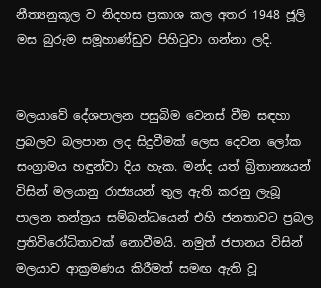නීත්‍යනුකූල ව නිදහස ප්‍රකාශ කල අතර 1948 ජූලි මස බුරුම සමූහාණ්ඩුව පිහිටුවා ගන්නා ලදි.


මලයාවේ දේශපාලන පසුබිම වෙනස් වීම සඳහා ප්‍රබලව බලපාන ලද සිදුවීමක් ලෙස දෙවන ලෝක සංග්‍රාමය හඳුන්වා දිය හැක. මන්ද යත් බ්‍රිතාන්‍යයන් විසින් මලයානු රාජ්‍යයන් තුල ඇති කරනු ලැබූ පාලන තන්ත්‍රය සම්බන්ධයෙන් එහි ජනතාවට ප්‍රබල ප්‍රතිවිරෝධිතාවක් නොවීමයි. නමුත් ජපානය විසින් මලයාව ආක්‍රමණය කිරීමත් සමඟ ඇති වූ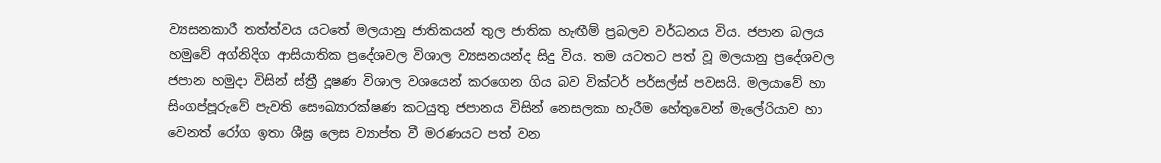ව්‍යසනකාරී තත්ත්වය යටතේ මලයානු ජාතිකයන් තුල ජාතික හැඟීම් ප්‍රබලව වර්ධනය විය. ජපාන බලය හමුවේ අග්නිදිග ආසියාතික ප්‍රදේශවල විශාල ව්‍යසනයන්ද සිදු විය. තම යටතට පත් වූ මලයානු ප්‍රදේශවල ජපාන හමුදා විසින් ස්ත්‍රී දූෂණ විශාල වශයෙන් කරගෙන ගිය බව වික්ටර් පර්සල්ස් පවසයි. මලයාවේ හා සිංගප්පූරුවේ පැවති සෞඛ්‍යාරක්ෂණ කටයුතු ජපානය විසින් නෙසලකා හැරීම හේතුවෙන් මැලේරියාව හා වෙනත් රෝග ඉතා ශීඝ්‍ර ලෙස ව්‍යාප්ත වී මරණයට පත් වන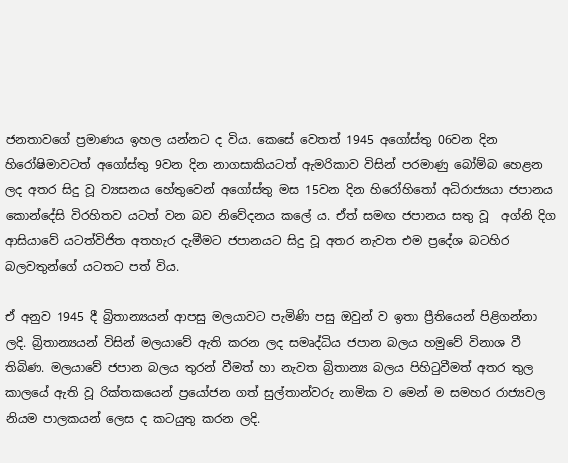ජනතාවගේ ප්‍රමාණය ඉහල යන්නට ද විය. කෙසේ වෙතත් 1945 අගෝස්තු 06වන දින හිරෝෂිමාවටත් අගෝස්තු 9වන දින නාගසාකියටත් ඇමරිකාව විසින් පරමාණු බෝම්බ හෙළන ලද අතර සිදු වූ ව්‍යසනය හේතුවෙන් අගෝස්තු මස 15වන දින හිරෝහිතෝ අධිරාජ්‍යයා ජපානය කොන්දේසි විරහිතව යටත් වන බව නිවේදනය කලේ ය. ඒත් සමඟ ජපානය සතු වූ  අග්නි දිග ආසියාවේ යටත්විජිත අතහැර දැමීමට ජපානයට සිදු වූ අතර නැවත එම ප්‍රදේශ බටහිර බලවතුන්ගේ යටතට පත් විය.

ඒ අනුව 1945 දී බ්‍රිතාන්‍යයන් ආපසු මලයාවට පැමිණි පසු ඔවුන් ව ඉතා ප්‍රීතියෙන් පිළිගන්නා ලදි. බ්‍රිතාන්‍යයන් විසින් මලයාවේ ඇති කරන ලද සමෘද්ධිය ජපාන බලය හමුවේ විනාශ වී තිබිණ. මලයාවේ ජපාන බලය තුරන් වීමත් හා නැවත බ්‍රිතාන්‍ය බලය පිහිටුවීමත් අතර තුල කාලයේ ඇති වූ රික්තකයෙන් ප්‍රයෝජන ගත් සුල්තාන්වරු නාමික ව මෙන් ම සමහර රාජ්‍යවල නියම පාලකයන් ලෙස ද කටයුතු කරන ලදි.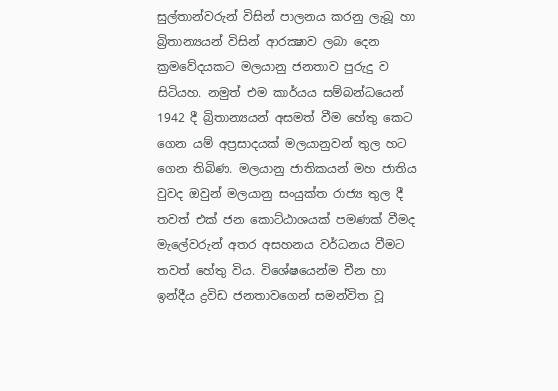සුල්තාන්වරුන් විසින් පාලනය කරනු ලැබූ හා බ්‍රිතාන්‍යයන් විසින් ආරක්‍ෂාව ලබා දෙන ක්‍රමවේදයකට මලයානු ජනතාව පුරුදු ව සිටියහ. නමුත් එම කාර්යය සම්බන්ධයෙන් 1942 දී බ්‍රිතාන්‍යයන් අසමත් වීම හේතු කෙට ගෙන යම් අප්‍රසාදයක් මලයානුවන් තුල හට ගෙන තිබිණ. මලයානු ජාතිකයන් මහ ජාතිය වුවද ඔවුන් මලයානු සංයුක්ත රාජ්‍ය තුල දී තවත් එක් ජන කොට්ඨාශයක් පමණක් වීමද මැලේවරුන් අතර අසහනය වර්ධනය වීමට තවත් හේතු විය. විශේෂයෙන්ම චීන හා ඉන්දීය ද්‍රවිඩ ජනතාවගෙන් සමන්විත වූ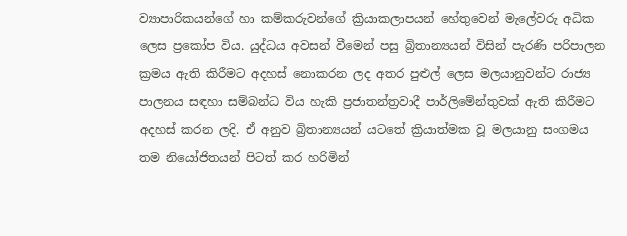ව්‍යාපාරිකයන්ගේ හා කම්කරුවන්ගේ ක්‍රියාකලාපයන් හේතුවෙන් මැලේවරු අධික ලෙස ප්‍රකෝප විය. යුද්ධය අවසන් වීමෙන් පසු බ්‍රිතාන්‍යයන් විසින් පැරණි පරිපාලන ක්‍රමය ඇති කිරීමට අදහස් නොකරන ලද අතර පුළුල් ලෙස මලයානුවන්ට රාජ්‍ය පාලනය සඳහා සම්බන්ධ විය හැකි ප්‍රජාතන්ත්‍රවාදී පාර්ලිමේන්තුවක් ඇති කිරීමට අදහස් කරන ලදි. ඒ අනුව බ්‍රිතාන්‍යයන් යටතේ ක්‍රියාත්මක වූ මලයානු සංගමය තම නියෝජිතයන් පිටත් කර හරිමින්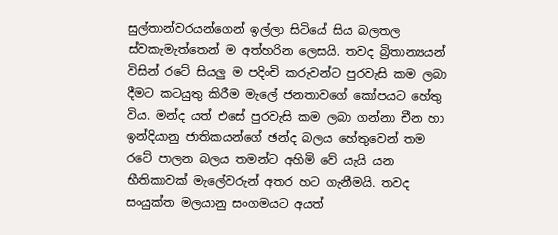සුල්තාන්වරයන්ගෙන් ඉල්ලා සිටියේ සිය බලතල ස්වකැමැත්තෙන් ම අත්හරින ලෙසයි. තවද බ්‍රිතාන්‍යයන් විසින් රටේ සියලු ම පදිංචි කරුවන්ට පුරවැසි කම ලබා දීමට කටයුතු කිරීම මැලේ ජනතාවගේ කෝපයට හේතු විය. මන්ද යත් එසේ පුරවැසි කම ලබා ගන්නා චීන හා ඉන්දියානු ජාතිකයන්ගේ ඡන්ද බලය හේතුවෙන් තම රටේ පාලන බලය තමන්ට අහිමි වේ යැයි යන භීතිකාවක් මැලේවරුන් අතර හට ගැනීමයි. තවද සංයුක්ත මලයානු සංගමයට අයත්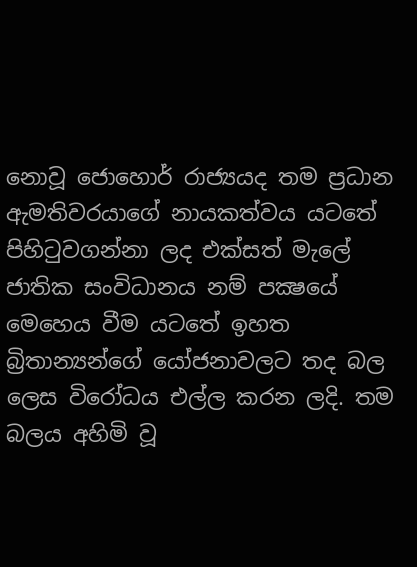නොවූ ජොහොර් රාජ්‍යයද තම ප්‍රධාන ඇමතිවරයාගේ නායකත්වය යටතේ පිහිටුවගන්නා ලද එක්සත් මැලේ ජාතික සංවිධානය නම් පක්‍ෂයේ මෙහෙය වීම යටතේ ඉහත බ්‍රිතාන්‍යන්ගේ යෝජනාවලට තද බල ලෙස විරෝධය එල්ල කරන ලදි. තම බලය අහිමි වූ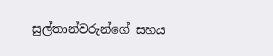සුල්තාන්වරුන්ගේ සහය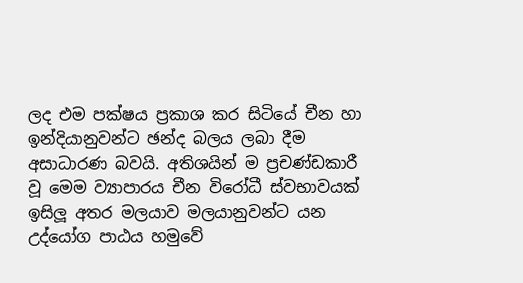ලද එම පක්ෂය ප්‍රකාශ කර සිටියේ චීන හා ඉන්දියානුවන්ට ඡන්ද බලය ලබා දීම අසාධාරණ බවයි. අතිශයින් ම ප්‍රචණ්ඩකාරී වූ මෙම ව්‍යාපාරය චීන විරෝධී ස්වභාවයක් ඉසිලූ අතර මලයාව මලයානුවන්ට යන උද්යෝග පාඨය හමුවේ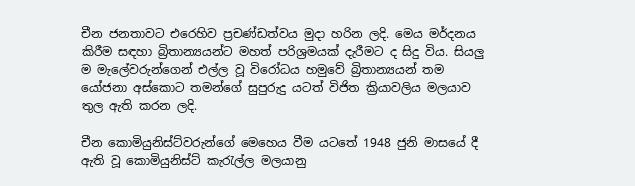චීන ජනතාවට එරෙහිව ප්‍රචණ්ඩත්වය මුදා හරින ලදි. මෙය මර්දනය කිරීම සඳහා බ්‍රිතාන්‍යයන්ට මහත් පරිශ්‍රමයක් දැරීමට ද සිදු විය. සියලු ම මැලේවරුන්ගෙන් එල්ල වූ විරෝධය හමුවේ බ්‍රිතාන්‍යයන් තම යෝජනා අස්කොට තමන්ගේ සුපුරුදු යටත් විජිත ක්‍රියාවලිය මලයාව තුල ඇති කරන ලදි.

චීන කොමියුනිස්ට්වරුන්ගේ මෙහෙය වීම යටතේ 1948 ජුනි මාසයේ දී ඇති වූ කොමියුනිස්ට් කැරැල්ල මලයානු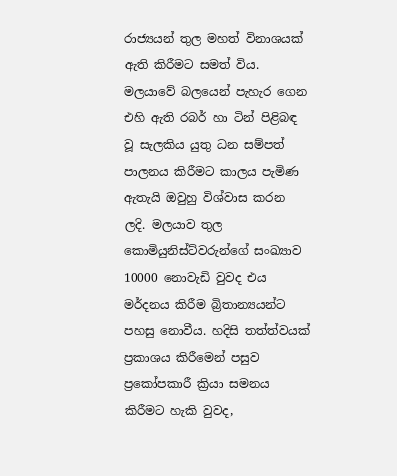රාජ්‍යයන් තුල මහත් විනාශයක් ඇති කිරීමට සමත් විය. මලයාවේ බලයෙන් පැහැර ගෙන එහි ඇති රබර් හා ටින් පිළිබඳ වූ සැලකිය යුතු ධන සම්පත් පාලනය කිරීමට කාලය පැමිණ ඇතැයි ඔවුහු විශ්වාස කරන ලදි. මලයාව තුල කොමියුනිස්ට්වරුන්ගේ සංඛ්‍යාව 10000 නොවැඩි වුවද එය මර්දනය කිරීම බ්‍රිතාන්‍යයන්ට පහසු නොවීය. හදිසි තත්ත්වයක් ප්‍රකාශය කිරීමෙන් පසුව ප්‍රකෝපකාරී ක්‍රියා සමනය කිරීමට හැකි වුවද,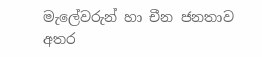මැලේවරුන් හා චීන ජනතාව අතර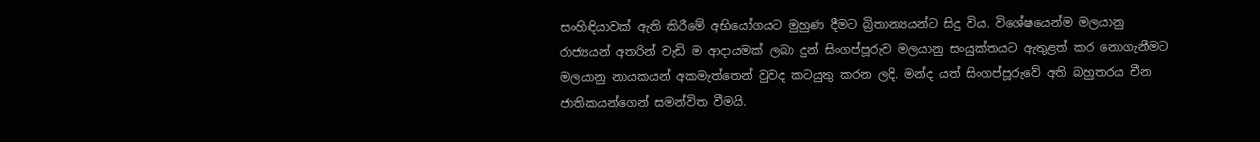සංහිඳියාවක් ඇති කිරීමේ අභියෝගයට මුහුණ දීමට බ්‍රිතාන්‍යයන්ට සිදු විය. විශේෂයෙන්ම මලයානු රාජ්‍යයන් අතරින් වැඩි ම ආදායමක් ලබා දුන් සිංගප්පූරුව මලයානු සංයුක්තයට ඇතුළත් කර නොගැනීමට මලයානු නායකයන් අකමැත්තෙන් වුවද කටයුතු කරන ලදි. මන්ද යත් සිංගප්පූරුවේ අති බහුතරය චීන ජාතිකයන්ගෙන් සමන්විත වීමයි.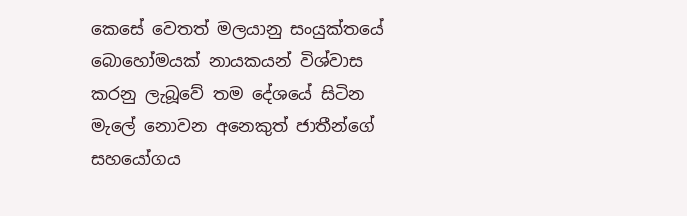කෙසේ වෙතත් මලයානු සංයුක්තයේ බොහෝමයක් නායකයන් විශ්වාස කරනු ලැබූ‍වේ තම දේශයේ සිටින මැලේ නොවන අනෙකුත් ජාතීන්ගේ සහයෝගය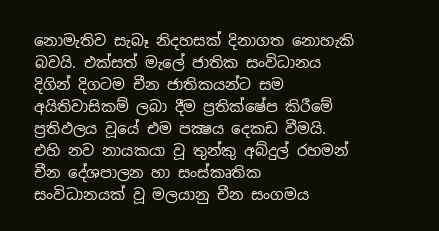නොමැතිව සැබෑ නිදහසක් දිනාගත නොහැකි බවයි. එක්සත් මැලේ ජාතික සංවිධානය දිගින් දිගටම චීන ජාතිකයන්ට සම අයිතිවාසිකම් ලබා දීම ප්‍රතික්ෂේප කිරීමේ ප්‍රතිඵලය වූයේ එම පක්‍ෂය දෙකඩ වීමයි. එහි නව නායකයා වූ තුන්කු අබ්දුල් රහමන් චීන දේශපාලන හා සංස්කෘතික සංවිධානයක් වූ මලයානු චීන සංගමය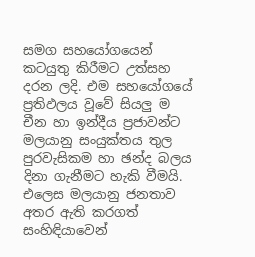සමග සහයෝගයෙන් කටයුතු කිරීමට උත්සහ දරන ලදි. එම සහයෝගයේ ප්‍රතිඵලය වූවේ සියලු ම චීන හා ඉන්දීය ප්‍රජාවන්ට මලයානු සංයුක්තය තුල පුරවැසිකම හා ඡන්ද බලය දිනා ගැනීමට හැකි වීමයි. එලෙස මලයානු ජනතාව අතර ඇති කරගත් සංහිඳියාවෙන්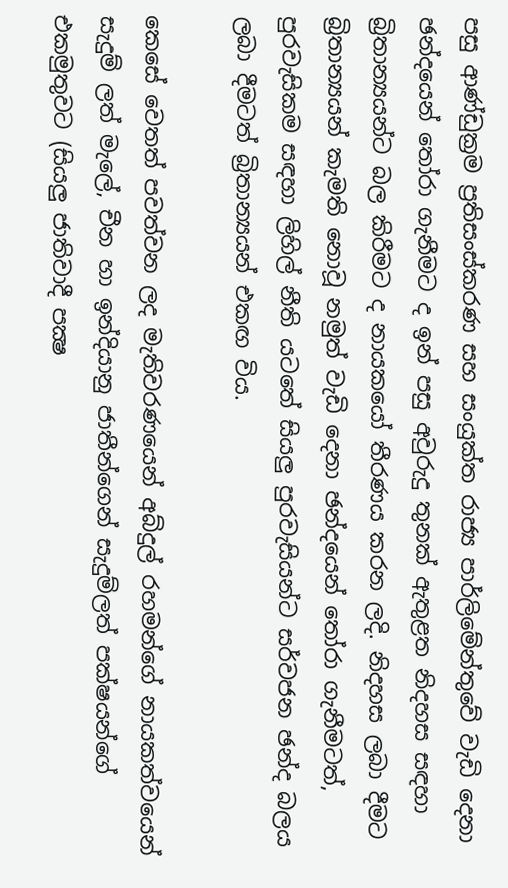පසු ආණ්ඩුක්‍රම ප්‍රතිසංස්කරණ සහ සංයුක්ත රාජ්‍ය පාර්ලිමේන්තුවේ වැඩි දෙනා ඡන්දයෙන් තෝරා ගැනීමට ද ඉන් පසු අවුරුදු තුනක් ඇතුළත නිදහස සඳහා බ්‍රිතාන්‍යයන්ට බල කිරීමට ද නායකයෝ තීරණය කරන ලදි. නිදහස ලබා දීමට බ්‍රිතාන්‍යයන් කැමති නොවූ නමුත් වැඩි දෙනා ඡන්දයෙන් තෝරා ගැනීමටත්, පුරවැසිකම සඳහා ලිහිල් නීති යටතේ සියලු පුරවැසියන්ට සර්වජන ඡන්ද බලය ලබා දීමටත් බ්‍රිතාන්‍යයන් එකඟ විය.

කෙසේ වෙතත් පවත්වන ලද මැතිවරණයෙන් අබ්දුල් රහමන්ගේ නායකත්වයෙන් සැදුම් ලත් මැලේ, චීන හා ඉන්දියානු ජාතීන්ගෙන් සැදුම්ලත් පක්ෂයන්ගේ එකමුතුවට (සියලු ජාතිවාදී පක්‍ෂ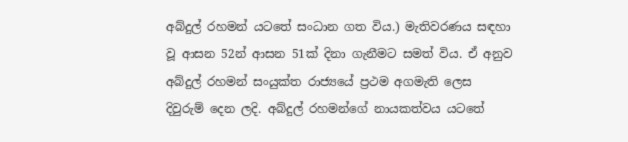අබ්දුල් රහමන් යටතේ සංධාන ගත විය.) මැතිවරණය සඳහා වූ ආසන 52න් ආසන 51ක් දිනා ගැනීමට සමත් විය. ඒ අනුව අබ්දුල් රහමන් සංයුක්ත රාජ්‍යයේ ප්‍රථම අගමැති ලෙස දිවුරුම් දෙන ලදි. අබ්දුල් රහමන්ගේ නායකත්වය යටතේ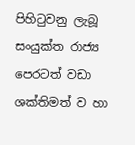පිහිටුවනු ලැබූ සංයුක්ත රාජ්‍ය පෙරටත් වඩා ශක්තිමත් ව හා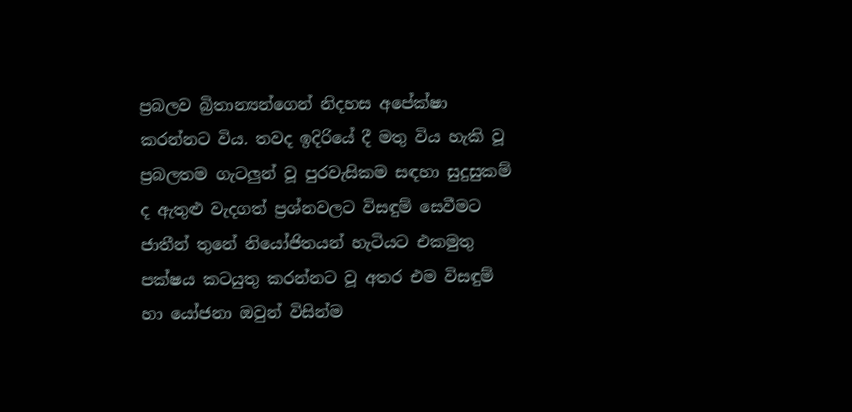ප්‍රබලව බ්‍රිතාන්‍යන්ගෙන් නිදහස අපේක්ෂා කරන්නට විය. තවද ඉදිරියේ දී මතු විය හැකි වූ ප්‍රබලතම ගැටලුන් වූ පුරවැසිකම සඳහා සුදුසුකම් ද ඇතුළු වැදගත් ප්‍රශ්නවලට විසඳුම් සෙවීමට ජාතීන් තුනේ නියෝජිතයන් හැටියට එකමුතු පක්ෂය කටයුතු කරන්නට වූ අතර එම විසඳුම් හා යෝජනා ඔවුන් විසින්ම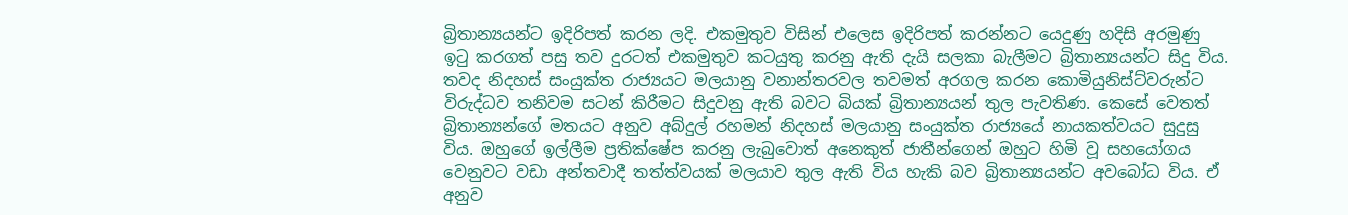බ්‍රිතාන්‍යයන්ට ඉදිරිපත් කරන ලදි. එකමුතුව විසින් එලෙස ඉදිරිපත් කරන්නට යෙදුණු හදිසි අරමුණු ඉටු කරගත් පසු තව දුරටත් එකමුතුව කටයුතු කරනු ඇති දැයි සලකා බැලීමට බ්‍රිතාන්‍යයන්ට සිදු විය. තවද නිදහස් සංයුක්ත රාජ්‍යයට මලයානු වනාන්තරවල තවමත් අරගල කරන කොමියුනිස්ට්වරුන්ට විරුද්ධව තනිවම සටන් කිරීමට සිදුවනු ඇති බවට බියක් බ්‍රිතාන්‍යයන් තුල පැවතිණ. කෙසේ වෙතත් බ්‍රිතාන්‍යන්ගේ මතයට අනුව අබ්දුල් රහමන් නිදහස් මලයානු සංයුක්ත රාජ්‍යයේ නායකත්වයට සුදුසු විය. ඔහුගේ ඉල්ලීම ප්‍රතික්ෂේප කරනු ලැබුවොත් අනෙකුත් ජාතීන්ගෙන් ඔහුට හිමි වූ සහයෝගය වෙනුවට වඩා අන්තවාදී තත්ත්වයක් මලයාව තුල ඇති විය හැකි බව බ්‍රිතාන්‍යයන්ට අවබෝධ විය. ඒ අනුව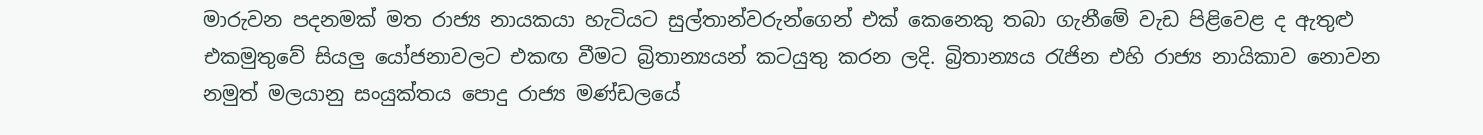මාරුවන පදනමක් මත රාජ්‍ය නායකයා හැටියට සුල්තාන්වරුන්ගෙන් එක් කෙනෙකු තබා ගැනීමේ වැඩ පිළිවෙළ ද ඇතුළු එකමුතුවේ සියලු යෝජනාවලට එකඟ වීමට බ්‍රිතාන්‍යයන් කටයුතු කරන ලදි. බ්‍රිතාන්‍යය රැජින එහි රාජ්‍ය නායිකාව නොවන නමුත් මලයානු සංයුක්තය පොදු රාජ්‍ය මණ්ඩලයේ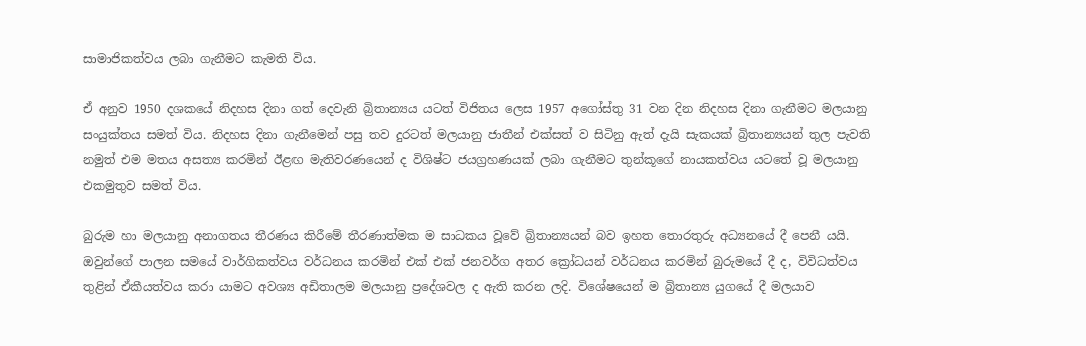සාමාජිකත්වය ලබා ගැනීමට කැමති විය.

ඒ අනුව 1950 දශකයේ නිදහස දිනා ගත් දෙවැනි බ්‍රිතාන්‍යය යටත් විජිතය ලෙස 1957 අගෝස්තු 31 වන දින නිදහස දිනා ගැනීමට මලයානු සංයුක්තය සමත් විය. නිදහස දිනා ගැනීමෙන් පසු තව දුරටත් මලයානු ජාතීන් එක්සත් ව සිටිනු ඇත් දැයි සැකයක් බ්‍රිතාන්‍යයන් තුල පැවති නමුත් එම මතය අසත්‍ය කරමින් ඊළඟ මැතිවරණයෙන් ද විශිෂ්ට ජයග්‍රහණයක් ලබා ගැනීමට තුන්කූගේ නායකත්වය යටතේ වූ මලයානු එකමුතුව සමත් විය.

බුරුම හා මලයානු අනාගතය තීරණය කිරීමේ තීරණාත්මක ම සාධකය වූවේ බ්‍රිතාන්‍යයන් බව ඉහත ‍තොරතුරු අධ්‍යනයේ දී පෙනී යයි. ඔවුන්ගේ පාලන සමයේ වාර්ගිකත්වය වර්ධනය කරමින් එක් එක් ජනවර්ග අතර ක්‍රෝධයන් වර්ධනය කරමින් බුරුමයේ දී ද, විවිධත්වය තුළින් ඒකීයත්වය කරා යාමට අවශ්‍ය අඩිතාලම මලයානු ප්‍රදේශවල ද ඇති කරන ලදි. විශේෂයෙන් ම බ්‍රිතාන්‍ය යුගයේ දී මලයාව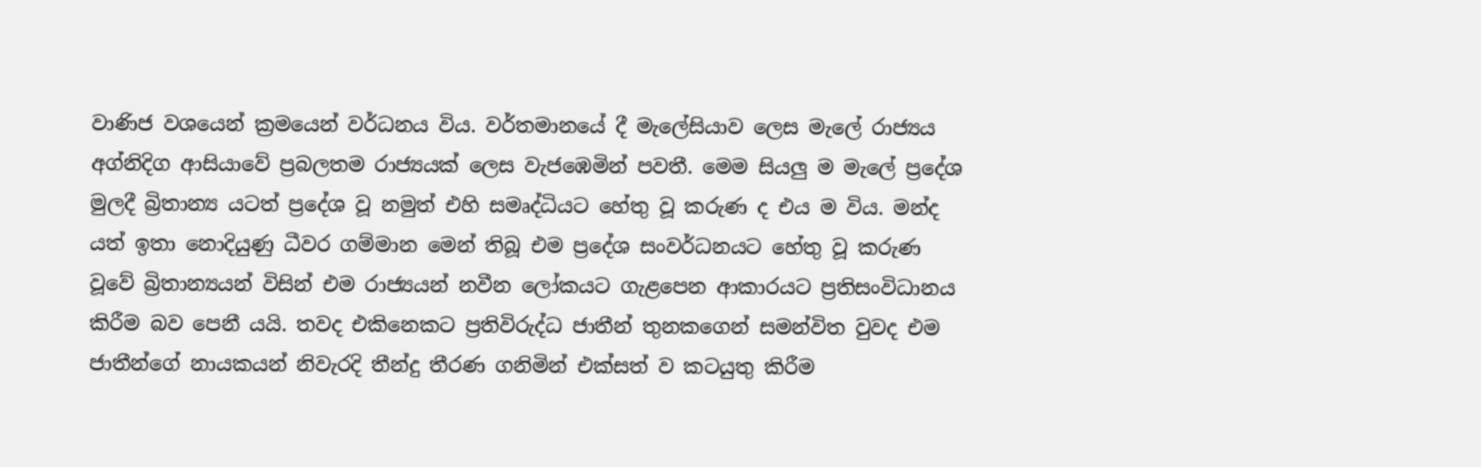වාණිජ වශයෙන් ක්‍රමයෙන් වර්ධනය විය. වර්තමානයේ දී මැලේසියාව ලෙස මැලේ රාජ්‍යය අග්නිදිග ආසියාවේ ප්‍රබලතම රාජ්‍යයක් ලෙස වැජඹෙමින් පවතී. මෙම සියලු ම මැලේ ප්‍රදේශ මුලදී බ්‍රිතාන්‍ය යටත් ප්‍රදේශ වූ නමුත් එහි සමෘද්ධියට හේතු වූ කරුණ ද එය ම විය. මන්ද යත් ඉතා නොදියුණු ධීවර ගම්මාන මෙන් තිබූ එම ප්‍රදේශ සංවර්ධනයට හේතු වූ කරුණ වූවේ බ්‍රිතාන්‍යයන් විසින් එම රාජ්‍යයන් නවීන ලෝකයට ගැළපෙන ආකාරයට ප්‍රතිසංවිධානය කිරීම බව පෙනී යයි. තවද එකිනෙකට ප්‍රතිවිරුද්ධ ජාතීන් තුනකගෙන් සමන්විත වුවද එම ජාතීන්ගේ නායකයන් නිවැරදි තීන්දු තීරණ ගනිමින් එක්සත් ව කටයුතු කිරීම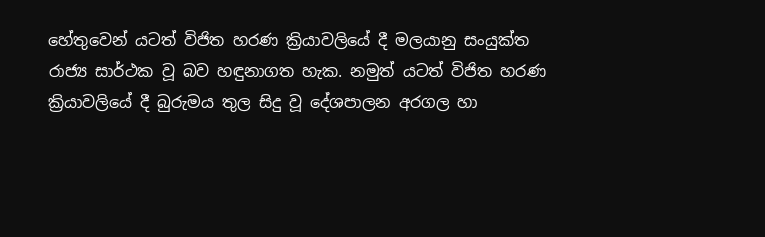හේතුවෙන් යටත් විජිත හරණ ක්‍රියාවලියේ දී මලයානු සංයුක්ත රාජ්‍ය සාර්ථක වූ බව හඳුනාගත හැක. නමුත් යටත් විජිත හරණ ක්‍රියාවලියේ දී බුරුමය තුල සිදු වූ දේශපාලන අරගල හා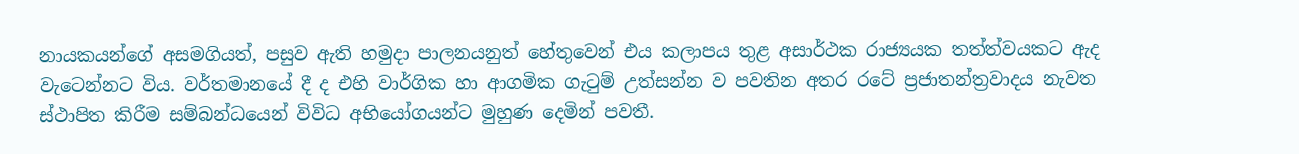නායකයන්ගේ අසමගියත්, පසුව ඇති හමුදා පාලනයනුත් හේතුවෙන් එය කලාපය තුළ අසාර්ථක රාජ්‍යයක තත්ත්වයකට ඇද වැටෙන්නට විය. වර්තමානයේ දී ද එහි වාර්ගික හා ආගමික ගැටුම් උත්සන්න ව පවතින අතර රටේ ප්‍රජාතන්ත්‍රවාදය නැවත ස්ථාපිත කිරීම සම්බන්ධයෙන් විවිධ අභියෝගයන්ට මුහුණ දෙමින් පවතී.